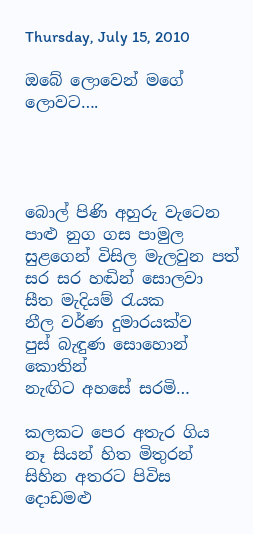Thursday, July 15, 2010

ඔබේ ලොවෙන් මගේ ලොවට….




බොල් පිණි අහුරු වැටෙන
පාළු නුග ගස පාමුල
සුළගෙන් විසිල මැලවුන පත්
සර සර හඬින් සොලවා
සීත මැදියම් රැයක
නීල වර්ණ දුමාරයක්ව
පුස් බැඳුණ සොහොන් කොතින්
නැඟිට අහසේ සරමි…

කලකට පෙර අතැර ගිය
නෑ සියන් හිත මිතුරන්
සිහින අතරට පිවිස
දොඩමළු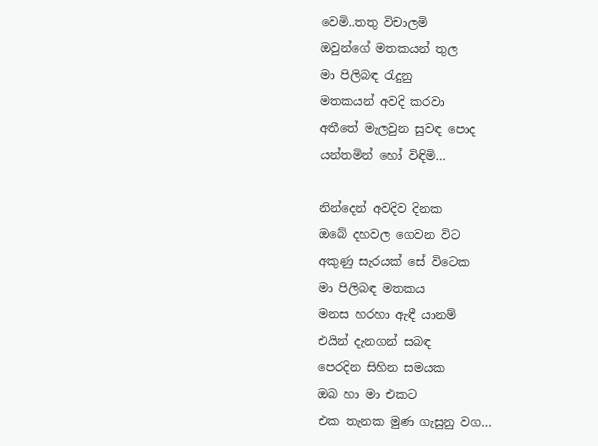වෙමි..තතු විචාලමි
ඔවුන්ගේ මතකයන් තුල
මා පිලිබඳ රැදුනු
මතකයන් අවදි කරවා
අතීතේ මැලවුන සුවඳ පොද
යන්තමින් හෝ විඳිමි…

නින්දෙන් අවදිව දිනක
ඔබේ දහවල ගෙවන විට
අකුණු සැරයක් සේ විටෙක
මා පිලිබඳ මතකය
මනස හරහා ඇඳී යානම්
එයින් දැනගන් සබඳ
පෙරදින සිහින සමයක
ඔබ හා මා එකට
එක තැනක මුණ ගැසුනු වග…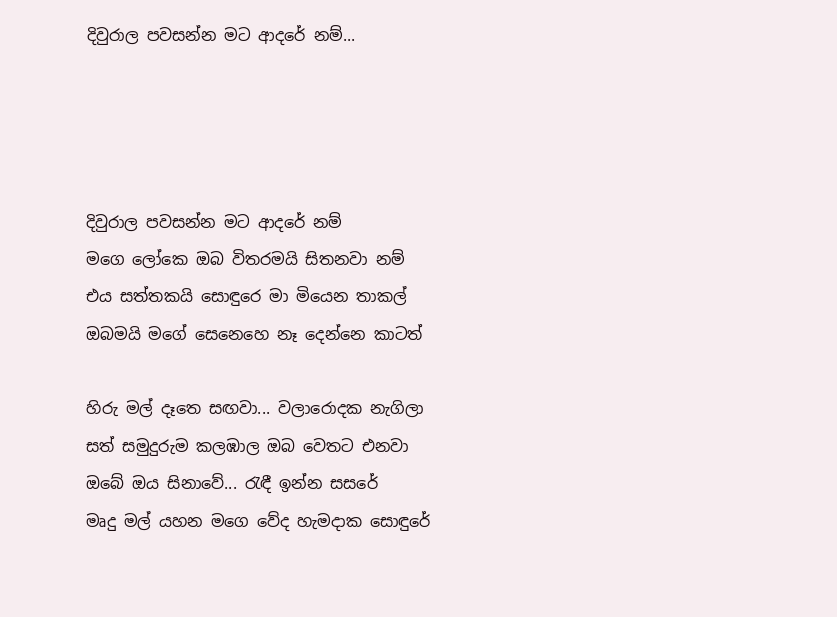දිවුරාල පවසන්න මට ආදරේ නම්...




දිවුරාල පවසන්න මට ආදරේ නම්
මගෙ ලෝකෙ ඔබ විතරමයි සිතනවා නම්
එය සත්තකයි සොඳුරෙ මා මියෙන තාකල්
ඔබමයි මගේ සෙනෙහෙ නෑ දෙන්නෙ කාටත්

හිරු මල් දෑතෙ සඟවා... වලාරොදක නැගිලා
සත් සමුදුරුම කලඹාල ඔබ වෙතට එනවා
ඔබේ ඔය සිනාවේ... රැඳී ඉන්න සසරේ
මෘදු මල් යහන මගෙ වේද හැමදාක සොඳුරේ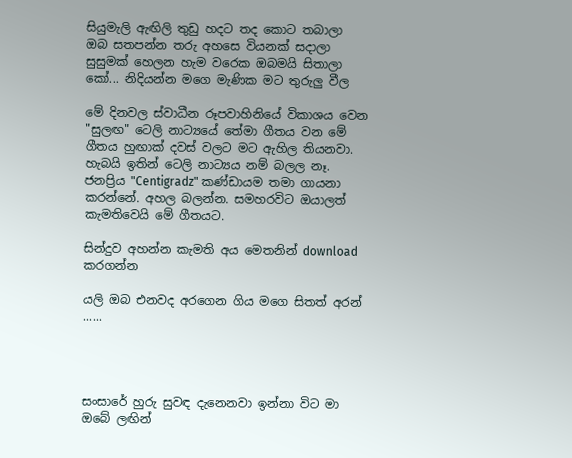සියුමැලි ඇඟිලි තුඩු හදට තද කොට තබාලා
ඔබ සතපන්න තරු අහසෙ වියනක් සදාලා
සුසුමක් හෙලන හැම වරෙක ඔබමයි සිතාලා
කෝ... නිදියන්න මගෙ මැණික මට තුරුලු වීල

මේ දිනවල ස්වාධීන රූපවාහිනියේ විකාශය වෙන "සුලඟ" ටෙලි නාට්‍යයේ තේමා ගීතය වන මේ ගීතය හුඟාක් දවස් වලට මට ඇහිල තියනවා. හැබයි ඉතින් ටෙලි නාට්‍යය නම් බලල නෑ. ජනප්‍රිය "Centigradz" කණ්ඩායම තමා ගායනා කරන්නේ. අහල බලන්න. සමහරවිට ඔයාලත් කැමතිවෙයි මේ ගීතයට.

සින්දුව අහන්න කැමති අය මෙතනින් download කරගන්න

යලි ඔබ එනවද අරගෙන ගිය මගෙ සිතත් අරන් ......




සංසාරේ හුරු සුවඳ දැනෙනවා ඉන්නා විට මා ඔබේ ලඟින්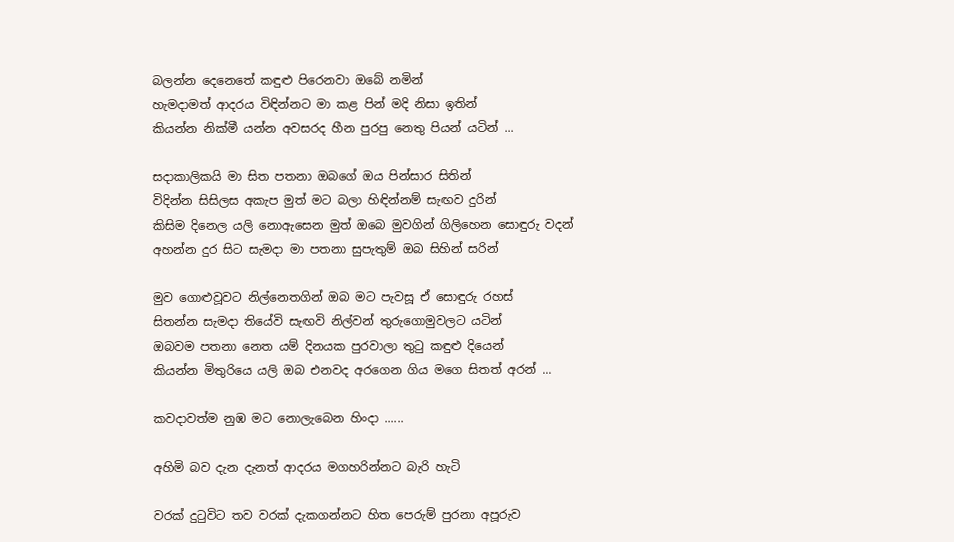බලන්න දෙනෙතේ කඳුළු පිරෙනවා ඔබේ නමින්
හැමදාමත් ආදරය විඳින්නට මා කළ පින් මදි නිසා ඉතින්
කියන්න නික්මී යන්න අවසරද හීන පුරපු නෙතු පියන් යටින් ...

සදාකාලිකයි මා සිත පතනා ඔබගේ ඔය පින්සාර සිතින්
විදින්න සිසිලස අකැප මුත් මට බලා හිඳින්නම් සැඟව දුරින්
කිසිම දිනෙල යලි නොඇසෙන මුත් ඔබෙ මුවගින් ගිලිහෙන සොඳුරු වදන්
අහන්න දුර සිට සැමදා මා පතනා සුපැතුම් ඔබ සිහින් සරින්

මුව ගොළුවූවට නිල්නෙතගින් ඔබ මට පැවසූ ඒ සොඳුරු රහස්
සිතන්න සැමදා තියේවි සැඟවි නිල්වන් තුරුගොමුවලට යටින්
ඔබවම පතනා නෙත යම් දිනයක පුරවාලා තුටු කඳුළු දියෙන්
කියන්න මිතුරියෙ යලි ඔබ එනවද අරගෙන ගිය මගෙ සිතත් අරන් ...

කවදාවත්ම නුඹ මට නොලැබෙන හිංදා ......

අහිමි බව දැන දැනත් ආදරය මගහරින්නට බැරි හැටි

වරක් දුටුවිට තව වරක් දැකගන්නට හිත පෙරුම් පුරනා අපූරුව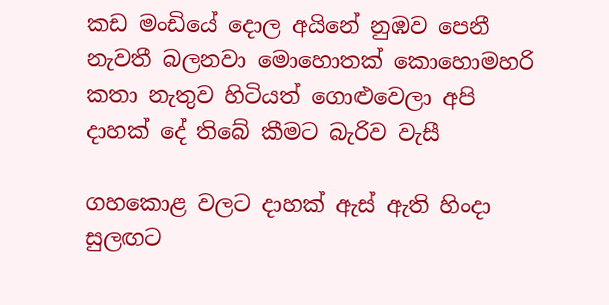කඩ මංඩියේ දොල අයිනේ නුඹව පෙනී
නැවතී බලනවා මොහොතක් කොහොමහරි
කතා නැතුව හිටියත් ගොළුවෙලා අපි
දාහක් දේ තිබේ කීමට බැරිව වැසී

ගහකොළ වලට දාහක් ඇස් ඇති හිංදා
සුලඟට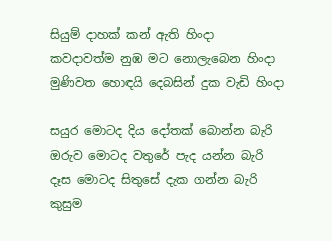සියුම් දාහක් කන් ඇති හිංදා
කවදාවත්ම නුඹ මට නොලැබෙන හිංදා
මුණිවත හොඳයි දෙබසින් දුක වැඩි හිංදා

සයුර මොටද දිය දෝතක් බොන්න බැරි
ඔරුව මොටද වතුරේ පැද යන්න බැරි
දෑස මොටද සිතුසේ දැක ගන්න බැරි
කුසුම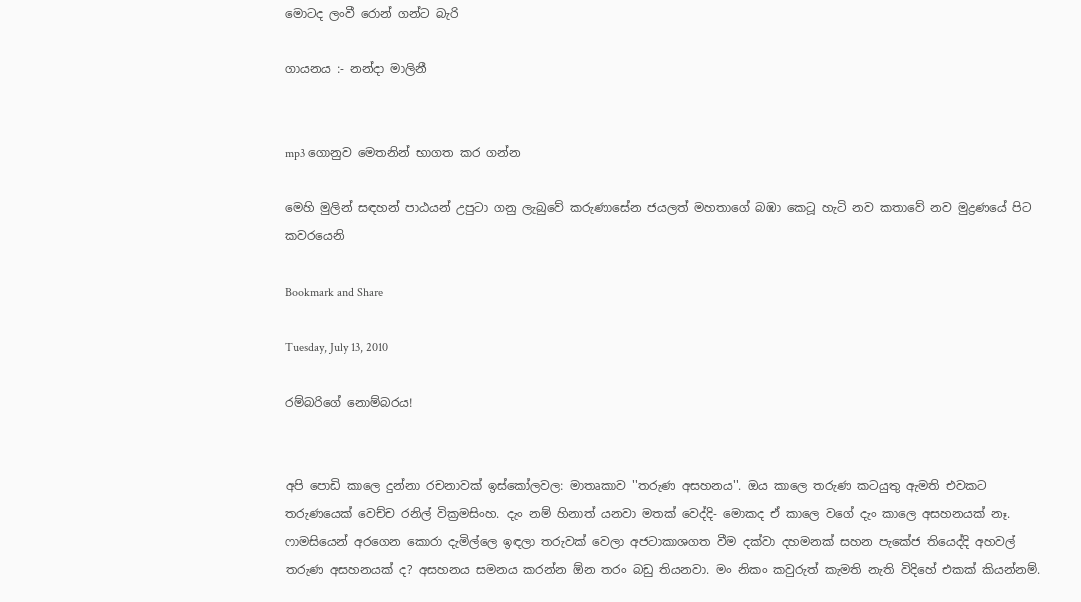මොටද ලංවී රොන් ගන්ට බැරි

ගායනය :- නන්දා මාලිනී


mp3 ගොනුව මෙතනින් භාගත කර ගන්න

මෙහි මුලින් සඳහන් පාඨයන් උපුටා ගනු ලැබුවේ කරුණාසේන ජයලත් මහතාගේ බඹා කෙටූ හැටි නව කතාවේ නව මුද්‍රණයේ පිට කවරයෙනි

Bookmark and Share

Tuesday, July 13, 2010

රම්බරිගේ නොම්බරය!


අපි පොඩි කාලෙ දුන්නා රචනාවක් ඉස්කෝලවල: මාතෘකාව ''තරුණ අසහනය''. ඔය කාලෙ තරුණ කටයුතු ඇමති එවකට තරුණයෙක් වෙච්ච රනිල් වික්‍රමසිංහ. දැං නම් හිනාත් යනවා මතක් වෙද්දි- මොකද ඒ කාලෙ වගේ දැං කාලෙ අසහනයක් නෑ. ෆාමසියෙන් අරගෙන කොරා දැමිල්ලෙ ඉඳලා තරුවක් වෙලා අජටාකාශගත වීම දක්වා දහමනක් සහන පැකේජ තියෙද්දි අහවල් තරුණ අසහනයක් ද? අසහනය සමනය කරන්න ඕන තරං බඩු තියනවා. මං නිකං කවුරුත් කැමති නැති විදිහේ එකක් කියන්නම්.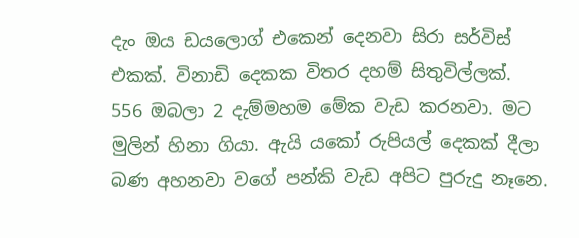දැං ඔය ඩයලොග් එකෙන් දෙනවා සිරා සර්විස් එකක්. විනාඩි දෙකක විතර දහම් සිතුවිල්ලක්. 556 ඔබලා 2 දැම්මහම මේක වැඩ කරනවා. මට මුලින් හිනා ගියා. ඇයි යකෝ රුපියල් දෙකක් දීලා බණ අහනවා වගේ පන්කි වැඩ අපිට පුරුදු නෑනෙ.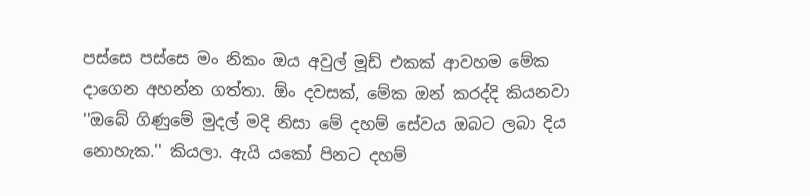පස්සෙ පස්සෙ මං නිකං ඔය අවුල් මූඩ් එකක් ආවහම මේක දාගෙන අහන්න ගත්තා. ඕං දවසක්, මේක ඔන් කරද්දි කියනවා ''ඔබේ ගිණුමේ මුදල් මදි නිසා මේ දහම් සේවය ඔබට ලබා දිය නොහැක.'' කියලා. ඇයි යකෝ පිනට දහම්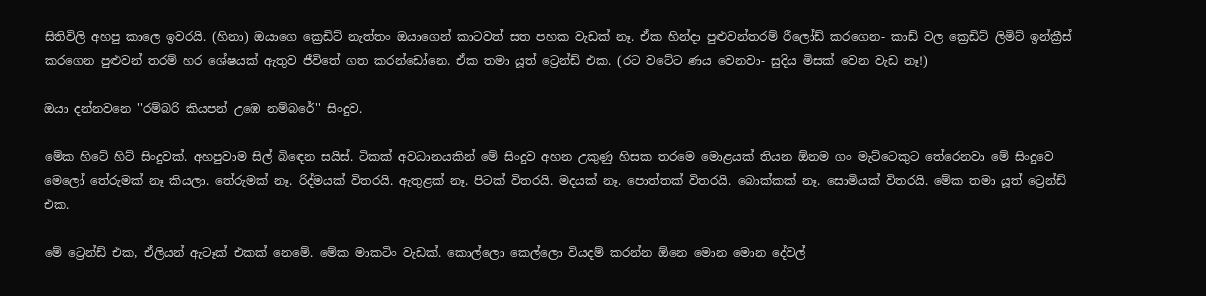සිතිවිලි අහපු කාලෙ ඉවරයි. (හිනා) ඔයාගෙ ක්‍රෙඩිට් නැත්තං ඔයාගෙන් කාටවත් සත පහක වැඩක් නෑ. ඒක හින්දා පුළුවන්තරම් රීලෝඩ් කරගෙන- කාඩ් වල ක්‍රෙඩිට් ලිමිට් ඉන්ක්‍රීස් කරගෙන පුළුවන් තරම් හර ශේෂයක් ඇතුව ජීවිතේ ගත කරන්ඩෝනෙ. ඒක තමා යූත් ට්‍රෙන්ඩ් එක. (රට වටේට ණය වෙනවා- සුදිය මිසක් වෙන වැඩ නෑ!)

ඔයා දන්නවනෙ ''රම්බරි කියපන් උඹෙ නම්බරේ'' සිංදුව.

මේක හිටේ හිට් සිංදුවක්. අහපුවාම සිල් බිඳෙන සයිස්. ටිකක් අවධානයකින් මේ සිංදුව අහන උකුණු හිසක තරමෙ මොළයක් තියන ඕනම ගං මැට්ටෙකුට තේරෙනවා මේ සිංදුවෙ මෙලෝ තේරුමක් නෑ කියලා. තේරුමක් නෑ. රිද්මයක් විතරයි. ඇතුළක් නෑ. පිටක් විතරයි. මදයක් නෑ. පොත්තක් විතරයි. බොක්කක් නෑ. සොමියක් විතරයි. මේක තමා යූත් ට්‍රෙන්ඩ් එක.

මේ ට්‍රෙන්ඩ් එක, ඒලියන් ඇටෑක් එකක් නෙමේ. මේක මාකටිං වැඩක්. කොල්ලො කෙල්ලො වියදම් කරන්න ඕනෙ මොන මොන දේවල්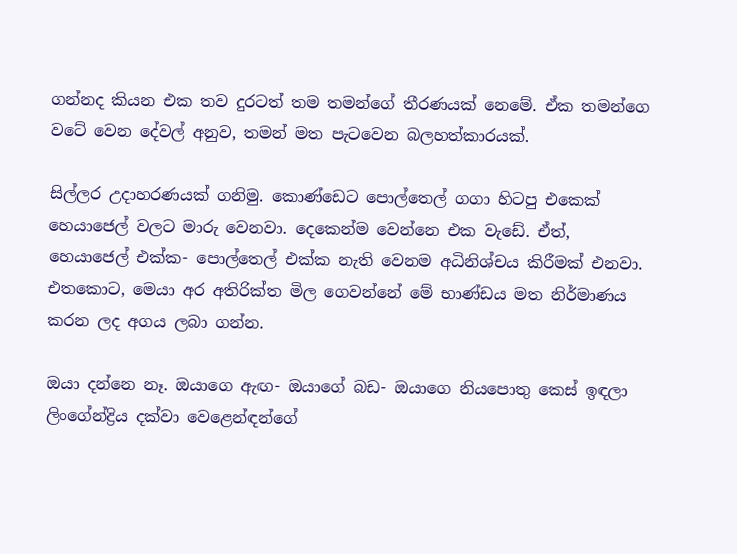ගන්නද කියන එක තව දුරටත් තම තමන්ගේ තීරණයක් නෙමේ. ඒක තමන්ගෙ වටේ වෙන දේවල් අනුව, තමන් මත පැටවෙන බලහත්කාරයක්.

සිල්ලර උදාහරණයක් ගනිමු. කොණ්ඩෙට පොල්තෙල් ගගා හිටපු එකෙක් හෙයාජෙල් වලට මාරු වෙනවා. දෙකෙන්ම වෙන්නෙ එක වැඩේ. ඒත්, හෙයාජෙල් එක්ක- පොල්තෙල් එක්ක නැති වෙනම අධිනිශ්චය කිරීමක් එනවා. එතකොට, මෙයා අර අතිරික්ත මිල ගෙවන්නේ මේ භාණ්ඩය මත නිර්මාණය කරන ලද අගය ලබා ගන්න.

ඔයා දන්නෙ නෑ. ඔයාගෙ ඇඟ- ඔයාගේ බඩ- ඔයාගෙ නියපොතු කෙස් ඉඳලා ලිංගේන්ද්‍රිය දක්වා වෙළෙන්ඳන්ගේ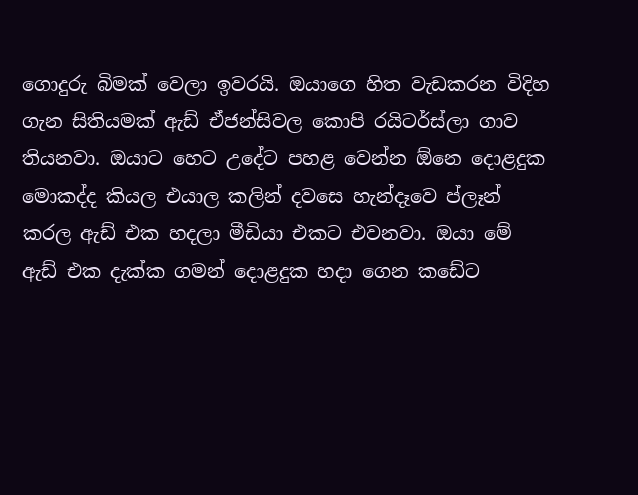ගොදුරු බිමක් වෙලා ඉවරයි. ඔයාගෙ හිත වැඩකරන විදිහ ගැන සිතියමක් ඇඩ් ඒජන්සිවල කොපි රයිටර්ස්ලා ගාව තියනවා. ඔයාට හෙට උදේට පහළ වෙන්න ඕනෙ දොළදුක මොකද්ද කියල එයාල කලින් දවසෙ හැන්දෑවෙ ප්ලෑන් කරල ඇඩ් එක හදලා මීඩියා එකට එවනවා. ඔයා මේ ඇඩ් එක දැක්ක ගමන් දොළදුක හදා ගෙන කඩේට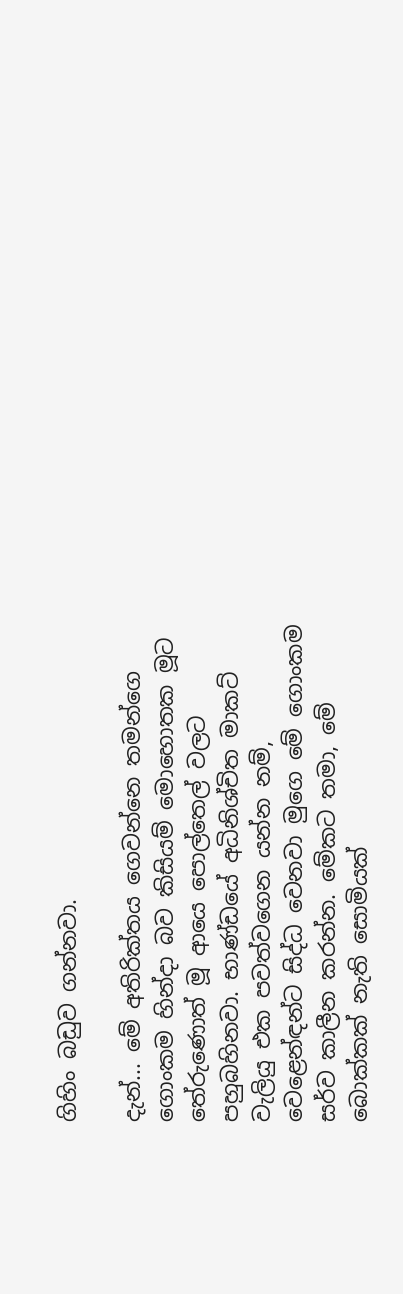ගිහිං බඩුව ගන්නවා.

දැන්... මේ අතිරික්තය ගෙවන්නෙ තමන්ගෙ ගොංකම හින්දා බව කිසියම් මොහොතක මූට තේරුණොත් මූ ආයෙ පොල්තෙල් වලට පහුබහිනවා. භාණ්ඩයේ අධිනිශ්චිත මාකට් වැලියු එක පවත්වගෙන යන්න නම්, වෙළෙන්ඳන්ට සිද්ධ වෙනවා මුගෙ මේ ගොංකම සර්ව කාලීන කරන්න. මේකට තමා, මේ බොක්කක් නැති සොමියක්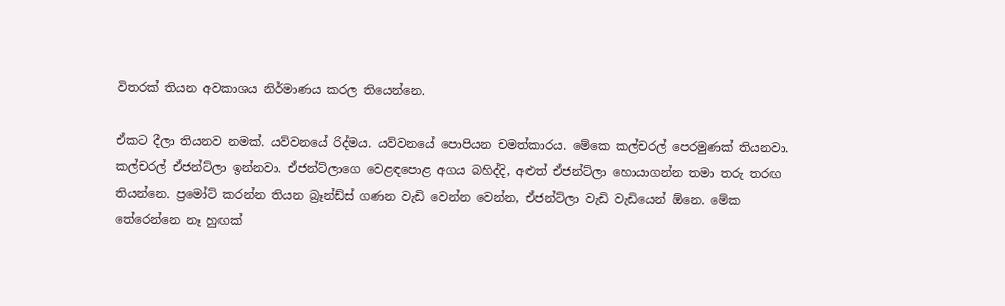විතරක් තියන අවකාශය නිර්මාණය කරල තියෙන්නෙ.

ඒකට දීලා තියනව නමක්. යව්වනයේ රිද්මය. යව්වනයේ පොපියන චමත්කාරය. මේකෙ කල්චරල් පෙරමුණක් තියනවා. කල්චරල් ඒජන්ට්ලා ඉන්නවා. ඒජන්ට්ලාගෙ වෙළඳපොළ අගය බහිද්දි, අළුත් ඒජන්ට්ලා හොයාගන්න තමා තරු තරඟ තියන්නෙ. ප්‍රමෝට් කරන්න තියන බ්‍රෑන්ඩ්ස් ගණන වැඩි වෙන්න වෙන්න, ඒජන්ට්ලා වැඩි වැඩියෙන් ඕනෙ. මේක තේරෙන්නෙ නෑ හුඟක්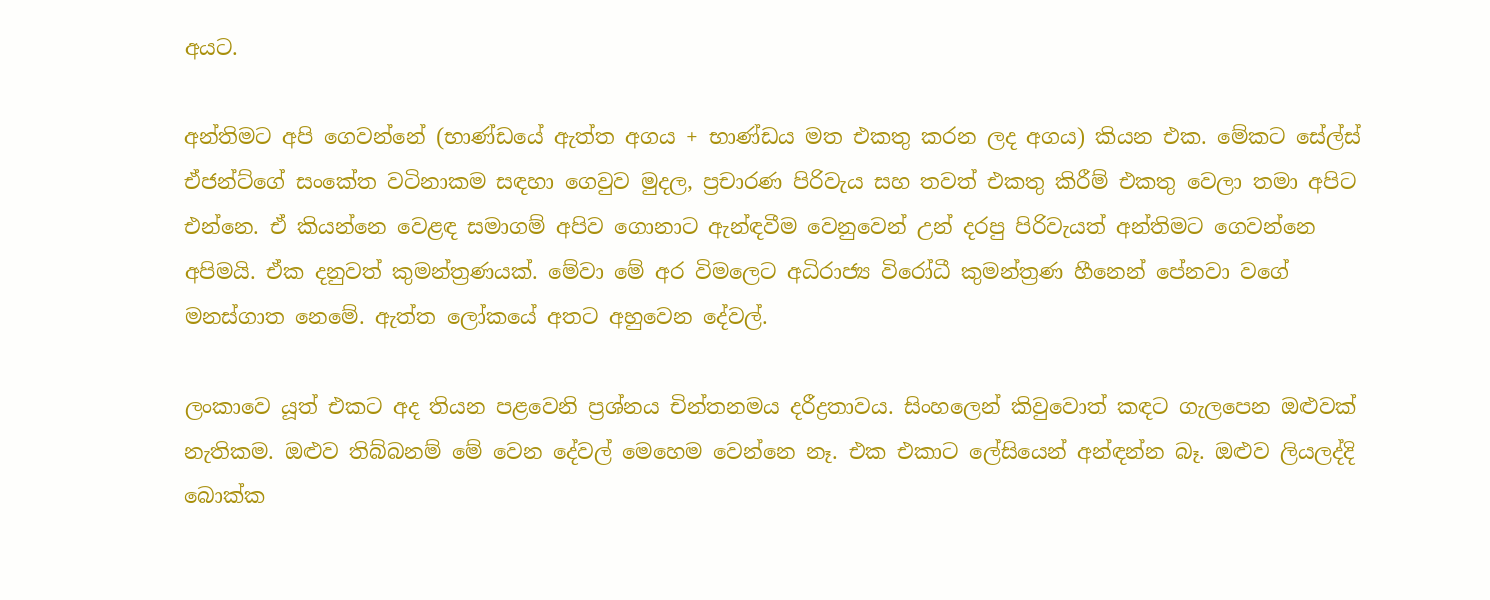අයට.

අන්තිමට අපි ගෙවන්නේ (භාණ්ඩයේ ඇත්ත අගය + භාණ්ඩය මත එකතු කරන ලද අගය) කියන එක. මේකට සේල්ස් ඒජන්ට්ගේ සංකේත වටිනාකම සඳහා ගෙවුව මුදල, ප්‍රචාරණ පිරිවැය සහ තවත් එකතු කිරීම් එකතු වෙලා තමා අපිට එන්නෙ. ඒ කියන්නෙ වෙළඳ සමාගම් අපිව ගොනාට ඇන්ඳවීම වෙනුවෙන් උන් දරපු පිරිවැයත් අන්තිමට ගෙවන්නෙ අපිමයි. ඒක දනුවත් කුමන්ත්‍රණයක්. මේවා මේ අර විමලෙට අධිරාජ්‍ය විරෝධී කුමන්ත්‍රණ හීනෙන් පේනවා වගේ මනස්ගාත නෙමේ. ඇත්ත ලෝකයේ අතට අහුවෙන දේවල්.

ලංකාවෙ යූත් එකට අද තියන පළවෙනි ප්‍රශ්නය චින්තනමය දරීද්‍රතාවය. සිංහලෙන් කිවුවොත් කඳට ගැලපෙන ඔළුවක් නැතිකම. ඔළුව තිබ්බනම් මේ වෙන දේවල් මෙහෙම වෙන්නෙ නෑ. එක එකාට ලේසියෙන් අන්ඳන්න බෑ. ඔළුව ලියලද්දි බොක්ක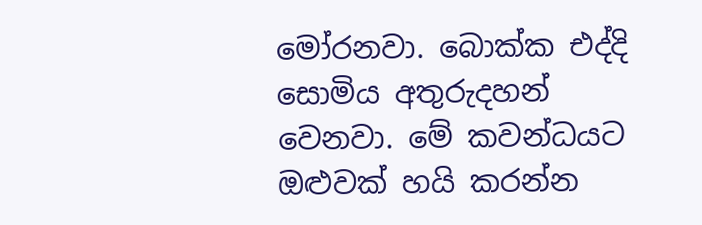මෝරනවා. බොක්ක එද්දි සොමිය අතුරුදහන් වෙනවා. මේ කවන්ධයට ඔළුවක් හයි කරන්න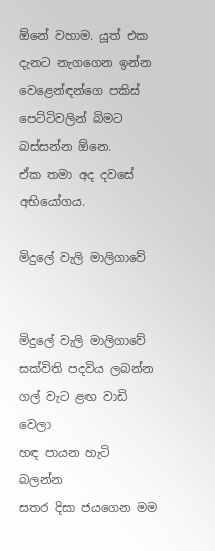ඕනේ වහාම. යූත් එක දැනට නැගගෙන ඉන්න වෙළෙන්ඳන්ගෙ පකිස් පෙට්ටිවලින් බිමට බස්සන්න ඕනෙ.
ඒක තමා අද දවසේ අභියෝගය.

මිදුලේ වැලි මාලිගාවේ


මිදුලේ වැලි මාලිගාවේ
සක්විති පදවිය ලබන්න
ගල් වැට ළඟ වාඩි වෙලා
හඳ පායන හැටි බලන්න
සතර දිසා ජයගෙන මම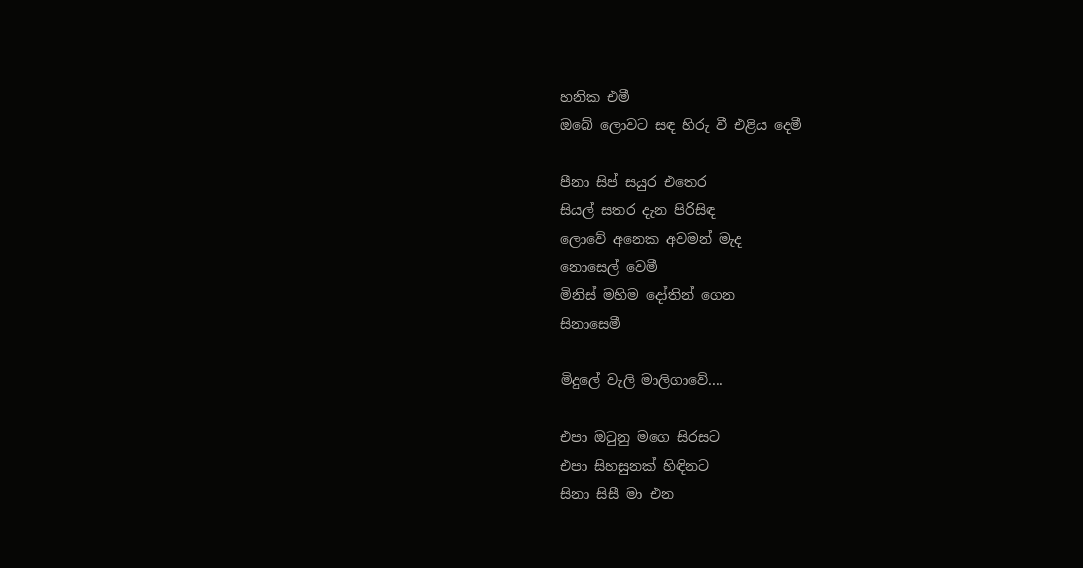හනික එමී
ඔබේ ලොවට සඳ හිරු වී එළිය දෙමී

පීනා සිප් සයුර එතෙර
සියල් සතර දැන පිරිසිඳ
ලොවේ අනෙක අවමන් මැද
නොසෙල් වෙමී
මිනිස් මහිම දෝතින් ගෙන
සිනාසෙමී

මිදුලේ වැලි මාලිගාවේ....

එපා ඔටුනු මගෙ සිරසට
එපා සිහසුනක් හිඳිනට
සිනා සිසී මා එන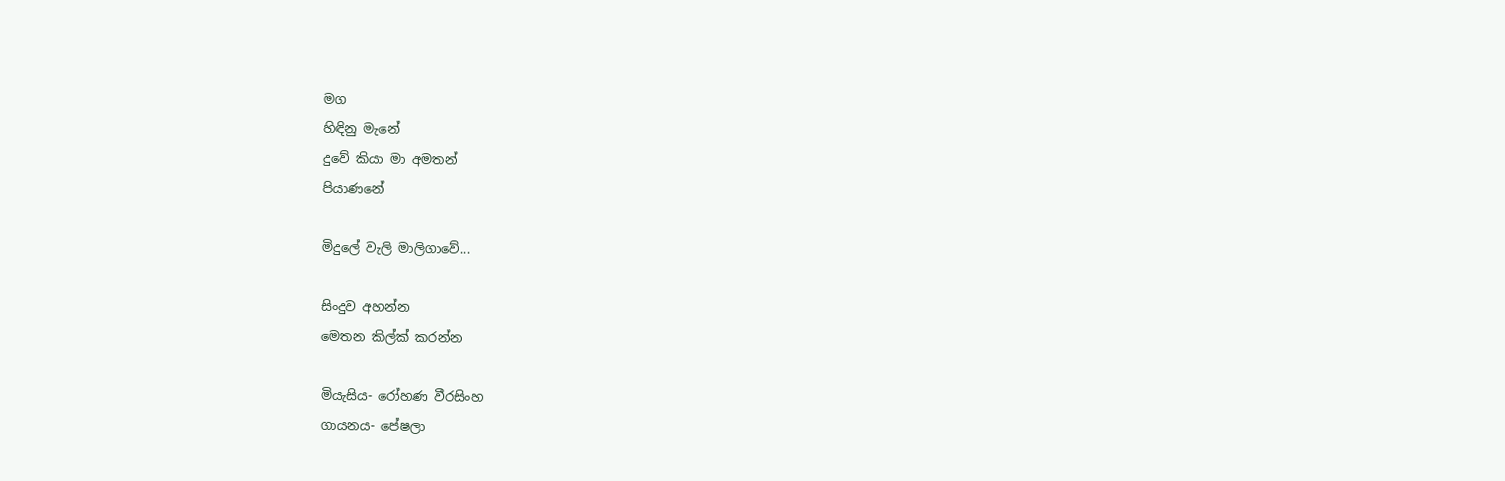මග
හිඳිනු මැනේ
දුවේ කියා මා අමතන්
පියාණනේ

මිදුලේ වැලි මාලිගාවේ...

සිංදුව අහන්න
මෙතන කිල්ක් කරන්න

මියැසිය- රෝහණ වීරසිංහ
ගායනය- පේෂලා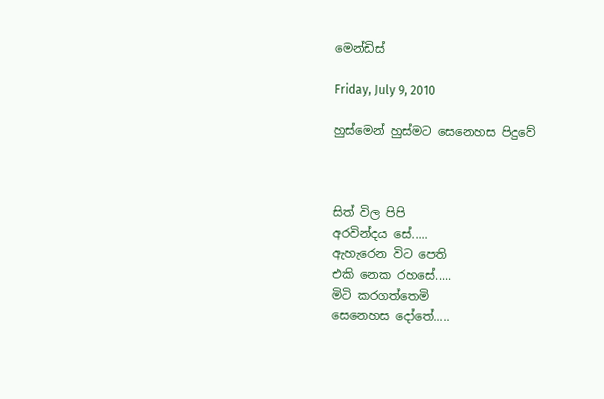මෙන්ඩිස්

Friday, July 9, 2010

හුස්මෙන් හුස්මට සෙනෙහස පිදුවේ



සිත් විල පිපි
අරවින්දය සේ.....
ඇහැරෙන විට පෙති
එකි නෙක රහසේ.....
මිටි කරගත්තෙමි
සෙනෙහස දෝතේ.....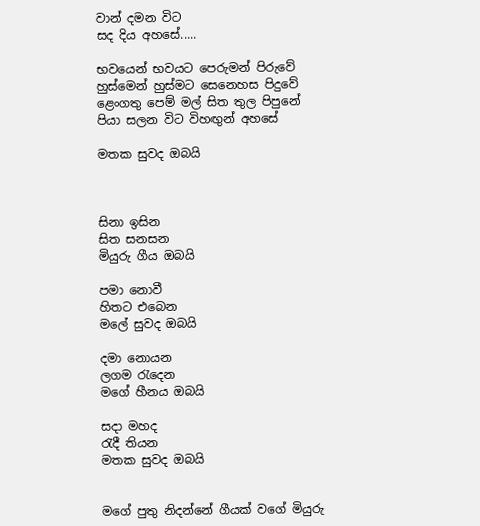වාන් දමන විට
සද දිය අහසේ.....

භවයෙන් භවයට පෙරුමන් පිරුවේ
හුස්මෙන් හුස්මට සෙනෙහස පිදුවේ
ළෙංගතු පෙම් මල් සිත තුල පිපුනේ
පියා සලන විට විහඟුන් අහසේ

මතක සුවද ඔබයි



සිනා ඉසින
සිත සනසන
මියුරු ගීය ඔබයි

පමා නොවී
හිතට එබෙන
මලේ සුවද ඔබයි

දමා නොයන
ලගම රැදෙන
මගේ හීනය ඔබයි

සදා මහද
රැදී තියන
මතක සුවද ඔබයි


මගේ පුතු නිදන්නේ ගීයක් වගේ මියුරු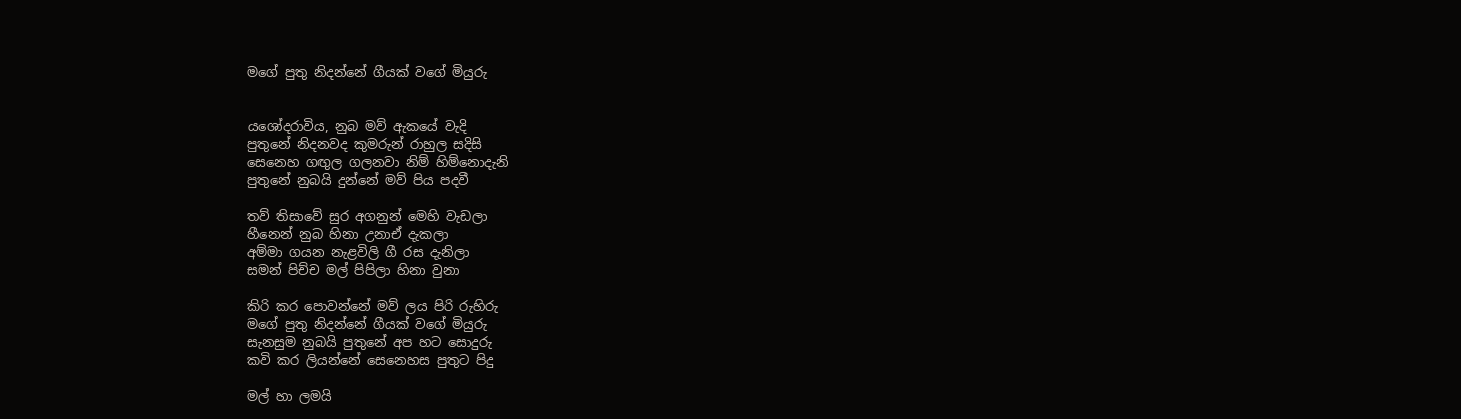මගේ පුතු නිදන්නේ ගීයක් වගේ මියුරු


යශෝදරාවිය, නුබ මව් ඇකයේ වැදි
පුතුනේ නිදනවද කුමරුන් රාහුල සදිසි
සෙනෙහ ගඟුල ගලනවා නිම් හිම්නොදැනි
පුතුනේ නුබයි දුන්නේ මව් පිය පදවී

තව් තිසාවේ සුර අගනුන් මෙහි වැඩලා
හීනෙන් නුබ හිනා උනාඒ දැකලා
අම්මා ගයන නැළවිලි ගී රස දැනිලා
සමන් පිච්ච මල් පිපිලා හිනා වුනා

කිරි කර පොවන්නේ මව් ලය පිරි රුහිරු
මගේ පුතු නිදන්නේ ගීයක් වගේ මියුරු
සැනසුම නුබයි පුතුනේ අප හට සොදුරු
කවි කර ලියන්නේ සෙනෙහස පුතුට පිදු

මල් හා ලමයි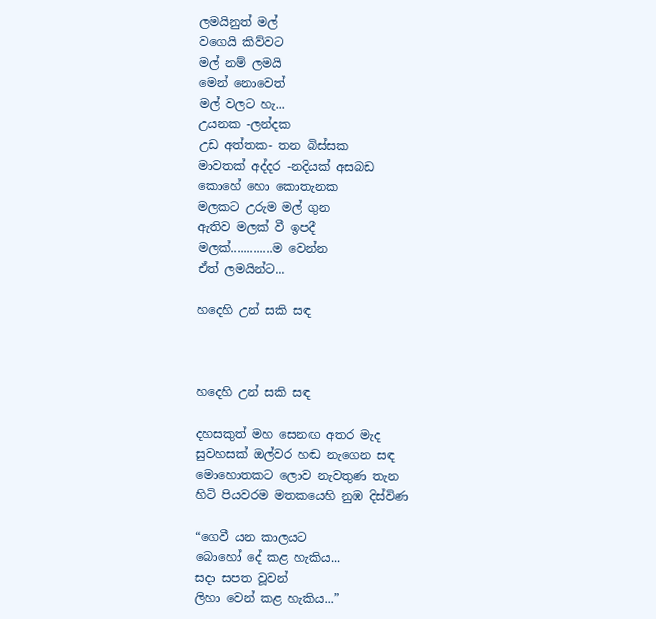ලමයිනුත් මල්
වගෙයි කිව්වට
මල් නම් ලමයි
මෙන් නොවෙත්
මල් වලට හැ...
උයනක -ලන්දක
උඩ අත්තක- තන බිස්සක
මාවතක් අද්දර -නදියක් අසබඩ
කොහේ හො කොතැනක
මලකට උරුම මල් ගුන
ඇතිව මලක් වී ඉපදී
මලක්.............ම වෙන්න
ඒත් ලමයින්ට...

හදෙහි උන් සකි සඳ



හදෙහි උන් සකි සඳ

දහසකුත් මහ සෙනඟ අතර මැද
සුවහසක් ඔල්වර හඬ නැගෙන සඳ
මොහොතකට ලොව නැවතුණ තැන
හිටි පියවරම මතකයෙහි නුඹ දිස්විණ

“ගෙවී යන කාලයට
බො‍හෝ දේ කළ හැකිය...
සදා සපත වූවන්
ලිහා වෙන් කළ හැකිය...”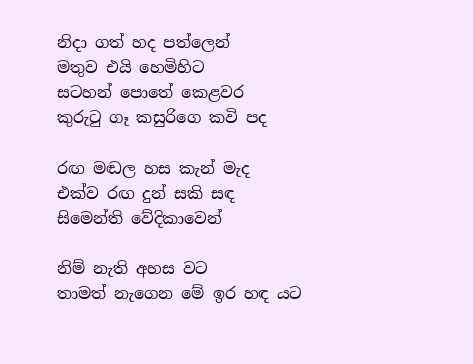නිදා ගත් හද පත්ලෙන්
මතුව එයි හෙමිහිට
සටහන් පොතේ කෙළවර
කුරුටු ගෑ කසුරිගෙ කවි පද

රඟ මඬල හස කැන් මැද
එක්ව රඟ දුන් සකි සඳ
සිමෙන්ති වේදිකාවෙන්

නිම් නැති අහස වට
තාමත් නැගෙන මේ ඉර හඳ යට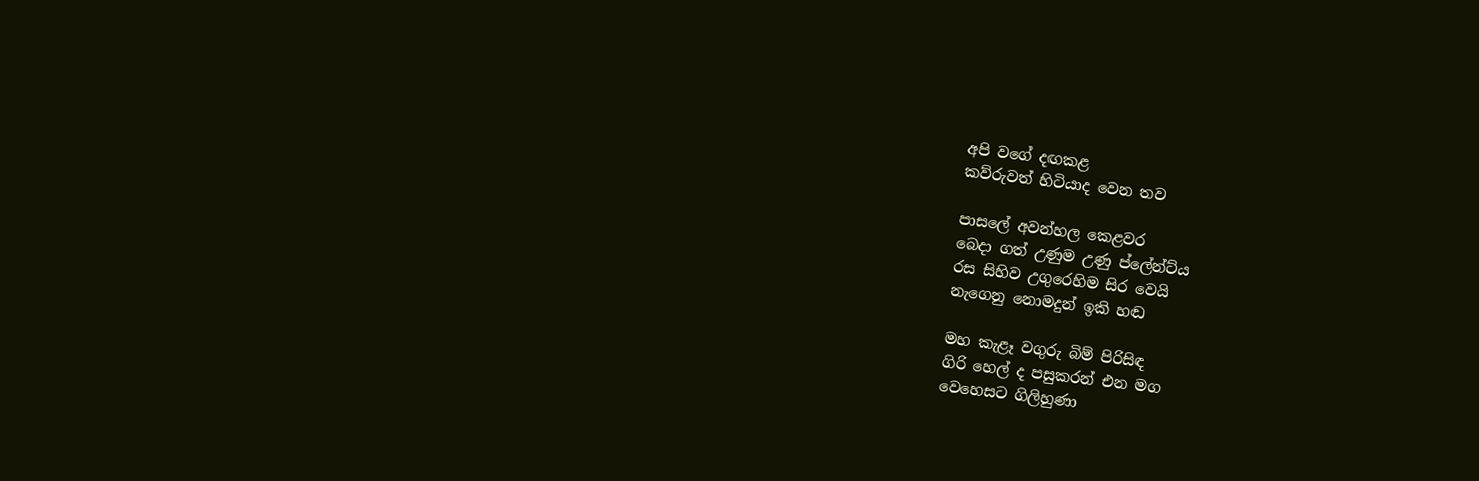අපි වගේ දඟකළ
කව්රුවත් හිටියාද වෙන තව

පාසලේ අවන්හල ‍කෙළවර
බෙදා ගත් උණුම උණු ප්ලේන්ට්ය
රස සිහිව උගුරෙහිම සිර වෙයි
නැගෙනු නොමදුන් ඉකි හඬ

මහ කැළෑ වගුරු බිම් පිරිසිඳ
ගිරි හෙල් ද පසුකරන් එන මග
වෙහෙසට ගිලිහුණා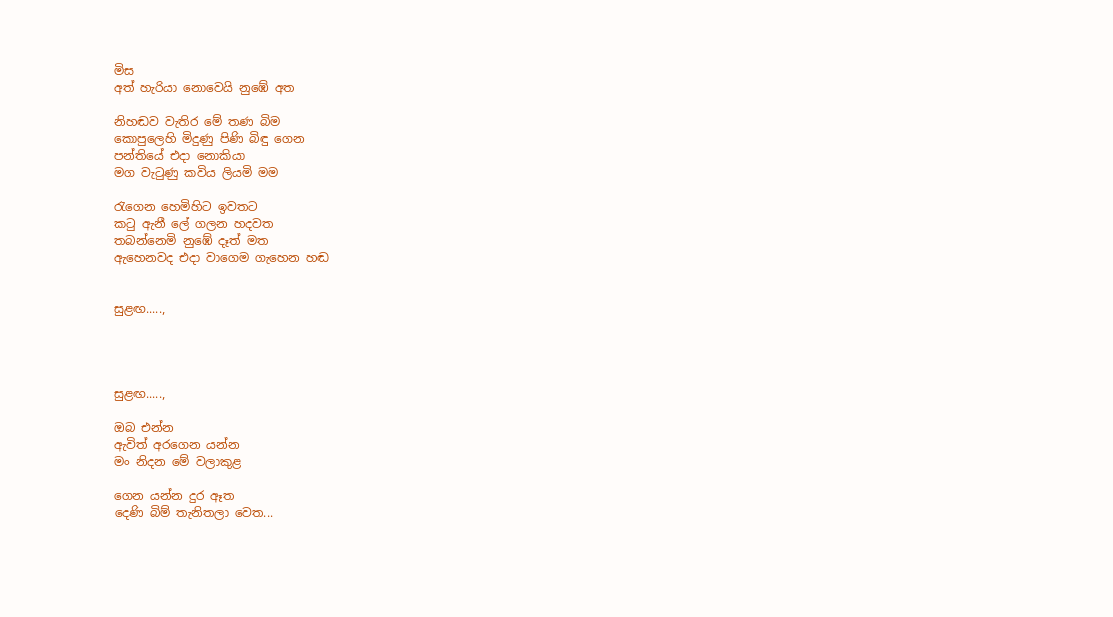මිස
අත් හැරියා නොවෙයි නුඹේ අත

නිහඬව වැතිර මේ තණ බිම
කොපුලෙහි මිදුණු පිණි බිඳු ගෙන
පන්තියේ එදා නොකියා
මග වැටුණු කවිය ලියමි මම

රැගෙන හෙමිහිට ඉවතට
කටු ඇනී ලේ ගලන හදවත
තබන්නෙමි නුඹේ දෑත් මත
ඇහෙනවද එදා වාගෙම ගැහෙන හඬ


සුළඟ.....,




සුළඟ.....,

ඔබ එන්න
ඇවිත් අරගෙන යන්න
මං නිදන මේ වලාකුළ

ගෙන යන්න දුර ඈත
දෙණි බිම් තැනිතලා වෙත...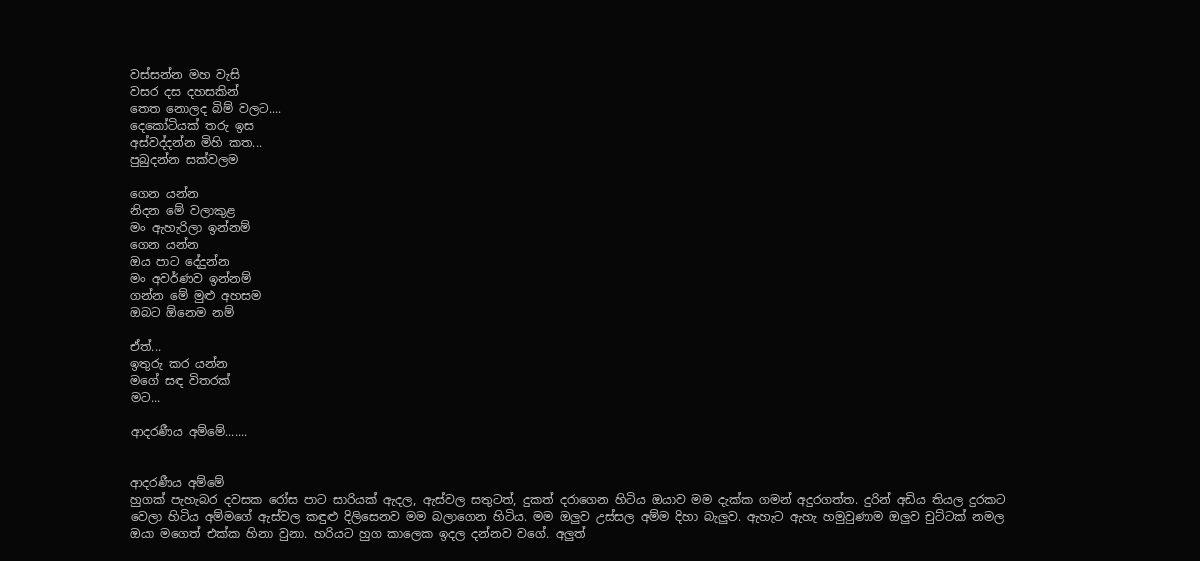වස්සන්න මහ වැසි
වසර දස දහසකින්
තෙත නොලද බිම් වලට....
දෙකෝටියක් තරු ඉස
අස්වද්දන්න මිහි කත...
පුබුදන්න සක්වලම

ගෙන යන්න
නිදන මේ වලාකුළ
මං ඇහැරිලා ඉන්නම්
ගෙන යන්න
ඔය පාට දේදුන්න
මං අවර්ණව ඉන්නම්
ගන්න මේ මුළු අහසම
ඔබට ඕනෙම නම්

ඒත්...
ඉතුරු කර යන්න
මගේ සඳ විතරක්
මට...

ආදරණීය අම්මේ.......


ආදරණීය අම්මේ
හුගක් පැහැබර දවසක රෝස පාට සාරියක් ඇදල, ඇස්වල සතුටත්, දුකත් දරාගෙන හිටිය ඔයාව මම දැක්ක ගමන් අදුරගත්ත. දුරින් අඩිය තියල දුරකට වෙලා හිටිය අම්මගේ ඇස්වල කඳුළු දිලිසෙනව මම බලාගෙන හිටිය. මම ඔලුව උස්සල අම්ම දිහා බැලුව. ඇහැට ඇහැ හමුවුණාම ඔලුව චුට්ටක් නමල ඔයා මගෙත් එක්ක හිනා වුනා. හරියට හුග කාලෙක ඉදල දන්නව වගේ. අලුත්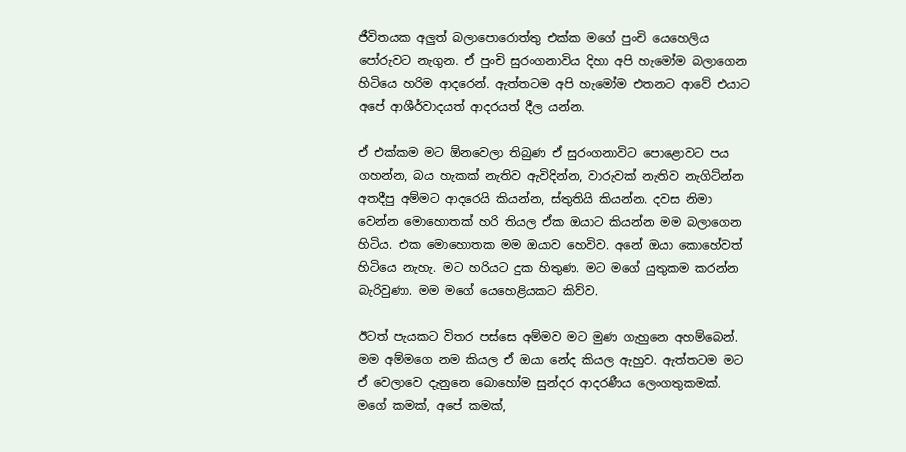ජීවිතයක අලුත් බලාපොරොත්තු එක්ක මගේ පුංචි යෙහෙලිය පෝරුවට නැගුන. ඒ පුංචි සුරංගනාවිය දිහා අපි හැමෝම බලාගෙන හිටියෙ හරිම ආදරෙන්. ඇත්තටම අපි හැමෝම එතනට ආවේ එයාට අපේ ආශීර්වාදයත් ආදරයත් දීල යන්න.

ඒ එක්කම මට ඕනවෙලා තිබුණ ඒ සුරංගනාවිට පොළොවට පය ගහන්න, බය හැකක් නැතිව ඇවිදින්න, වාරුවක් නැතිව නැගිට්න්න අතදීපු අම්මට ආදරෙයි කියන්න, ස්තුතියි කියන්න. දවස නිමා වෙන්න මොහොතක් හරි තියල ඒක ඔයාට කියන්න මම බලාගෙන හිටිය. එක මොහොතක මම ඔයාව හෙවිව. අනේ ඔයා කොහේවත් හිටියෙ නැහැ. මට හරියට දුක හිතුණ. මට මගේ යුතුකම කරන්න බැරිවුණා. මම මගේ යෙහෙළියකට කිව්ව.

ඊටත් පැයකට විතර පස්සෙ අම්මව මට මුණ ගැහුනෙ අහම්බෙන්. මම අම්මගෙ නම කියල ඒ ඔයා නේද කියල ඇහුව. ඇත්තටම මට ඒ වෙලාවෙ දැනුනෙ බොහෝම සුන්දර ආදරණීය ලෙංගතුකමක්. මගේ කමක්, අපේ කමක්,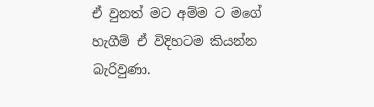ඒ වුනත් මට අම්ම ට මගේ හැගීම් ඒ විදිහටම කියන්න බැරිවුණා.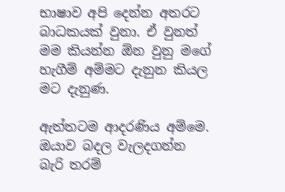භාෂාව අපි දෙන්න අතරට බාධකයක් වුනා. ඒ වුනත් මම කියන්න ඕන වුනු මගේ හැගීම් අම්මට දැනුන කියල මට දැනුණ.

ඇත්තටම ආදරණිය අම්මෙ. ඔයාව බදල වැලදගන්න බැරි තරම්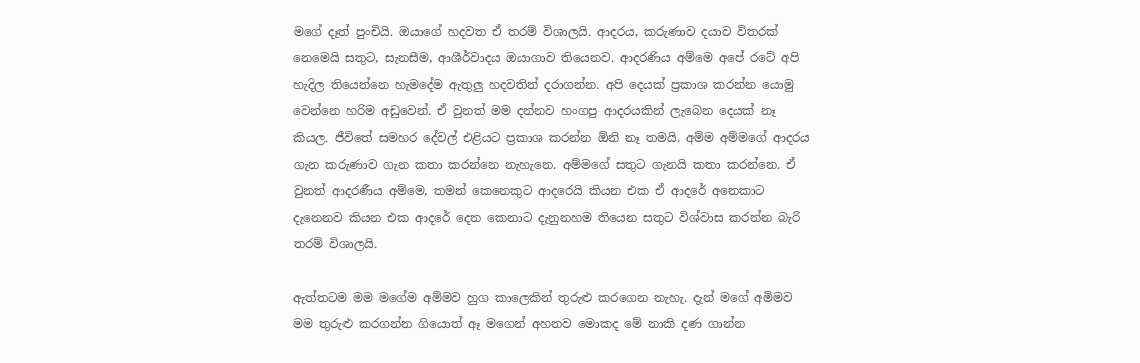මගේ දෑත් පුංචියි. ඔයාගේ හදවත ඒ තරම් විශාලයි. ආදරය, කරුණාව දයාව විතරක් නෙමෙයි සතුට, සැනසීම, ආශීර්වාදය ඔයාගාව තියෙනව. ආදරණිය අම්මෙ අපේ රටේ අපි හැදිල තියෙන්නෙ හැමදේම ඇතුලු හදවතින් දරාගන්න. අපි දෙයක් ප්‍රකාශ කරන්න යොමු වෙන්නෙ හරිම අඩුවෙන්. ඒ වුනත් මම දන්නව හංගපු ආදරයකින් ලැබෙන දෙයක් නෑ කියල. ජීවිතේ සමහර දේවල් එළියට ප්‍රකාශ කරන්න ඕනි නෑ තමයි. අම්ම අම්මගේ ආදරය ගැන කරුණාව ගැන කතා කරන්නෙ නැහැනෙ. අම්මගේ සතුට ගැනයි කතා කරන්නෙ. ඒ වුනත් ආදරණීය අම්මෙ, තමන් කෙනෙකුට ආදරෙයි කියන එක ඒ ආදරේ අනෙකාට දැනෙනව කියන එක ආදරේ දෙන කෙනාට දැනුනහම තියෙන සතුට විශ්වාස කරන්න බැරි තරම් විශාලයි.

ඇත්තටම මම මගේම අම්මව හුග කාලෙකින් තුරුළු කරගෙන නැහැ. දැන් මගේ අමිමව මම තුරුළු කරගන්න ගියොත් ඈ මගෙන් අහනව මොකද මේ නාකි දණ ගාන්න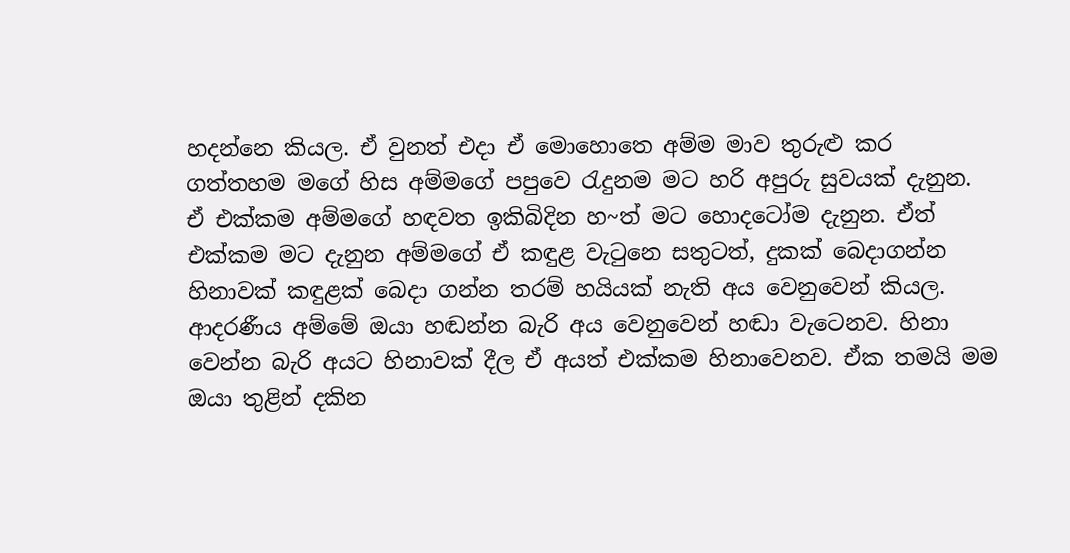හදන්නෙ කියල. ඒ වුනත් එදා ඒ මොහොතෙ අම්ම මාව තුරුළු කර ගත්තහම මගේ හිස අම්මගේ පපුවෙ රැදුනම මට හරි අපුරු සුවයක් දැනුන. ඒ එක්කම අම්මගේ හඳවත ඉකිබිදින හ~ත් මට හොදටෝම දැනුන. ඒත් එක්කම මට දැනුන අම්මගේ ඒ කඳුළ වැටුනෙ සතුටත්, දුකක් බෙදාගන්න හිනාවක් කඳුළක් බෙදා ගන්න තරම් හයියක් නැති අය වෙනුවෙන් කියල. ආදරණීය අම්මේ ඔයා හඬන්න බැරි අය වෙනුවෙන් හඬා වැටෙනව. හිනා වෙන්න බැරි අයට හිනාවක් දීල ඒ අයත් එක්කම හිනාවෙනව. ඒක තමයි මම ඔයා තුළින් දකින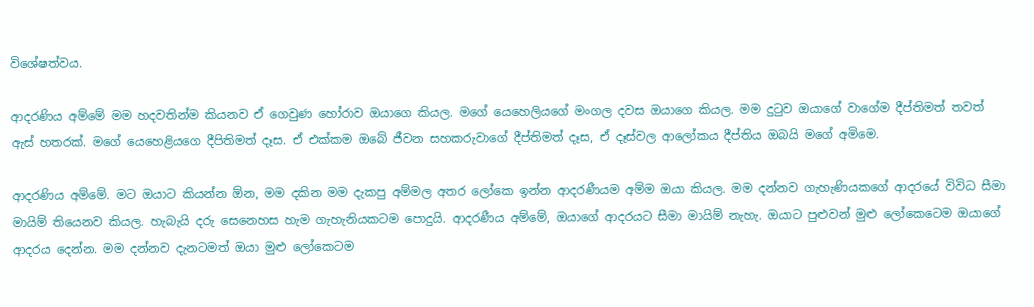විශේෂත්වය.

ආදරණිය අම්මේ මම හදවතින්ම කියනව ඒ ගෙවුණ හෝරාව ඔයාගෙ කියල. මගේ යෙහෙලියගේ මංගල දවස ඔයාගෙ කියල. මම දුටුව ඔයාගේ වාගේම දීප්තිමත් තවත් ඇස් හතරක්. මගේ යෙහෙළියගෙ දීපිතිමත් දෑස. ඒ එක්කම ඔබේ ජීවන සහකරුවාගේ දීප්තිමත් දෑස, ඒ දෑස්වල ආලෝකය දීප්තිය ඔබයි මගේ අමිමෙ.

ආදරණිය අම්මේ. මට ඔයාට කියන්න ඕන, මම දකින මම දැකපු අම්මල අතර ලෝකෙ ඉන්න ආදරණීයම අම්ම ඔයා කියල. මම දන්නව ගැහැණියකගේ ආදරයේ විවිධ සීමා මායිම් තියෙනව කියල. හැබැයි දරු සෙනෙහස හැම ගැහැනියකටම පොදුයි. ආදරණීය අම්මේ, ඔයාගේ ආදරයට සීමා මායිම් නැහැ. ඔයාට පුළුවන් මුළු ලෝකෙටෙම ඔයාගේ ආදරය දෙන්න. මම දන්නව දැනටමත් ඔයා මුළු ලෝකෙටම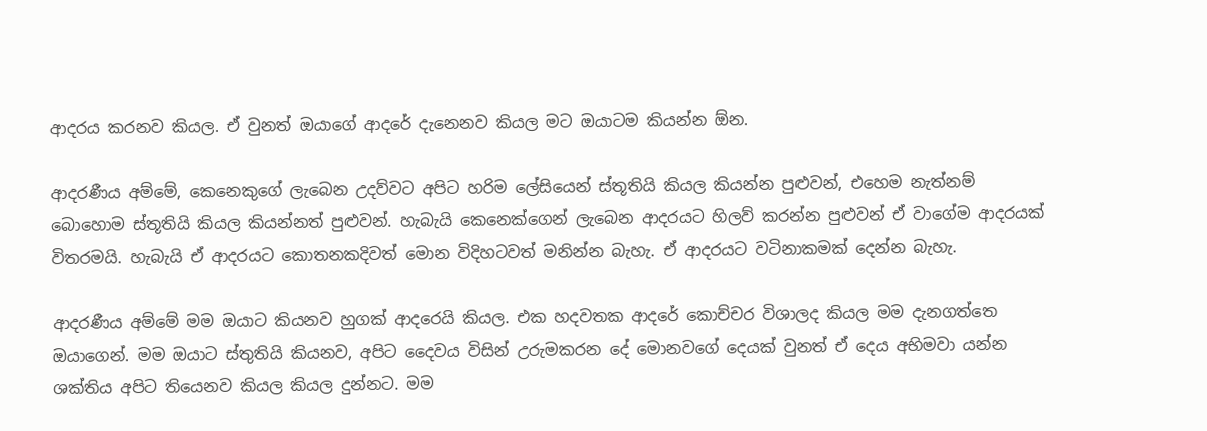ආදරය කරනව කියල. ඒ වුනත් ඔයාගේ ආදරේ දැනෙනව කියල මට ඔයාටම කියන්න ඕන.

ආදරණීය අම්මේ, කෙනෙකුගේ ලැබෙන උදව්වට අපිට හරිම ලේසියෙන් ස්තූතියි කියල කියන්න පුළුවන්, එහෙම නැත්නම් බොහොම ස්තූතියි කියල කියන්නත් පුළුවන්. හැබැයි කෙනෙක්ගෙන් ලැබෙන ආදරයට හිලව් කරන්න පුළුවන් ඒ වාගේම ආදරයක් විතරමයි. හැබැයි ඒ ආදරයට කොතනකදිවත් මොන විදිහටවත් මනින්න බැහැ. ඒ ආදරයට වටිනාකමක් දෙන්න බැහැ.

ආදරණීය අම්මේ මම ඔයාට කියනව හුගක් ආදරෙයි කියල. එක හදවතක ආදරේ කොච්චර විශාලද කියල මම දැනගත්තෙ ඔයාගෙන්. මම ඔයාට ස්තුතියි කියනව, අපිට දෛවය විසින් උරුමකරන දේ මොනවගේ දෙයක් වුනත් ඒ දෙය අභිමවා යන්න ශක්තිය අපිට තියෙනව කියල කියල දුන්නට. මම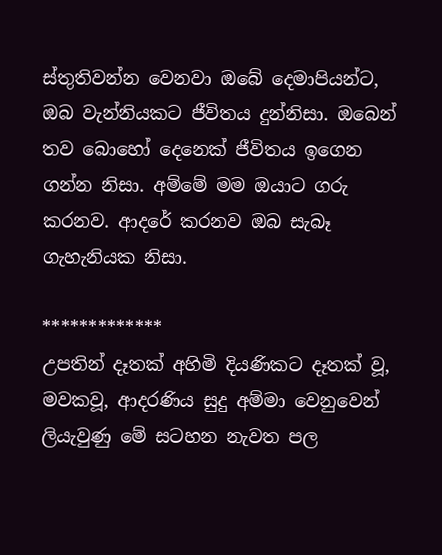ස්තුතිවන්න වෙනවා ඔබේ දෙමාපියන්ට, ඔබ වැන්නියකට ජීවිතය දුන්නිසා. ඔබෙන් තව බොහෝ දෙනෙක් ජීවිතය ඉගෙන ගන්න නිසා. අම්මේ මම ඔයාට ගරු කරනව. ආදරේ කරනව ඔබ සැබෑ ගැහැනියක නිසා.

*************
උපතින් දෑතක් අහිමි දියණිකට දෑතක් වූ, මවකවූ, ආදරණිය සුදු අම්මා වෙනුවෙන් ලියැවුණු මේ සටහන නැවත පල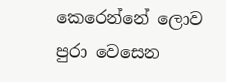කෙරෙන්නේ ලොව පුරා වෙසෙන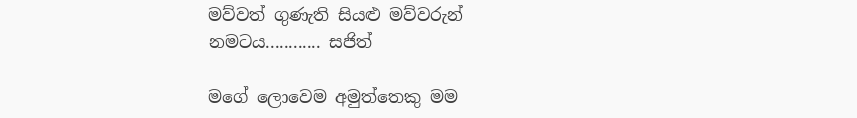මව්වත් ගුණැති සියළු මව්වරුන් නමටය............ සජිත්

මගේ ලොවෙම අමුත්තෙකු මම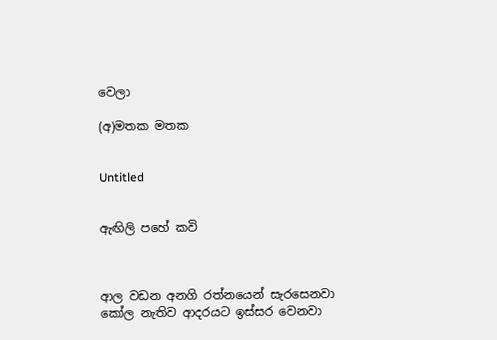වෙලා

(අ)මතක මතක


Untitled


ඇඟිලි පහේ කවි



ආල වඩන අනගි රත්නයෙන් සැරසෙනවා
කෝල නැතිව ආදරයට ඉස්සර වෙනවා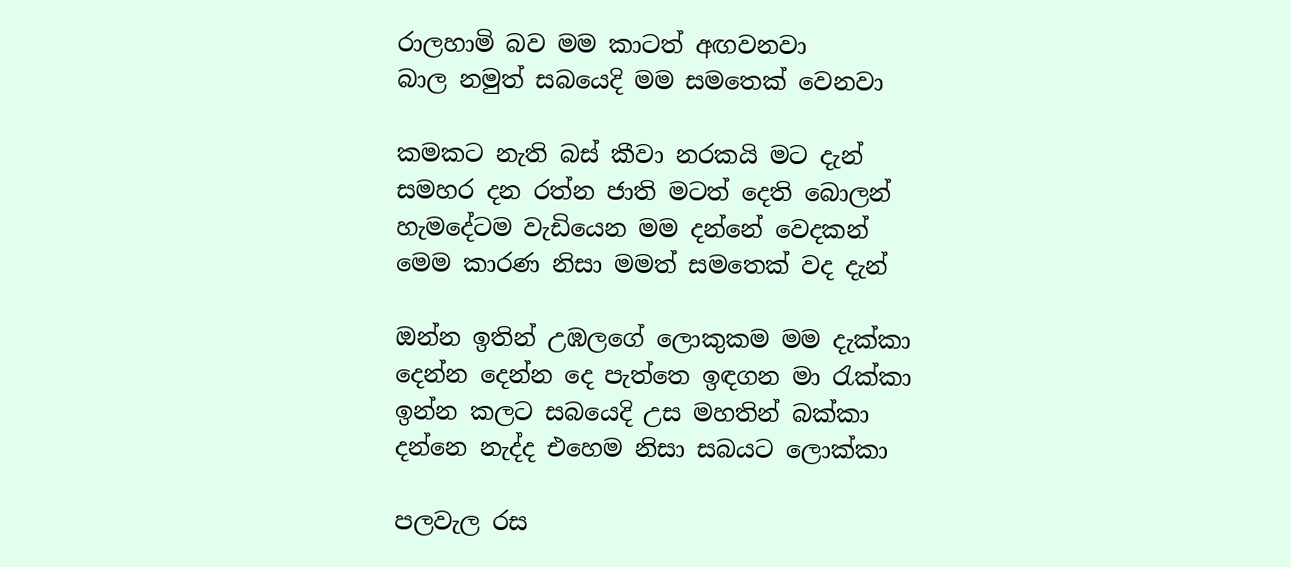රාලහාමි බව මම කාටත් අඟවනවා
බාල නමුත් සබයෙදි මම සමතෙක් වෙනවා

කමකට නැති බස් කීවා නරකයි මට දැන්
සමහර දන රත්න ජාති මටත් දෙති බොලන්
හැමදේටම වැඩියෙන මම දන්නේ වෙදකන්
මෙම කාරණ නිසා මමත් සමතෙක් වද දැන්

ඔන්න ඉතින් උඹලගේ ලොකුකම මම දැක්කා
දෙන්න දෙන්න දෙ පැත්තෙ ඉඳගන මා රැක්කා
ඉන්න කලට සබයෙදි උස මහතින් බක්කා
දන්නෙ නැද්ද එහෙම නිසා සබයට ලොක්කා

පලවැල රස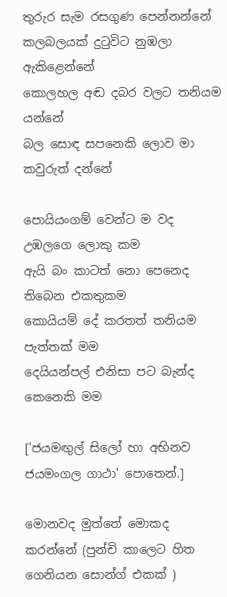තුරුර සැම රසගුණ පෙන්නන්නේ
කලබලයක් දුටුවිට නුඹලා ඇකිළෙන්නේ
කොලහල අඬ දබර වලට තනියම යන්නේ
බල සොඳ සපනෙකි ලොව මා කවුරුත් දන්නේ

පොයියංගම් වෙන්ට ම වද උඹලගෙ ලොකු කම
ඇයි බං කාටත් නො පෙනෙද තිබෙන එකතුකම
කොයියම් දේ කරතත් තනියම පැත්තක් මම
දෙයියන්පල් එනිසා පට බැන්ද කෙනෙකි මම

['ජයමඟුල් සිලෝ හා අභිනව ජයමංගල ගාථා' පොතෙන්.]

මොනවද මුත්තේ මොකද කරන්නේ (පුන්චි කාලෙට හිත ගෙනියන සොන්ග් එකක් )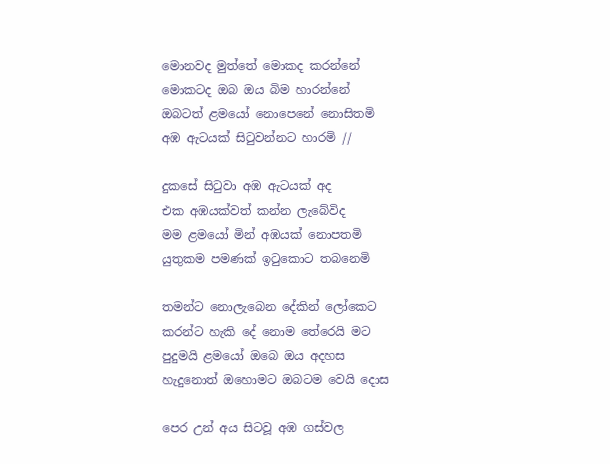මොනවද මුත්තේ මොකද කරන්නේ
මොකටද ඔබ ඔය බිම හාරන්නේ
ඔබටත් ළමයෝ නොපෙනේ නොසිතමි
අඹ ඇටයක් සිටුවන්නට හාරමි //

දුකසේ සිටුවා අඹ ඇටයක් අද
එක අඹයක්වත් කන්න ලැබේවිද
මම ළමයෝ මින් අඹයක් නොපතමි
යුතුකම පමණක් ඉටුකොට තබනෙමි

තමන්ට නොලැබෙන දේකින් ලෝකෙට
කරන්ට හැකි දේ නොම තේරෙයි මට
පුදුමයි ළමයෝ ඔබෙ ඔය අදහස
හැදුනොත් ඔහොමට ඔබටම වෙයි දොස

පෙර උන් අය සිටවූ අඹ ගස්වල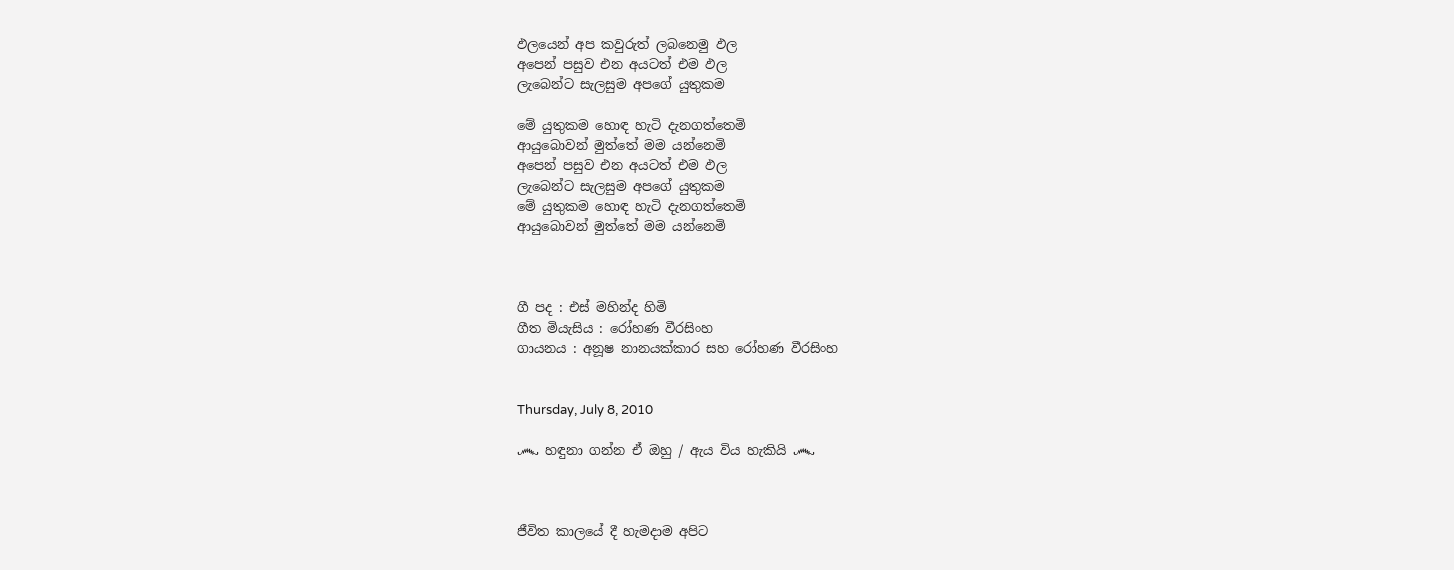ඵලයෙන් අප කවුරුත් ලබනෙමු ඵල
අපෙන් පසුව එන අයටත් එම ඵල
ලැබෙන්ට සැලසුම අපගේ යුතුකම

මේ යුතුකම හොඳ හැටි දැනගත්තෙමි
ආයුබොවන් මුත්තේ මම යන්නෙමි
අපෙන් පසුව එන අයටත් එම ඵල
ලැබෙන්ට සැලසුම අපගේ යුතුකම
මේ යුතුකම හොඳ හැටි දැනගත්තෙමි
ආයුබොවන් මුත්තේ මම යන්නෙමි



ගී පද : එස් මහින්ද හිමි
ගීත මියැසිය : රෝහණ වීරසිංහ
ගායනය : අනූෂ නානයක්කාර සහ රෝහණ වීරසිංහ


Thursday, July 8, 2010

෴ හඳුනා ගන්න ඒ ඔහු / ඇය විය හැකියි ෴



ජීවිත කාලයේ දී හැමදාම අපිට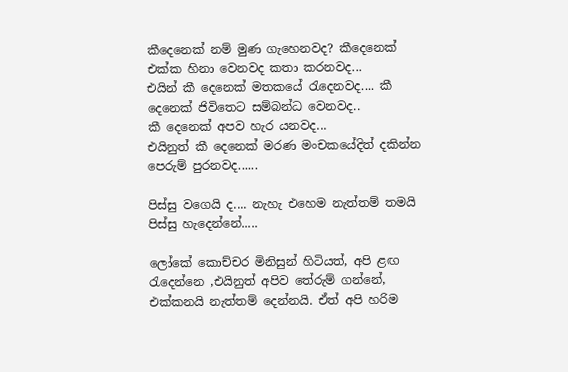කීදෙනෙක් නම් මුණ ගැහෙනවද? කීදෙනෙක් එක්ක හිනා වෙනවද කතා කරනවද...
එයින් කී දෙනෙක් මතකයේ රැදෙනවද.... කී දෙනෙක් ජිවිතෙට සම්බන්ධ වෙනවද.. කී ‍දෙනෙක් අපව හැර යනවද...
එයිනුත් කී දෙනෙක් මරණ මංචකයේදිත් දකින්න පෙරුම් පුරනවද......

පිස්සු වගෙයි ද.... නැහැ එහෙම නැත්තම් තමයි පිස්සු හැදෙන්නේ.....

ලෝකේ කොච්චර මිනිසුන් හිටියත්, අපි ළඟ රැදෙන්නෙ ,එයිනුත් අපිව තේරුම් ගන්නේ, එක්කනයි නැත්තම් දෙන්නයි. ඒත් අපි හරිම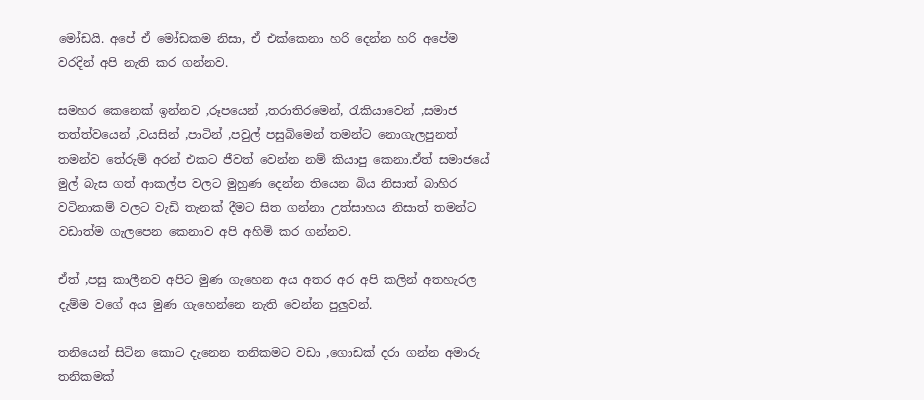මෝඩයි. අපේ ඒ මෝඩකම නිසා, ඒ එක්කෙනා හරි දෙන්න හරි අපේම වරදින් අපි නැති කර ගන්නව.

සමහර කෙනෙක් ඉන්නව ,රූපයෙන් ,තරාතිරමෙන්, රැකියාවෙන් ,සමාජ තත්ත්වයෙන් ,වයසින් ,පාටින් ,පවුල් පසුබිමෙන් තමන්ට නොගැලපුනත් තමන්ව තේරුම් අරන් එකට ජීවත් වෙන්න නම් කියාපු කෙනා.ඒත් සමාජයේ මුල් බැස ගත් ආකල්ප වලට මුහුණ දෙන්න තියෙන බිය නිසාත් බාහිර වටිනාකම් වලට වැඩි තැනක් දීමට සිත ගන්නා උත්සාහය නිසාත් තමන්ට වඩාත්ම ගැලපෙන කෙනාව අපි අහිමි කර ගන්නව.

ඒත් ,පසු කාලීනව අපිට මුණ ගැහෙන අය අතර අර අපි කලින් අතහැරල දැම්ම වගේ අය මුණ ගැහෙන්නෙ නැති වෙන්න පුලුවන්.

තනියෙන් සිටින කොට දැනෙන තනිකමට වඩා ,ගොඩක් දරා ගන්න අමාරු තනිකමක්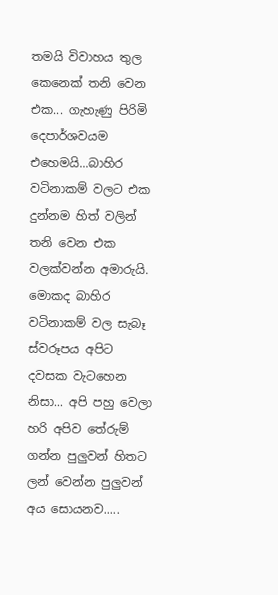තමයි විවාහය තුල කෙනෙක් තනි වෙන එක... ගැහැණු පිරිමි දෙපාර්ශවයම එහෙමයි...බාහිර වටිනාකම් වලට එක දුන්නම හිත් වලින් තනි වෙන එක වලක්වන්න අමාරුයි. මොකද බාහිර වටිනාකම් වල සැබෑ ස්වරූපය අපිට දවසක වැටහෙන නිසා... අපි පහු වෙලා හරි අපිව තේරුම් ගන්න පුලුවන් හිතට ලන් වෙන්න පුලුවන් අය සොයනව.....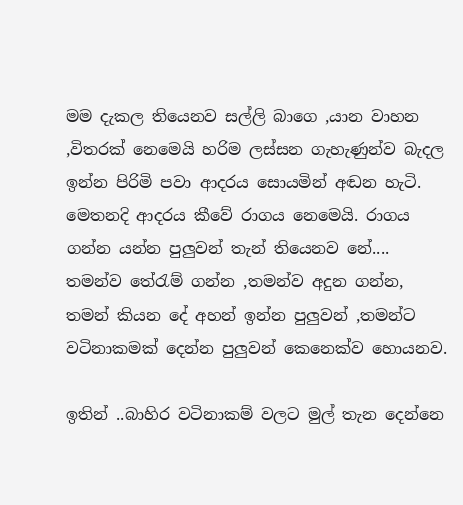මම දැකල තියෙනව සල්ලි බාගෙ ,යාන වාහන ,විතරක් නෙමෙයි හරිම ලස්සන ගැහැණුන්ව බැදල ඉන්න පිරිමි පවා ආදරය සොයමින් අඬන හැටි. මෙතනදි ආදරය කීවේ රාගය නෙමෙයි. රාගය ගන්න යන්න පුලුවන් තැන් තියෙනව නේ.... තමන්ව තේරැම් ගන්න ,තමන්ව අදුන ගන්න, තමන් කියන දේ අහන් ඉන්න පුලුවන් ,තමන්ට වටිනාකමක් දෙන්න පුලුවන් කෙනෙක්ව හොයනව.

ඉතින් ..බාහිර වටිනාකම් වලට මුල් තැන දෙන්නෙ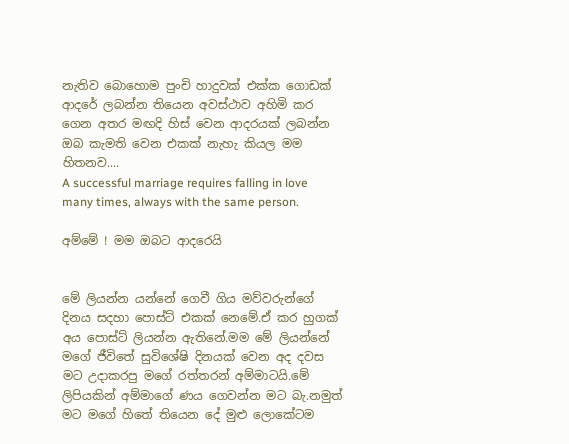නැතිව බොහොම පුංචි හාදුවක් එක්ක ගොඩක් ආදරේ ලබන්න තියෙන අවස්ථාව අහිමි කර ගෙන අතර මඟදි හිස් වෙන ආදරයක් ලබන්න ඔබ කැමති වෙන එකක් නැහැ කියල මම හිතනව....
A successful marriage requires falling in love many times, always with the same person.

අම්මේ ! මම ඔබට ආදරෙයි


මේ ලියන්න යන්නේ ගෙවී ගිය මව්වරුන්ගේ දිනය සදහා පොස්ට් එකක් නෙමේ.ඒ කර හුගක් අය පොස්ට් ලියන්න ඇතිනේ.මම මේ ලියන්නේ මගේ ජීවිතේ සුවිශේෂි දිනයක් වෙන අද දවස මට උදාකරපු මගේ රත්තරන් අම්මාටයි.මේ ලිපියකින් අම්මාගේ ණය ගෙවන්න මට බැ.නමුත් මට මගේ හිතේ තියෙන දේ මුළු ලොකේටම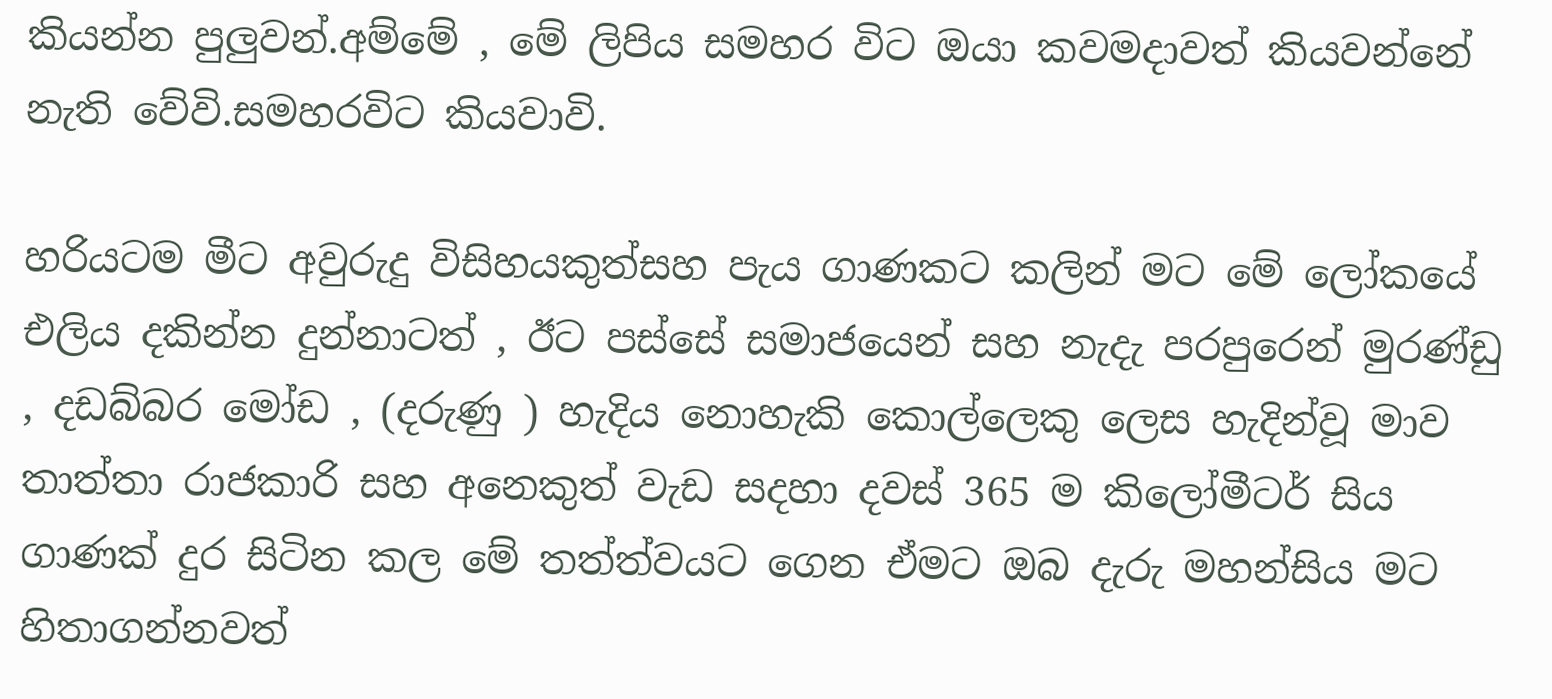කියන්න පුලුවන්.අම්මේ , මේ ලිපිය සමහර විට ඔයා කවමදාවත් කියවන්නේ නැති වේවි.සමහරවිට කියවාවි.

හරියටම මීට අවුරුදු විසිහයකුත්සහ පැය ගාණකට කලින් මට මේ ලෝකයේ එලිය දකින්න දුන්නාටත් , ඊට පස්සේ සමාජයෙන් සහ නැදැ පරපුරෙන් මුරණ්ඩු , දඩබ්බර මෝඩ , (දරුණු ) හැදිය නොහැකි කොල්ලෙකු ලෙස හැදින්වූ මාව තාත්තා රාජකාරි සහ අනෙකුත් වැඩ සදහා දවස් 365 ම කිලෝමීටර් සිය ගාණක් දුර සිටින කල මේ තත්ත්වයට ගෙන ඒමට ඔබ දැරු මහන්සිය මට හිතාගන්නවත්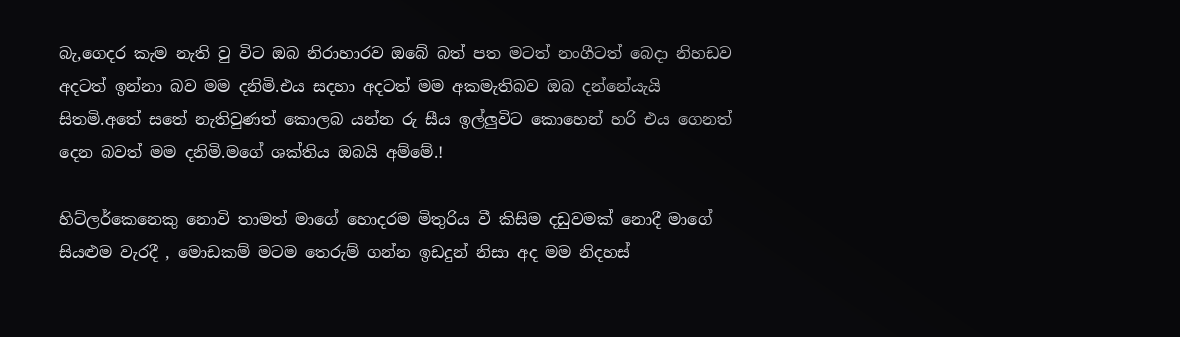බැ,ගෙදර කැම නැති වු විට ඔබ නිරාහාරව ඔබේ බත් පත මටත් නංගීටත් බෙදා නිහඩව අදටත් ඉන්නා බව මම දනිමි.එය සදහා අදටත් මම අකමැතිබව ඔබ දන්නේයැයි සිතමි.අතේ සතේ නැතිවුණත් කොලබ යන්න රු සීය ඉල්ලුවිට කොහෙන් හරි එය ගෙනත් දෙන බවත් මම දනිමි.මගේ ශක්තිය ඔබයි අම්මේ.!

හිට්ලර්කෙනෙකු නොවි තාමත් මාගේ හොදරම මිතුරිය වී කිසිම දඩුවමක් නොදී මාගේ සියළුම වැරදී , මොඩකම් මටම තෙරුම් ගන්න ඉඩදුන් නිසා අද මම නිදහස්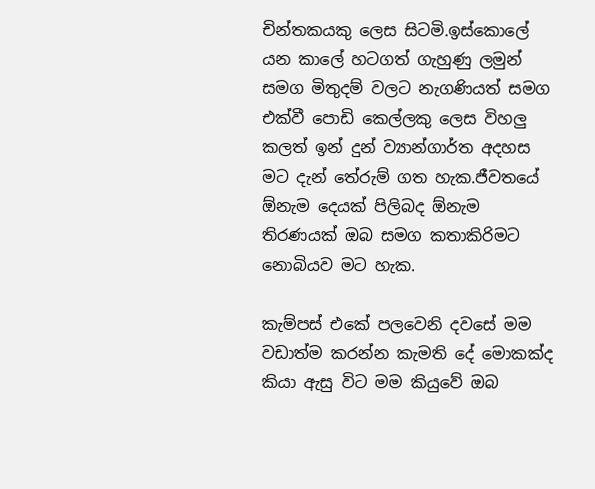චින්තකයකු ලෙස සිටමි.ඉස්කොලේ යන කාලේ හටගත් ගැහුණු ලමුන් සමග මිතුදම් වලට නැගණියත් සමග එක්වී පොඩි කෙල්ලකු ලෙස විහලු කලත් ඉන් දුන් ව්‍යාන්ගාර්ත අදහස මට දැන් තේරුම් ගත හැක.ජීවතයේ ඕනැම දෙයක් පිලිබද ඕනැම තිරණයක් ඔබ සමග කතාකිරිමට නොබියව මට හැක.

කැම්පස් එකේ පලවෙනි දවසේ මම වඩාත්ම කරන්න කැමති දේ මොකක්ද කියා ඇසු විට මම කියුවේ ඔබ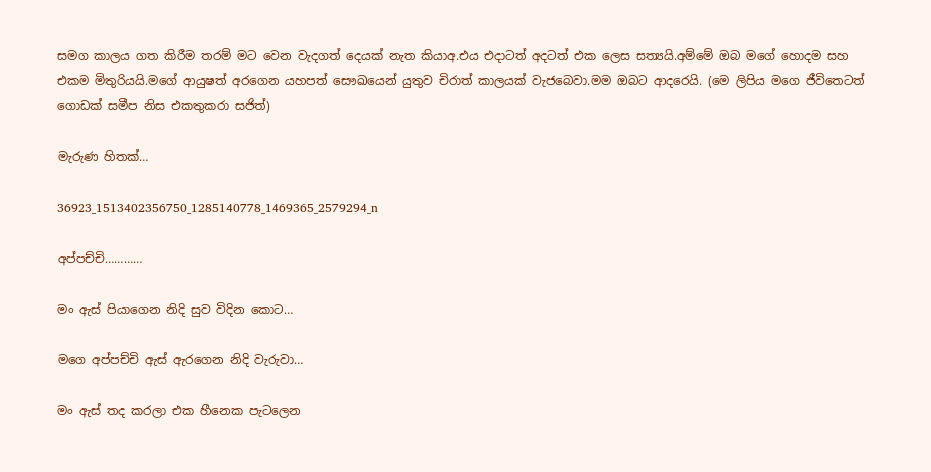සමග කාලය ගත කිරීම තරම් මට වෙන වැදගත් දෙයක් නැත කියාඅ.එය එදාටත් අදටත් එක ලෙස සත්‍යයි.අම්මේ ඔබ මගේ හොදම සහ එකම මිතුරියයි.මගේ ආයුෂත් අරගෙන යහපත් සෞඛයෙන් යුතුව චිරාත් කාලයක් වැජබෙවා.මම ඔබට ආදරෙයි. (මෙ ලිපිය මගෙ ජීවිතෙටත් ගොඩක් සමීප නිස එකතුකරා සජිත්)

මැරුණ හිතක්…

36923_1513402356750_1285140778_1469365_2579294_n

අප්පච්චි…………

මං ඇස් පියාගෙන නිදි සුව විදින කොට…

මගෙ අප්පච්චි ඇස් ඇරගෙන නිදි වැරුවා…

මං ඇස් තද කරලා එක හීනෙක පැටලෙන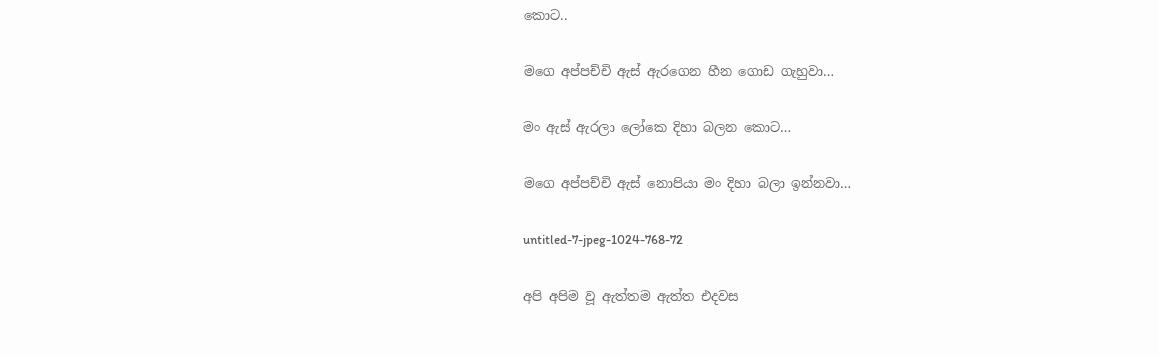කොට..

මගෙ අප්පච්චි ඇස් ඇරගෙන හීන ගොඩ ගැහුවා…

මං ඇස් ඇරලා ලෝකෙ දිහා බලන කොට…

මගෙ අප්පච්චි ඇස් නොපියා මං දිහා බලා ඉන්නවා…

untitled-7-jpeg-1024-768-72

අපි අපිම වූ ඇත්තම ඇත්ත එදවස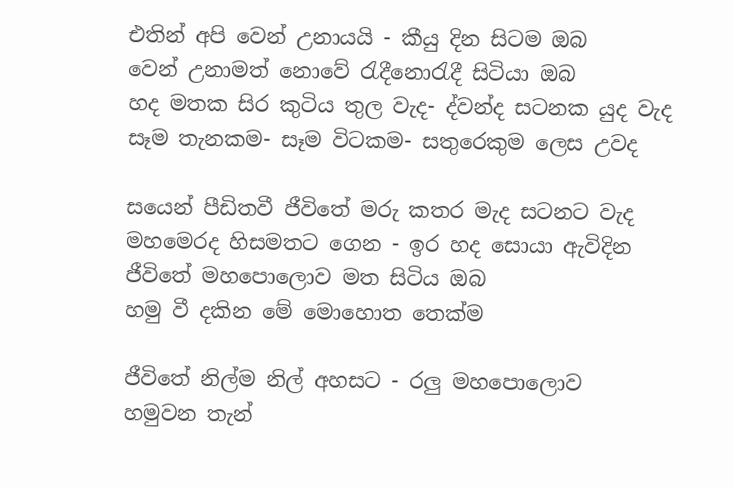එතින් අපි වෙන් උනායයි - කීයු දින සිටම ඔබ
වෙන් උනාමත් නොවේ රැදීනොරැදී සිටියා ඔබ
හද මතක සිර කුටිය තුල වැද- ද්වන්ද සටනක යුද වැද
සෑම තැනකම- සෑම විටකම- සතුරෙකුම ලෙස උවද

සයෙන් පීඩිතවී ජීවිතේ මරු කතර මැද සටනට වැද
මහමෙරද හිසමතට ගෙන - ඉර හද සොයා ඇවිදින
ජීවිතේ මහපොලොව මත සිටිය ඔබ
හමු වී දකින මේ මොහොත තෙක්ම

ජීවිතේ නිල්ම නිල් අහසට - රලු මහපොලොව
හමුවන තැන්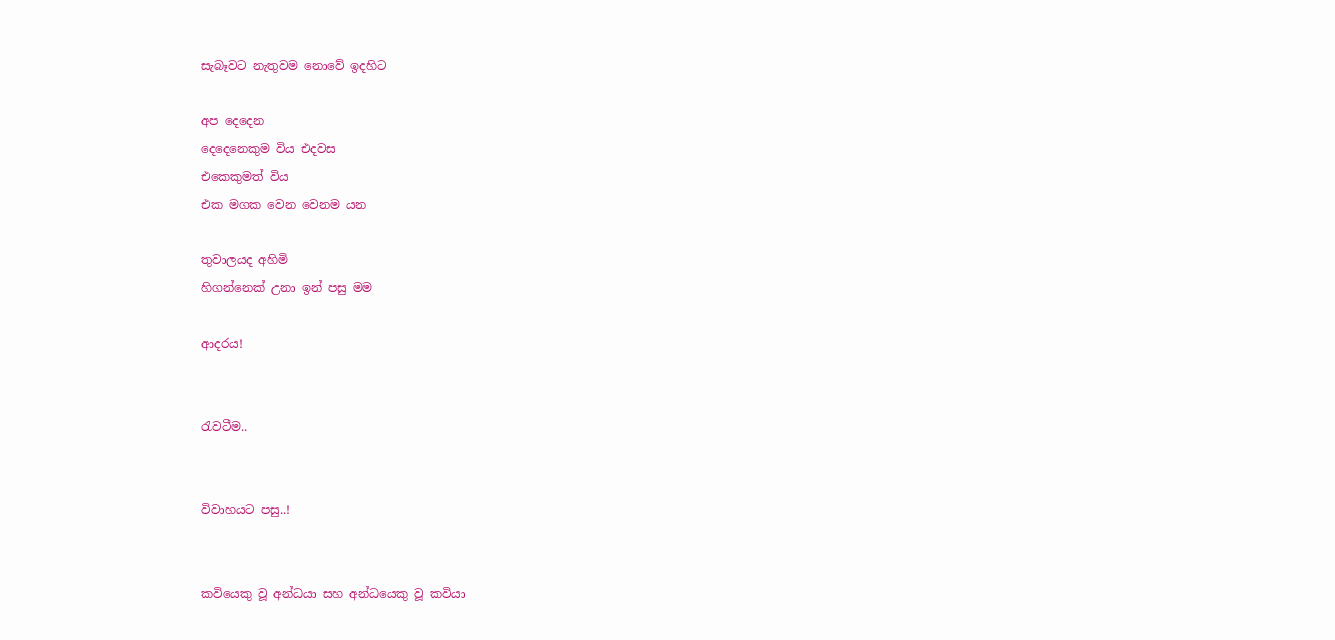සැබෑවට නැතුවම නොවේ ඉදහිට

අප දෙදෙන
දෙදෙනෙකුම විය එදවස
එකෙකුමත් විය
එක මගක වෙන වෙනම යන

තුවාලයද අහිමි
හිගන්නෙක් උනා ඉන් පසු මම

ආදරය!


රැවටීම..


විවාහයට පසු..!


කවියෙකු වූ අන්ධයා සහ අන්ධ‍යෙකු වූ කවියා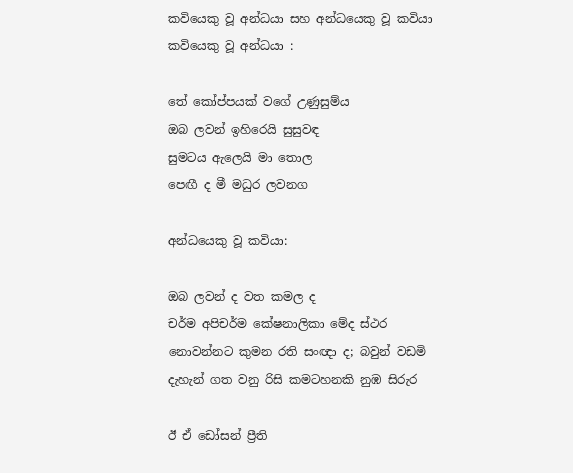කවියෙකු වූ අන්ධයා සහ අන්ධ‍යෙකු වූ කවියා
කවියෙකු වූ අන්ධයා :

තේ කෝප්පයක් වගේ උණුසුම්ය
ඔබ ලවන් ඉහිරෙයි සුසුවඳ
සුමටය ඇලෙයි මා තොල
පෙඟී ද මී මධුර ලවනග

අන්ධ‍යෙකු වූ කවියා:

ඔබ ලවන් ද වත කමල ද
චර්ම අපිචර්ම කේෂනාලිකා මේද ස්ථර
නොවන්නට කුමන රති සංඥා ද; බවුන් වඩමි
දැහැන් ගත වනු රිසි කමටහනකි නුඹ සිරුර

ඊ ඒ ඩෝසන් ප්‍රීති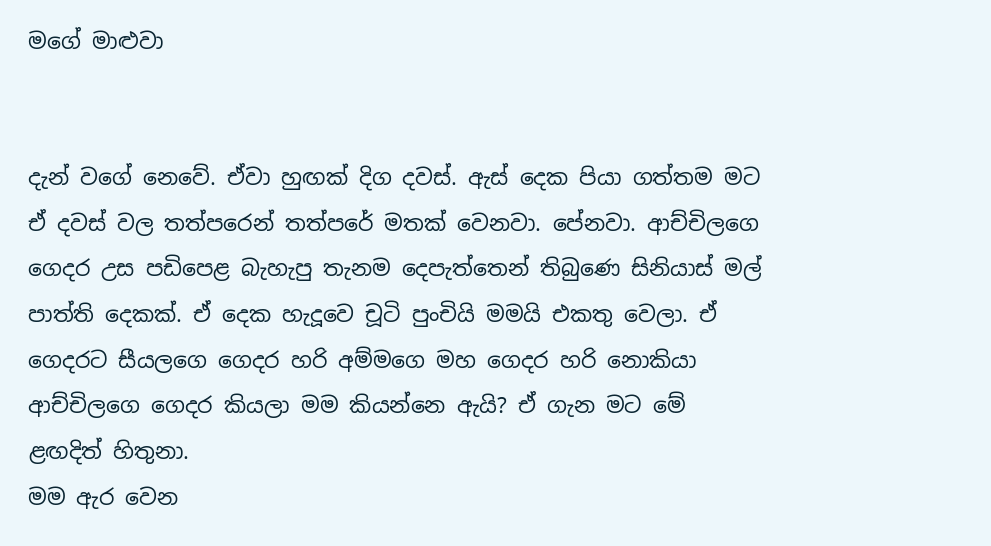මගේ මාළුවා


දැන් වගේ නෙවේ. ඒවා හුඟක් දිග දවස්. ඇස් දෙක පියා ගත්තම මට ඒ දවස් වල තත්පරෙන් තත්පරේ මතක් වෙනවා. පේනවා. ආච්චිලගෙ ගෙදර උස පඩිපෙළ බැහැපු තැනම දෙපැත්තෙන් තිබුණෙ සිනියාස් මල් පාත්ති දෙකක්. ඒ දෙක හැදූවෙ චූටි පුංචියි මමයි එකතු වෙලා. ඒ ගෙදරට සීයලගෙ ගෙදර හරි අම්මගෙ මහ ගෙදර හරි නොකියා ආච්චිලගෙ ගෙදර කියලා මම කියන්නෙ ඇයි? ඒ ගැන මට මේ ළඟදිත් හිතුනා.
මම ඇර වෙන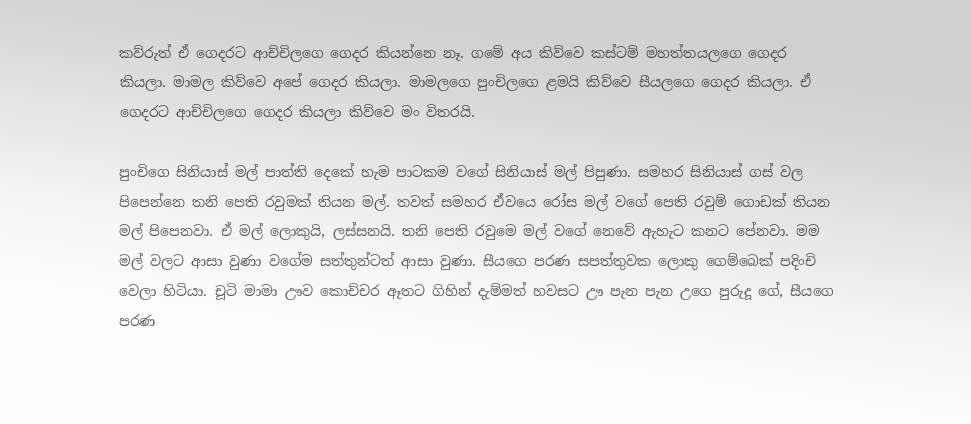කව්රුත් ඒ ගෙදරට ආච්චිලගෙ ගෙදර කියන්නෙ නෑ. ගමේ අය කිව්වෙ කස්ටම් මහත්තයලගෙ ගෙදර කියලා. මාමල කිව්වෙ අපේ ගෙදර කියලා. මාමලගෙ පුංචිලගෙ ළමයි කිව්වෙ සීයලගෙ ගෙදර කියලා. ඒ ගෙදරට ආච්චිලගෙ ගෙදර කියලා කිව්වෙ මං විතරයි.

පුංචිගෙ සිනියාස් මල් පාත්ති දෙකේ හැම පාටකම වගේ සිනියාස් මල් පිපුණා. සමහර සිනියාස් ගස් වල පිපෙන්නෙ තනි පෙති රවුමක් තියන මල්. තවත් සමහර ඒවයෙ රෝස මල් වගේ පෙති රවුම් ගොඩක් තියන මල් පිපෙනවා. ඒ මල් ලොකුයි, ලස්සනයි. තනි පෙති රවුමෙ මල් වගේ නෙවේ ඇහැට කනට පේනවා. මම මල් වලට ආසා වුණා වගේම සත්තුන්ටත් ආසා වුණා. සීයගෙ පරණ සපත්තුවක ලොකු ගෙම්බෙක් පදිංචි වෙලා හිටියා. චූටි මාමා ඌව කොච්චර ඈතට ගිහින් දැම්මත් හවසට ඌ පැන පැන උගෙ පුරුදූ ගේ, සීයගෙ පරණ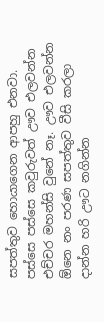සපත්තුව හොයාගෙන ආපහු එනවා. පස්සෙ පස්සෙ කවුරුවත් ඌව එලවන්න එච්චර මහන්සි වුනේ නෑ. ඌව එලවන්න ඕනෙ නං පරණ සපත්තුව වීසි කරලා දාන්න හරි ඌට නගින්න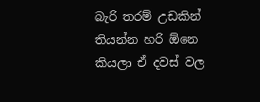බැරි තරම් උඩකින් තියන්න හරි ඕනෙ කියලා ඒ දවස් වල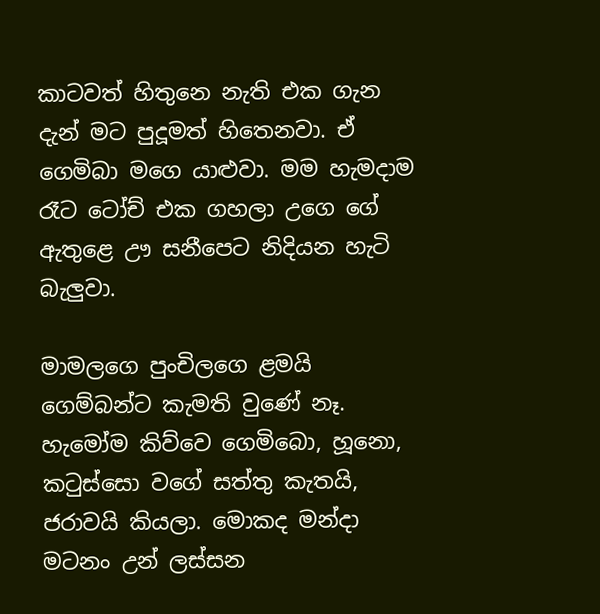කාටවත් හිතුනෙ නැති එක ගැන දැන් මට පුදූමත් හිතෙනවා. ඒ ගෙමිබා මගෙ යාළුවා. මම හැමදාම රෑට ටෝච් එක ගහලා උගෙ ගේ ඇතුළෙ ඌ සනීපෙට නිදියන හැටි බැලුවා.

මාමලගෙ පුංචිලගෙ ළමයි ගෙම්බන්ට කැමති වුණේ නෑ. හැමෝම කිව්වෙ ගෙමිබො, හූනො, කටුස්සො වගේ සත්තු කැතයි, ජරාවයි කියලා. මොකද මන්දා මටනං උන් ලස්සන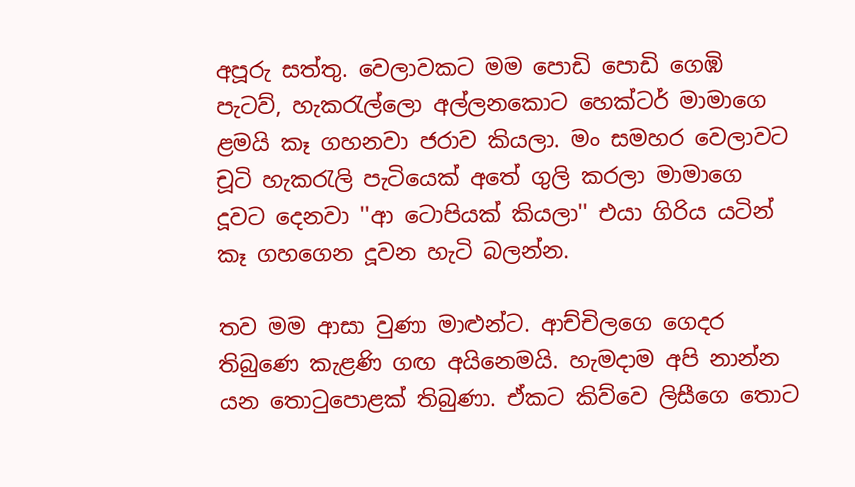අපූරු සත්තු. වෙලාවකට මම පොඩි පොඩි ගෙඹි පැටව්, හැකරැල්ලො අල්ලනකොට හෙක්ටර් මාමාගෙ ළමයි කෑ ගහනවා ජරාව කියලා. මං සමහර වෙලාවට චූටි හැකරැලි පැටියෙක් අතේ ගුලි කරලා මාමාගෙ දූවට දෙනවා ''ආ ටොපියක් කියලා'' එයා ගිරිය යටින් කෑ ගහගෙන දූවන හැටි බලන්න.

තව මම ආසා වුණා මාළුන්ට. ආච්චිලගෙ ගෙදර තිබුණෙ කැළණි ගඟ අයිනෙමයි. හැමදාම අපි නාන්න යන තොටුපොළක් තිබුණා. ඒකට කිව්වෙ ලිසීගෙ තොට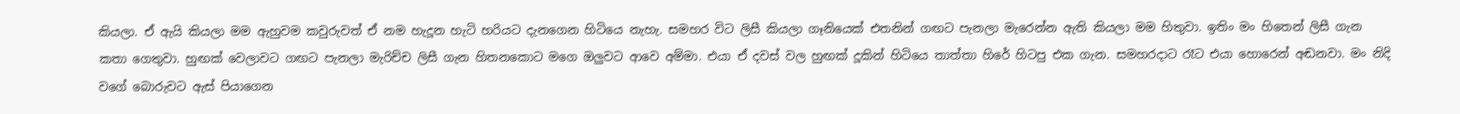කියලා. ඒ ඇයි කියලා මම ඇහුවම කවුරුවත් ඒ නම හැදූන හැටි හරියට දැනගෙන හිටියෙ නැහැ. සමහර විට ලිසී කියලා ගෑනියෙක් එතනින් ගඟට පැනලා මැරෙන්න ඇති කියලා මම හිතුවා. ඉතිං මං හිතෙන් ලිසී ගැන කතා ගෙතුවා. හුඟක් වෙලාවට ගඟට පැනලා මැරිච්ච ලිසී ගැන හිතනකොට මගෙ ඔලුවට ආවෙ අම්මා. එයා ඒ දවස් වල හුඟක් දූකින් හිටියෙ තාත්තා හිරේ හිටපු එක ගැන. සමහරදාට රෑට එයා හොරෙන් අඬනවා. මං නිදි වගේ බොරුවට ඇස් පියාගෙන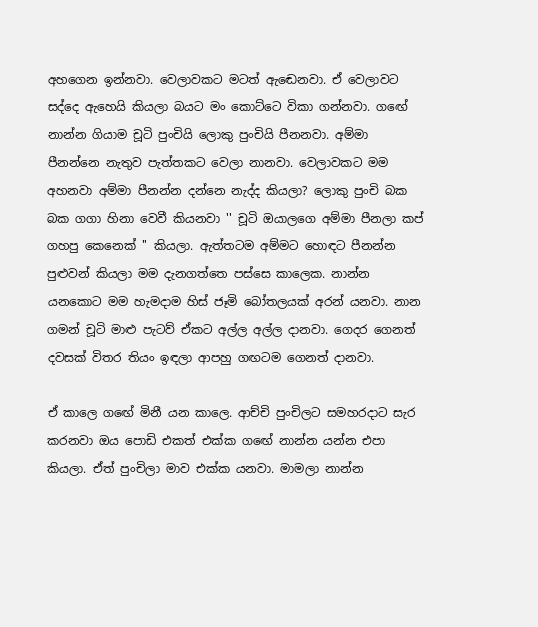අහගෙන ඉන්නවා. වෙලාවකට මටත් ඇඬෙනවා. ඒ වෙලාවට සද්දෙ ඇහෙයි කියලා බයට මං කොට්ටෙ විකා ගන්නවා. ගඟේ නාන්න ගියාම චූටි පුංචියි ලොකු පුංචියි පීනනවා. අම්මා පීනන්නෙ නැතුව පැත්තකට වෙලා නානවා. වෙලාවකට මම අහනවා අම්මා පීනන්න දන්නෙ නැද්ද කියලා? ලොකු පුංචි බක බක ගගා හිනා වෙවී කියනවා '' චූටි ඔයාලගෙ අම්මා පීනලා කප් ගහපු කෙනෙක් '' කියලා. ඇත්තටම අම්මට හොඳට පීනන්න පුළුවන් කියලා මම දැනගත්තෙ පස්සෙ කාලෙක. නාන්න යනකොට මම හැමදාම හිස් ජෑමි බෝතලයක් අරන් යනවා. නාන ගමන් චූටි මාළු පැටව් ඒකට අල්ල අල්ල දානවා. ගෙදර ගෙනත් දවසක් විතර තියං ඉඳලා ආපහු ගඟටම ගෙනත් දානවා.

ඒ කාලෙ ගඟේ මිනී යන කාලෙ. ආච්චි පුංචිලට සමහරදාට සැර කරනවා ඔය පොඩි එකත් එක්ක ගඟේ නාන්න යන්න එපා කියලා. ඒත් පුංචිලා මාව එක්ක යනවා. මාමලා නාන්න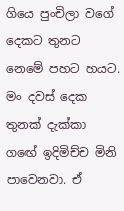ගියෙ පුංචිලා වගේ දෙකට තුනට නෙමේ පහට හයට. මං දවස් දෙක තුනක් දැක්කා ගඟේ ඉදිමිච්ච මිනි පාවෙනවා. ඒ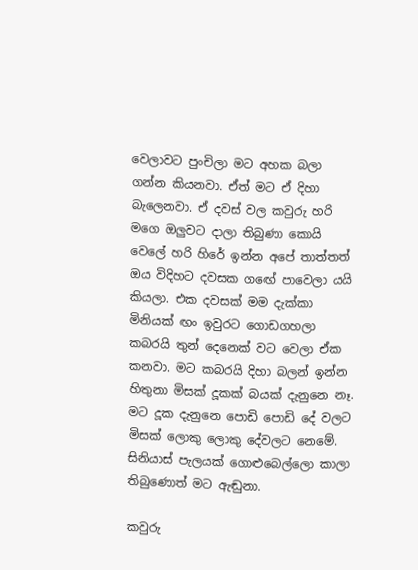වෙලාවට පුංචිලා මට අහක බලා ගන්න කියනවා. ඒත් මට ඒ දිහා බැලෙනවා. ඒ දවස් වල කවුරු හරි මගෙ ඔලුවට දාලා තිබුණා කොයි වෙලේ හරි හිරේ ඉන්න අපේ තාත්තත් ඔය විදිහට දවසක ගඟේ පාවෙලා යයි කියලා. එක දවසක් මම දැක්කා මිනියක් ඟං ඉවුරට ගොඩගහලා කබරයි තුන් දෙනෙක් වට වෙලා ඒක කනවා. මට කබරයි දිහා බලන් ඉන්න හිතුනා මිසක් දූකක් බයක් දැනුනෙ නෑ. මට දූක දැනුනෙ පොඩි පොඩි දේ වලට මිසක් ලොකු ලොකු දේවලට නෙමේ. සිනියාස් පැලයක් ගොළුබෙල්ලො කාලා තිබුණොත් මට ඇඬුනා.

කවුරු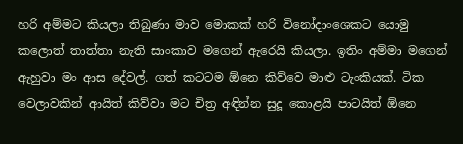හරි අම්මට කියලා තිබුණා මාව මොකක් හරි විනෝදාංශෙකට යොමු කලොත් තාත්තා නැති සාංකාව මගෙන් ඇරෙයි කියලා. ඉතිං අම්මා මගෙන් ඇහුවා මං ආස දේවල්. ගත් කටටම ඕනෙ කිව්වෙ මාළු ටැංකියක්. ටික වෙලාවකින් ආයිත් කිව්වා මට චිත්‍ර අඳින්න සුදූ කොළයි පාටයිත් ඕනෙ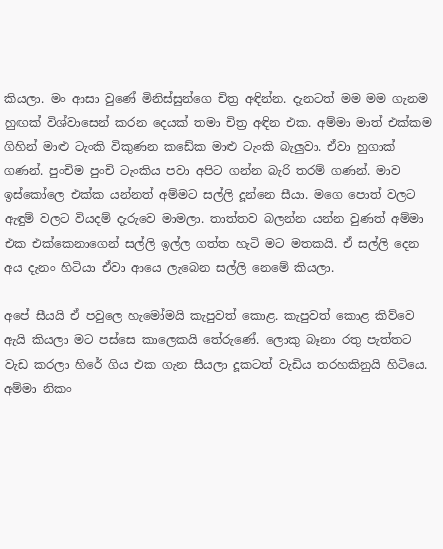කියලා. මං ආසා වුණේ මිනිස්සුන්ගෙ චිත්‍ර අඳින්න. දැනටත් මම මම ගැනම හුඟක් විශ්වාසෙන් කරන දෙයක් තමා චිත්‍ර අඳින එක. අම්මා මාත් එක්කම ගිහින් මාළු ටැංකි විකුණන කඩේක මාළු ටැංකි බැලුවා. ඒවා හුගාක් ගණන්. පුංචිම පුංචි ටැංකිය පවා අපිට ගන්න බැරි තරම් ගණන්. මාව ඉස්කෝලෙ එක්ක යන්නත් අම්මට සල්ලි දූන්නෙ සීයා. මගෙ පොත් වලට ඇඳුම් වලට වියදම් දැරුවෙ මාමලා. තාත්තව බලන්න යන්න වුණත් අම්මා එක එක්කෙනාගෙන් සල්ලි ඉල්ල ගත්ත හැටි මට මතකයි. ඒ සල්ලි දෙන අය දැනං හිටියා ඒවා ආයෙ ලැබෙන සල්ලි නෙමේ කියලා.

අපේ සීයයි ඒ පවුලෙ හැමෝමයි කැපුවත් කොළ. කැපුවත් කොළ කිව්වෙ ඇයි කියලා මට පස්සෙ කාලෙකයි තේරුණේ. ලොකු බෑනා රතු පැත්තට වැඩ කරලා හිරේ ගිය එක ගැන සීයලා දූකටත් වැඩිය තරහකිනුයි හිටියෙ. අම්මා නිකං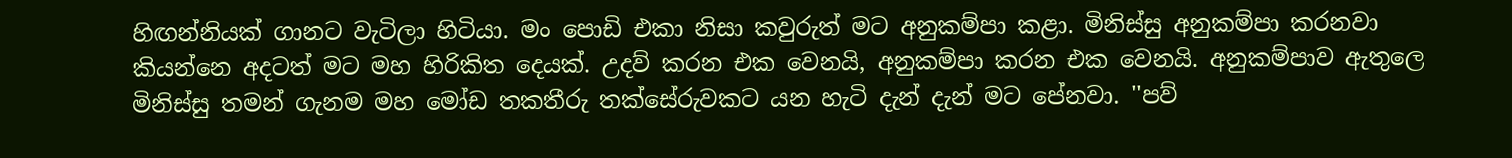හිඟන්නියක් ගානට වැටිලා හිටියා. මං පොඩි එකා නිසා කවුරුත් මට අනුකම්පා කළා. මිනිස්සු අනුකම්පා කරනවා කියන්නෙ අදටත් මට මහ හිරිකිත දෙයක්. උදව් කරන එක වෙනයි, අනුකම්පා කරන එක වෙනයි. අනුකම්පාව ඇතුලෙ මිනිස්සු තමන් ගැනම මහ මෝඩ තකතීරු තක්සේරුවකට යන හැටි දැන් දැන් මට පේනවා. ''පව්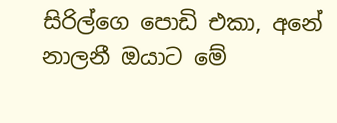සිරිල්ගෙ පොඩි එකා, අනේ නාලනී ඔයාට මේ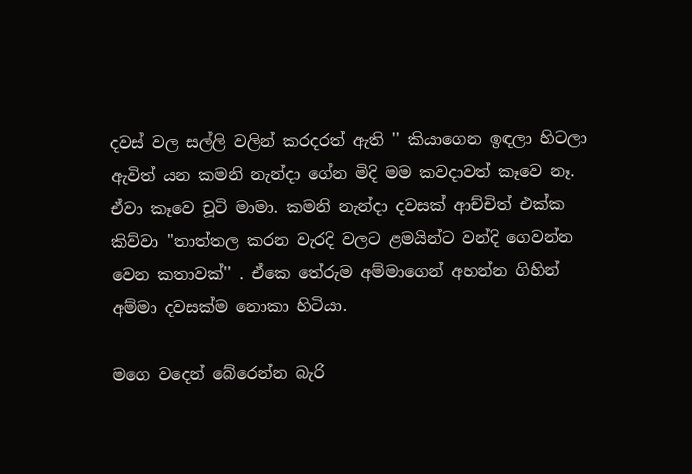දවස් වල සල්ලි වලින් කරදරත් ඇති '' කියාගෙන ඉඳලා හිටලා ඇවිත් යන කමනි නැන්දා ගේන මිදි මම කවදාවත් කෑවෙ නෑ. ඒවා කෑවෙ චූටි මාමා. කමනි නැන්දා දවසක් ආච්චිත් එක්ක කිව්වා ''තාත්තල කරන වැරදි වලට ළමයින්ට වන්දි ගෙවන්න වෙන කතාවක්'' . ඒකෙ තේරුම අම්මාගෙන් අහන්න ගිහින් අම්මා දවසක්ම නොකා හිටියා.

මගෙ වදෙන් බේරෙන්න බැරි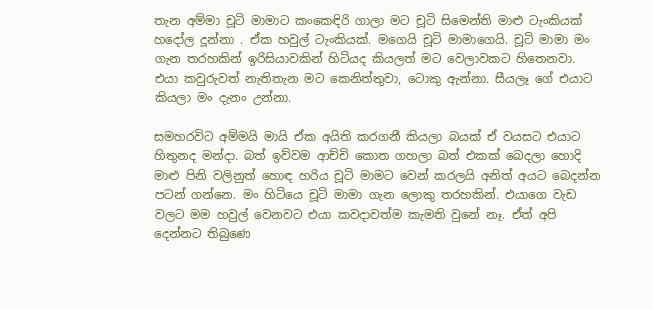තැන අම්මා චූටි මාමාට කංකෙඳිරි ගාලා මට චූටි සිමෙන්ති මාළු ටැංකියක් හදෝල දූන්නා . ඒක හවුල් ටැංකියක්. මගෙයි චූටි මාමාගෙයි. චූටි මාමා මං ගැන තරහකින් ඉරිසියාවකින් හිටියද කියලත් මට වෙලාවකට හිතෙනවා. එයා කවුරුවත් නැතිතැන මට කෙනිත්තුවා, ටොකු ඇන්නා. සීයලෑ ගේ එයාට කියලා මං දැනං උන්නා.

සමහරවිට අම්මයි මායි ඒක අයිති කරගනී කියලා බයක් ඒ වයසට එයාට හිතුනද මන්දා. බත් ඉව්වම ආච්චි කොත ගහලා බත් එකක් බෙදලා හොදි මාළු පිනි වලිනුත් හොඳ හරිය චූටි මාමට වෙන් කරලයි අනිත් අයට බෙදන්න පටන් ගන්නෙ. මං හිටියෙ චූටි මාමා ගැන ලොකු තරහකින්. එයාගෙ වැඩ වලට මම හවුල් වෙනවට එයා කවදාවත්ම කැමති වුනේ නෑ. ඒත් අපි දෙන්නට තිබුණෙ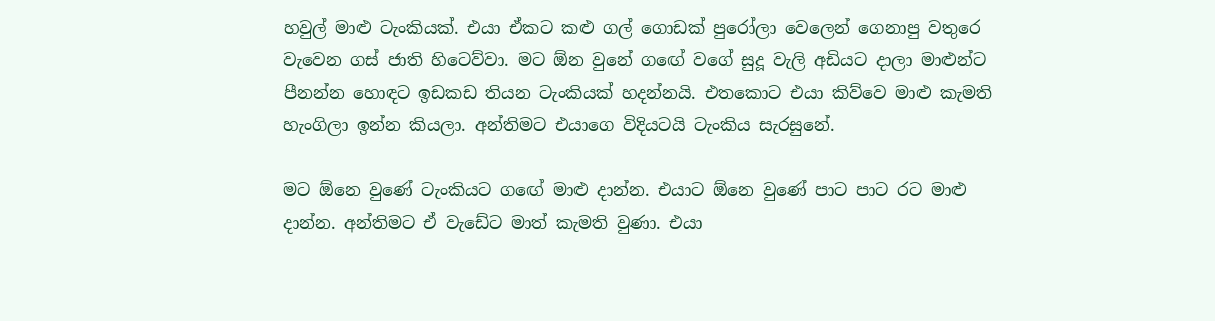හවුල් මාළු ටැංකියක්. එයා ඒකට කළු ගල් ගොඩක් පුරෝලා වෙලෙන් ගෙනාපු වතුරෙ වැවෙන ගස් ජාති හිටෙව්වා. මට ඕන වුනේ ගඟේ වගේ සුදූ වැලි අඩියට දාලා මාළුන්ට පීනන්න හොඳට ඉඩකඩ තියන ටැංකියක් හදන්නයි. එතකොට එයා කිව්වෙ මාළු කැමති හැංගිලා ඉන්න කියලා. අන්තිමට එයාගෙ විදියටයි ටැංකිය සැරසුනේ.

මට ඕනෙ වුණේ ටැංකියට ගඟේ මාළු දාන්න. එයාට ඕනෙ වුණේ පාට පාට රට මාළු දාන්න. අන්තිමට ඒ වැඩේට මාත් කැමති වුණා. එයා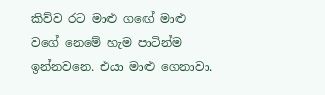කිව්ව රට මාළු ගඟේ මාළු වගේ නෙමේ හැම පාටින්ම ඉන්නවනෙ. එයා මාළු ගෙනාවා.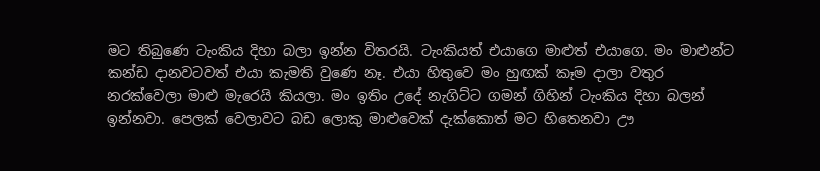මට තිබුණෙ ටැංකිය දිහා බලා ඉන්න විතරයි. ටැංකියත් එයාගෙ මාළුත් එයාගෙ. මං මාළුන්ට කන්ඩ දානවටවත් එයා කැමති වුණෙ නෑ. එයා හිතුවෙ මං හුඟක් කෑම දාලා වතුර නරක්වෙලා මාළු මැරෙයි කියලා. මං ඉතිං උදේ නැගිට්ට ගමන් ගිහින් ටැංකිය දිහා බලන් ඉන්නවා. පෙලක් වෙලාවට බඩ ලොකු මාළුවෙක් දැක්කොත් මට හිතෙනවා ඌ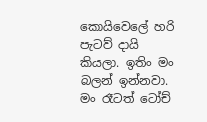කොයිවෙලේ හරි පැටව් දායි කියලා. ඉතිං මං බලන් ඉන්නවා. මං රෑටත් ටෝච්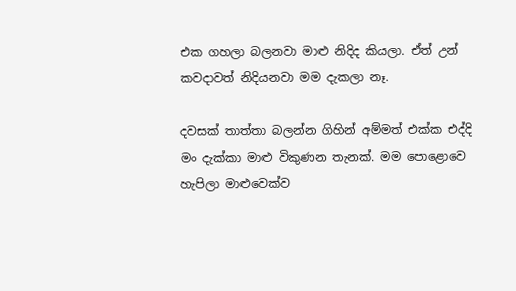එක ගහලා බලනවා මාළු නිදිද කියලා. ඒත් උන් කවදාවත් නිදියනවා මම දැකලා නෑ.

දවසක් තාත්තා බලන්න ගිහින් අම්මත් එක්ක එද්දි මං දැක්කා මාළු විකුණන තැනක්. මම පොළොවෙ හැපිලා මාළුවෙක්ව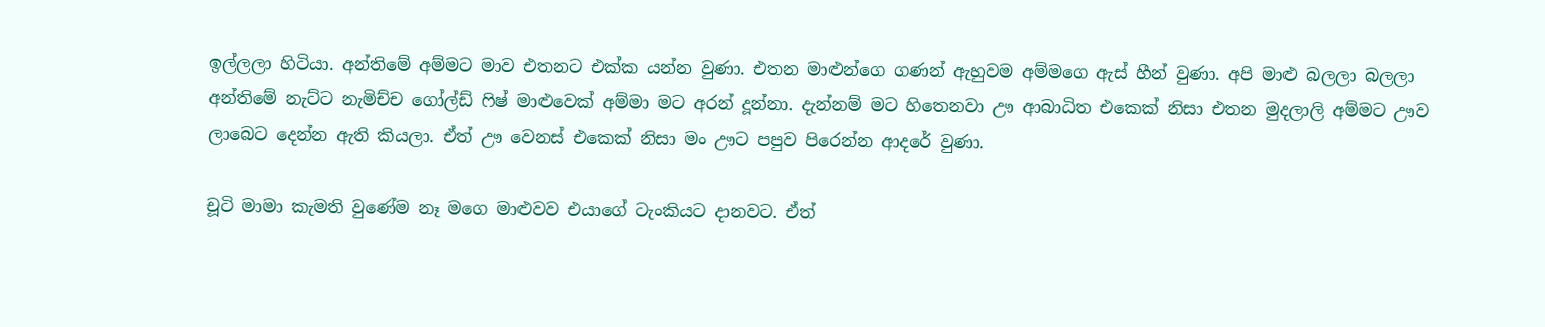ඉල්ලලා හිටියා. අන්තිමේ අම්මට මාව එතනට එක්ක යන්න වුණා. එතන මාළුන්ගෙ ගණන් ඇහුවම අම්මගෙ ඇස් හීන් වුණා. අපි මාළු බලලා බලලා අන්තිමේ නැට්ට නැමිච්ච ගෝල්ඩ් ෆිෂ් මාළුවෙක් අම්මා මට අරන් දූන්නා. දැන්නම් මට හිතෙනවා ඌ ආබාධිත එකෙක් නිසා එතන මුදලාලි අම්මට ඌව ලාබෙට දෙන්න ඇති කියලා. ඒත් ඌ වෙනස් එකෙක් නිසා මං ඌට පපුව පිරෙන්න ආදරේ වුණා.

චූටි මාමා කැමති වුණේම නෑ මගෙ මාළුවව එයාගේ ටැංකියට දානවට. ඒත්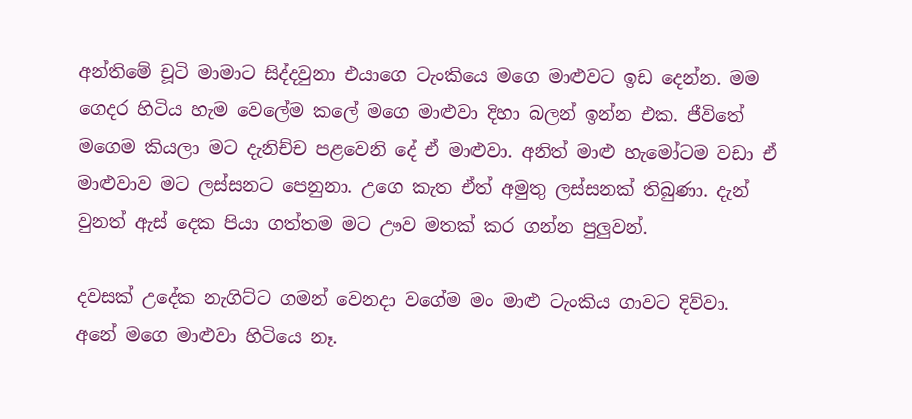අන්තිමේ චූටි මාමාට සිද්දවුනා එයාගෙ ටැංකියෙ මගෙ මාළුවට ඉඩ දෙන්න. මම ගෙදර හිටිය හැම වෙලේම කලේ මගෙ මාළුවා දිහා බලන් ඉන්න එක. ජීවිතේ මගෙම කියලා මට දැනිච්ච පළවෙනි දේ ඒ මාළුවා. අනිත් මාළු හැමෝටම වඩා ඒ මාළුවාව මට ලස්සනට පෙනුනා. උගෙ කැත ඒත් අමුතු ලස්සනක් තිබුණා. දැන් වුනත් ඇස් දෙක පියා ගත්තම මට ඌව මතක් කර ගන්න පුලුවන්.

දවසක් උදේක නැගිට්ට ගමන් වෙනදා වගේම මං මාළු ටැංකිය ගාවට දිව්වා. අනේ මගෙ මාළුවා හිටියෙ නෑ.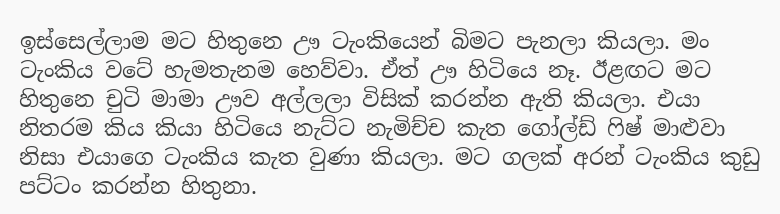ඉස්සෙල්ලාම මට හිතුනෙ ඌ ටැංකියෙන් බිමට පැනලා කියලා. මං ටැංකිය වටේ හැමතැනම හෙව්වා. ඒත් ඌ හිටියෙ නෑ. ඊළඟට මට හිතුනෙ චුටි මාමා ඌව අල්ලලා විසික් කරන්න ඇති කියලා. එයා නිතරම කිය කියා හිටියෙ නැට්ට නැමිච්ච කැත ගෝල්ඩ් ෆිෂ් මාළුවා නිසා එයාගෙ ටැංකිය කැත වුණා කියලා. මට ගලක් අරන් ටැංකිය කුඩු පට්ටං කරන්න හිතුනා.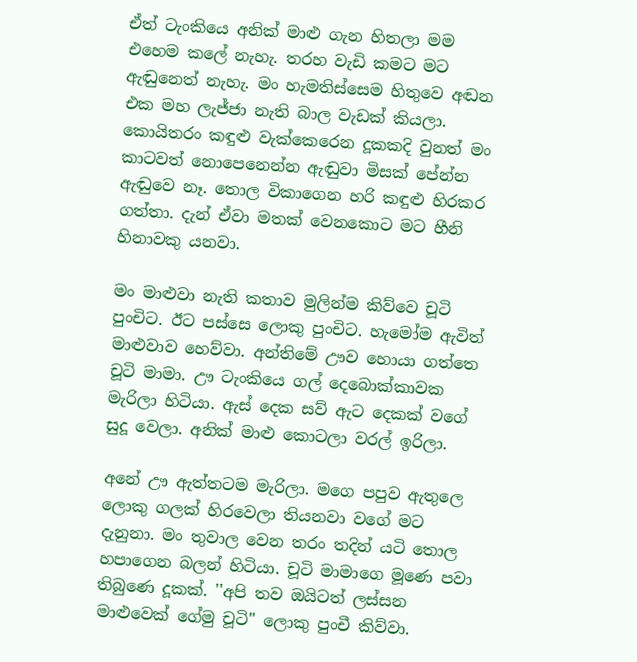ඒත් ටැංකියෙ අනික් මාළු ගැන හිතලා මම එහෙම කලේ නැහැ. තරහ වැඩි කමට මට ඇඬුනෙත් නැහැ. මං හැමතිස්සෙම හිතුවෙ අඬන එක මහ ලැජ්ජා නැති බාල වැඩක් කියලා. කොයිතරං කඳුළු වැක්කෙරෙන දූකකදි වුනත් මං කාටවත් නොපෙනෙන්න ඇඬුවා මිසක් පේන්න ඇඬුවෙ නෑ. තොල විකාගෙන හරි කඳුළු හිරකර ගත්තා. දැන් ඒවා මතක් වෙනකොට මට හීනි හිනාවකු යනවා.

මං මාළුවා නැති කතාව මුලින්ම කිව්වෙ චූටි පුංචිට. ඊට පස්සෙ ලොකු පුංචිට. හැමෝම ඇවිත් මාළුවාව හෙව්වා. අන්තිමේ ඌව හොයා ගත්තෙ චූටි මාමා. ඌ ටැංකියෙ ගල් දෙබොක්කාවක මැරිලා හිටියා. ඇස් දෙක සව් ඇට දෙකක් වගේ සුදූ වෙලා. අනික් මාළු කොටලා වරල් ඉරිලා.

අනේ ඌ ඇත්තටම මැරිලා. මගෙ පපුව ඇතුලෙ ලොකු ගලක් හිරවෙලා තියනවා වගේ මට දැනුනා. මං තුවාල වෙන තරං තදින් යටි තොල හපාගෙන බලන් හිටියා. චූටි මාමාගෙ මූණෙ පවා තිබුණෙ දූකක්. ''අපි තව ඔයිටත් ලස්සන මාළුවෙක් ගේමු චූටි'' ලොකු පුංචී කිව්වා.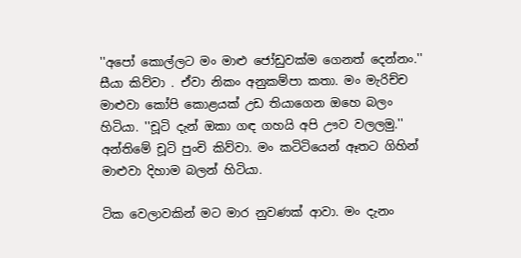''අපෝ කොල්ලට මං මාළු ජෝඩුවක්ම ගෙනත් දෙන්නං.'' සීයා කිව්වා . ඒවා නිකං අනුකම්පා කතා. මං මැරිච්ච මාළුවා කෝපි කොළයක් උඩ තියාගෙන ඔහෙ බලං හිටියා. ''චූටි දැන් ඔකා ගඳ ගහයි අපි ඌව වලලමු.'' අන්තිමේ චූටි පුංචි කිව්වා. මං කටිටියෙන් ඈතට ගිහින් මාළුවා දිහාම බලන් හිටියා.

ටික වෙලාවකින් මට මාර නුවණක් ආවා. මං දැනං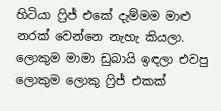හිටියා ෆ්‍රිජ් එකේ දැම්මම මාළු නරක් වෙන්නෙ නැහැ කියලා. ලොකුම මාමා ඩුබායි ඉඳලා එවපු ලොකුම ලොකු ෆ්‍රිජ් එකක්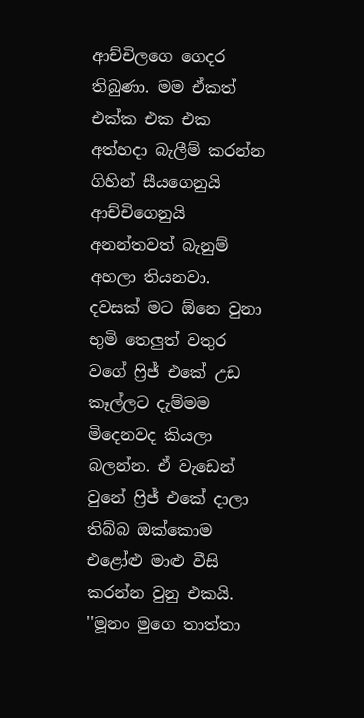ආච්චිලගෙ ගෙදර තිබුණා. මම ඒකත් එක්ක එක එක අත්හදා බැලීම් කරන්න ගිහින් සීයගෙනුයි ආච්චිගෙනුයි අනන්තවත් බැනුම් අහලා තියනවා. දවසක් මට ඕනෙ වුනා භුමි තෙලුත් වතුර වගේ ෆ්‍රිජ් එකේ උඩ කෑල්ලට දැම්මම මිදෙනවද කියලා බලන්න. ඒ වැඩෙන් වුනේ ෆ්‍රිජ් එකේ දාලා තිබ්බ ඔක්කොම එළෝළු මාළු වීසි කරන්න වුනු එකයි. ''මූනං මුගෙ තාත්තා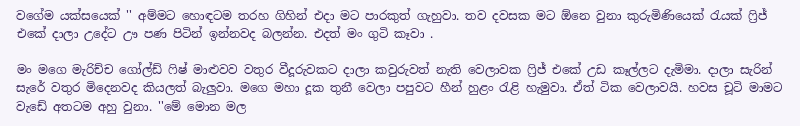වගේම යක්සයෙක් '' අම්මට හොඳටම තරහ ගිහින් එදා මට පාරකුත් ගැහුවා. තව දවසක මට ඕනෙ වුනා කුරුමිණියෙක් රැයක් ෆ්‍රිජ් එකේ දාලා උදේට ඌ පණ පිටින් ඉන්නවද බලන්න. එදත් මං ගුටි කෑවා .

මං මගෙ මැරිච්ච ගෝල්ඩ් ෆිෂ් මාළුවව වතුර වීදූරුවකට දාලා කවුරුවත් නැති වෙලාවක ෆ්‍රිජ් එකේ උඩ කෑල්ලට දැමිමා. දාලා සැරින් සැරේ වතුර මිදෙනවද කියලත් බැලුවා. මගෙ මහා දූක තුනී වෙලා පපුවට හීන් හුළං රැළි හැමුවා. ඒත් ටික වෙලාවයි. හවස චූටි මාමට වැඩේ අතටම අහු වුනා. ''මේ මොන මල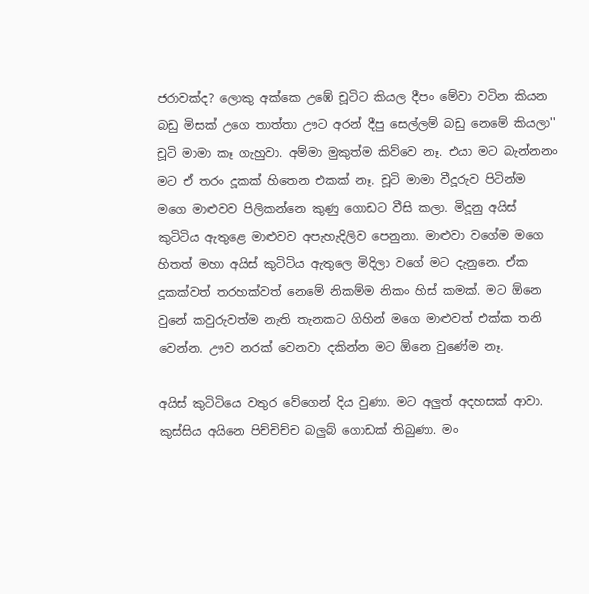ජරාවක්ද? ලොකු අක්කෙ උඹේ චූටිට කියල දීපං මේවා වටින කියන බඩු මිසක් උගෙ තාත්තා ඌට අරන් දීපු සෙල්ලම් බඩු නෙමේ කියලා'' චූටි මාමා කෑ ගැහුවා. අම්මා මුකුත්ම කිව්වෙ නෑ. එයා මට බැන්නනං මට ඒ තරං දූකක් හිතෙන එකක් නෑ. චූටි මාමා වීදූරුව පිටින්ම මගෙ මාළුවව පිලිකන්නෙ කුණු ගොඩට වීසි කලා. මිදූනු අයිස් කුටිටිය ඇතුළෙ මාළුවව අපැහැදිලිව පෙනුනා. මාළුවා වගේම මගෙ හිතත් මහා අයිස් කුටිටිය ඇතුලෙ මිදිලා වගේ මට දැනුනෙ. ඒක දූකක්වත් තරහක්වත් නෙමේ නිකම්ම නිකං හිස් කමක්. මට ඕනෙ වුනේ කවුරුවත්ම නැති තැනකට ගිහින් මගෙ මාළුවත් එක්ක තනි වෙන්න. ඌව නරක් වෙනවා දකින්න මට ඕනෙ වුණේම නෑ.

අයිස් කුටිටියෙ වතුර වේගෙන් දිය වුණා. මට අලුත් අදහසක් ආවා. කුස්සිය අයිනෙ පිච්චිච්ච බලුබ් ගොඩක් තිබුණා. මං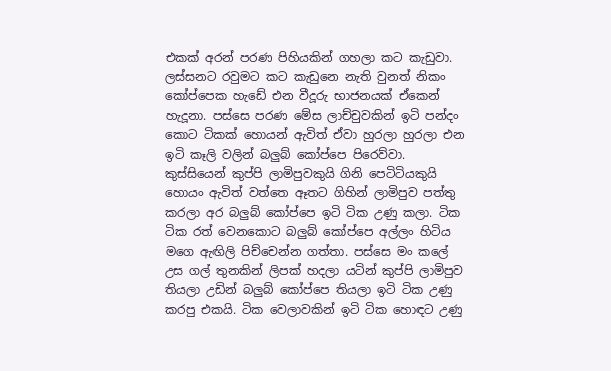එකක් අරන් පරණ පිහියකින් ගහලා කට කැඩුවා. ලස්සනට රවුමට කට කැඩුනෙ නැති වුනත් නිකං කෝප්පෙක හැඩේ එන වීදූරු භාජනයක් ඒකෙන් හැදූනා. පස්සෙ පරණ මේස ලාච්චුවකින් ඉටි පන්දං කොට ටිකක් හොයන් ඇවිත් ඒවා හුරලා හුරලා එන ඉටි කෑලි වලින් බලුබ් කෝප්පෙ පිරෙව්වා. කුස්සියෙන් කුප්පි ලාමිපුවකුයි ගිනි පෙටිටියකුයි හොයං ඇවිත් වත්තෙ ඈතට ගිහින් ලාමිපුව පත්තු කරලා අර බලුබ් කෝප්පෙ ඉටි ටික උණු කලා. ටික ටික රත් වෙනකොට බලුබ් කෝප්පෙ අල්ලං හිටිය මගෙ ඇඟිලි පිච්චෙන්න ගත්තා. පස්සෙ මං කලේ උස ගල් තුනකින් ලිපක් හදලා යටින් කුප්පි ලාමිපුව තියලා උඩින් බලුබ් කෝප්පෙ තියලා ඉටි ටික උණු කරපු එකයි. ටික වෙලාවකින් ඉටි ටික හොඳට උණු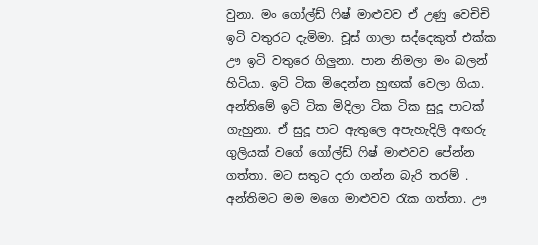වුනා. මං ගෝල්ඩ් ෆිෂ් මාළුවව ඒ උණු වෙචිචි ඉටි වතුරට දැමිමා. චූස් ගාලා සද්දෙකුත් එක්ක ඌ ඉටි වතුරෙ ගිලුනා. පාන නිමලා මං බලන් හිටියා. ඉටි ටික මිදෙන්න හුඟක් වෙලා ගියා. අන්තිමේ ඉටි ටික මිදිලා ටික ටික සුදූ පාටක් ගැහුනා. ඒ සුදූ පාට ඇතුලෙ අපැහැදිලි අඟරු ගුලියක් වගේ ගෝල්ඩ් ෆිෂ් මාළුවව පේන්න ගත්තා. මට සතුට දරා ගන්න බැරි තරම් . අන්තිමට මම මගෙ මාළුවව රැක ගත්තා. ඌ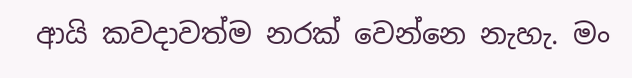ආයි කවදාවත්ම නරක් වෙන්නෙ නැහැ. මං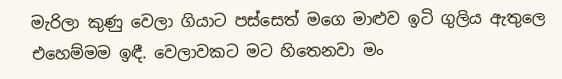මැරිලා කුණු වෙලා ගියාට පස්සෙත් මගෙ මාළුව ඉටි ගුලිය ඇතුලෙ එහෙම්මම ඉඳී. වෙලාවකට මට හිතෙනවා මං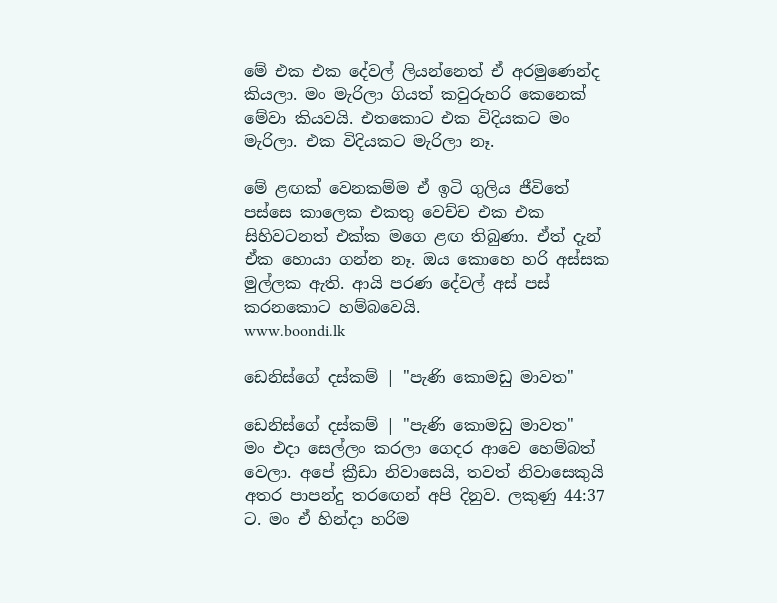මේ එක එක දේවල් ලියන්නෙත් ඒ අරමුණෙන්ද කියලා. මං මැරිලා ගියත් කවුරුහරි කෙනෙක් මේවා කියවයි. එතකොට එක විදියකට මං මැරිලා. එක විදියකට මැරිලා නෑ.

මේ ළඟක් වෙනකම්ම ඒ ඉටි ගුලිය ජීවිතේ පස්සෙ කාලෙක එකතු වෙච්ච එක එක සිහිවටනත් එක්ක මගෙ ළඟ තිබුණා. ඒත් දැන් ඒක හොයා ගන්න නෑ. ඔය කොහෙ හරි අස්සක මුල්ලක ඇති. ආයි පරණ දේවල් අස් පස් කරනකොට හම්බවෙයි.
www.boondi.lk

ඩෙනිස්ගේ දස්කම් | "පැණි කොමඩු මාවත"

ඩෙනිස්ගේ දස්කම් | "පැණි කොමඩු මාවත"
මං එදා සෙල්ලං කරලා ගෙදර ආවෙ හෙම්බත් වෙලා. අපේ ක්‍රීඩා නිවාසෙයි, තවත් නිවාසෙකුයි අතර පාපන්දු තරඟෙන් අපි දිනුව. ලකුණු 44:37 ට. මං ඒ හින්දා හරිම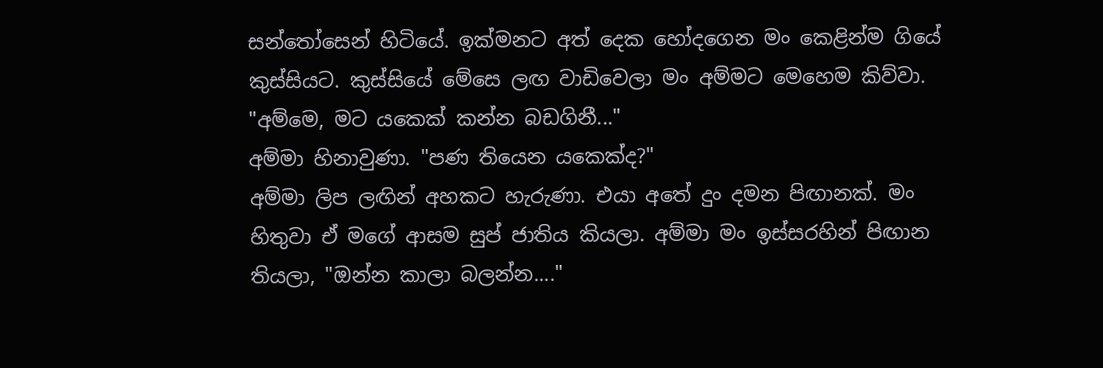සන්තෝසෙන් හිටියේ. ඉක්මනට අත් දෙක හෝදගෙන මං කෙළින්ම ගියේ කුස්සියට. කුස්සියේ මේසෙ ලඟ වාඩිවෙලා මං අම්මට මෙහෙම කිව්වා.
"අම්මෙ, මට යකෙක් කන්න බඩගිනී..."
අම්මා හිනාවුණා. "පණ තියෙන යකෙක්ද?"
අම්මා ලිප ලඟින් අහකට හැරුණා. එයා අතේ දුං දමන පිඟානක්. මං හිතුවා ඒ මගේ ආසම සුප් ජාතිය කියලා. අම්මා මං ඉස්සරහින් පිඟාන තියලා, "ඔන්න කාලා බලන්න...."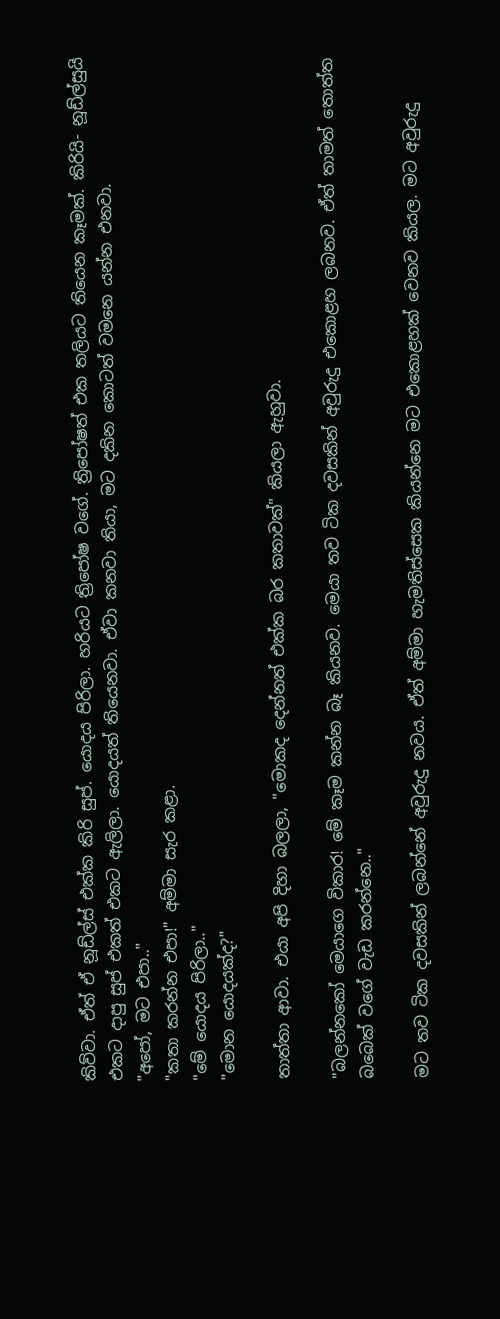කිව්වා. ඒත් ඒ නූඩ්ල්ස් එක්ක කිරි සුප්. යොදය පිරිලා. හරියට ත්‍රිපෝෂ වගේ. ත්‍රිපෝෂත් එක තලියට තියෙන කෑමක්. කිරියි- නූඩ්ල්සුයි එකට දාපු සුප් එකත් එකට ඇලිලා. යොදයත් තියෙනවා. ඒවා කනවා තියා, මට දකින කොටත් වමනෙ යන්න එනවා.
"අපෝ, මට එපා.."
"කතා කරන්න එපා!" අම්මා සැර කළා.
"මේ යොදය පිරිලා.."
"මොන යොදයක්ද?"

තාත්තා ආවා. එයා අපි දිහා බලලා, "මොකද දෙන්නත් එක්ක බර කතාවක්" කියලා ඇහුවා.

"බලන්නකෝ මෙයාගෙ විකාර! මේ කෑම කන්න බෑ කියනව. මෙයා තව ටික දවසකින් අවුරුදු එකොළහ ලබනව. ඒත් තාමත් තොත්ත බබෙක් වගේ වැඩ කරන්නෙ.."

මට තව ටික දවසකින් ලබන්නේ අවුරුදු නවය. ඒත් අම්මා හැමතිස්සෙක කියන්නෙ මට එකොළහක් වෙනව කියල. මට අවුරුදු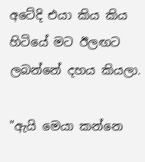අටේදි එයා කිය කිය හිටියේ මට ඊලඟට ලබන්නේ දහය කියලා.

"ඇයි මෙයා කන්නෙ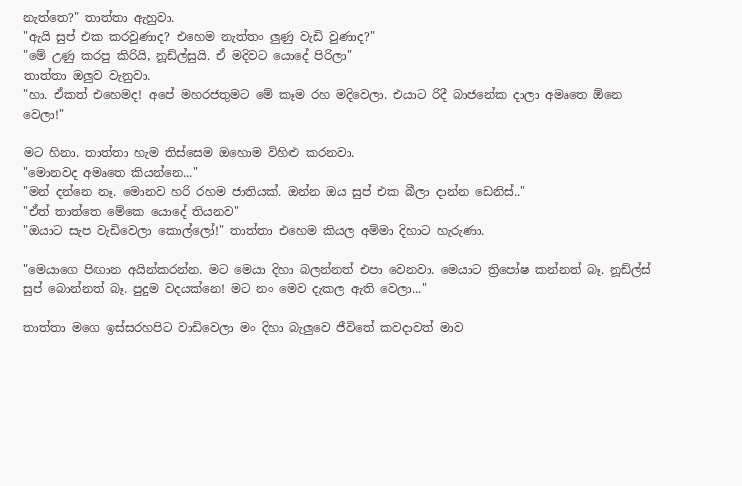නැත්තෙ?" තාත්තා ඇහුවා.
"ඇයි සුප් එක කරවුණාද? එහෙම නැත්තං ලුණු වැඩි වුණාද?"
"මේ උණු කරපු කිරියි, නූඩ්ල්සුයි. ඒ මදිවට යොදේ පිරිලා"
තාත්තා ඔලුව වැනුවා.
"හා. ඒකත් එහෙමද! අපේ මහරජතුමට මේ කෑම රහ මදිවෙලා. එයාට රිදී බාජනේක දාලා අමෘතෙ ඕනෙ වෙලා!"

මට හිනා. තාත්තා හැම තිස්සෙම ඔහොම විහිළු කරනවා.
"මොනවද අමෘතෙ කියන්නෙ..."
"මන් දන්නෙ නෑ. මොනව හරි රහම ජාතියක්. ඔන්න ඔය සුප් එක බීලා දාන්න ඩෙනිස්.."
"ඒත් තාත්තෙ මේකෙ යොදේ තියනව"
"ඔයාට සැප වැඩිවෙලා කොල්ලෝ!" තාත්තා එහෙම කියල අම්මා දිහාට හැරුණා.

"මෙයාගෙ පිඟාන අයින්කරන්න. මට මෙයා දිහා බලන්නත් එපා වෙනවා. මෙයාට ත්‍රිපෝෂ කන්නත් බෑ. නූඩ්ල්ස් සුප් බොන්නත් බෑ. පුදුම වදයක්නෙ! මට නං මෙව දැකල ඇති වෙලා..."

තාත්තා මගෙ ඉස්සරහපිට වාඩිවෙලා මං දිහා බැලුවෙ ජීවිතේ කවදාවත් මාව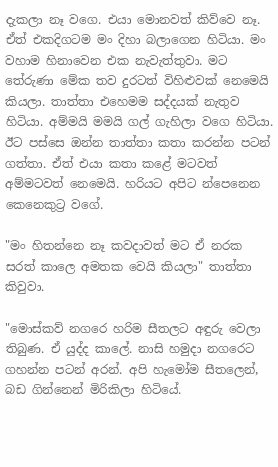දැකලා නෑ වගෙ. එයා මොනවත් කිව්වෙ නෑ. ඒත් එකදිගටම මං දිහා බලාගෙන හිටියා. මං වහාම හිනාවෙන එක නැවැත්තුවා. මට තේරුණා මේක තව දුරටත් විහිළුවක් නෙමෙයි කියලා. තාත්තා එහෙමම සද්දයක් නැතුව හිටියා. අම්මයි මමයි ගල් ගැහිලා වගෙ හිටියා. ඊට පස්සෙ ඔන්න තාත්තා කතා කරන්න පටන් ගත්තා. ඒත් එයා කතා කළේ මටවත් අම්මටවත් නෙමෙයි. හරියට අපිට න්පෙනෙන කෙනෙකුට්‍ර වගේ.

"මං හිතන්නෙ නෑ කවදාවත් මට ඒ නරක සරත් කාලෙ අමතක වෙයි කියලා" තාත්තා කිවුවා.

"මොස්කව් නගරෙ හරිම සීතලට අඳුරු වෙලා තිබුණ. ඒ යුද්ද කාලේ. නාසි හමුදා නගරෙට ගහන්න පටන් අරන්. අපි හැමෝම සීතලෙන්, බඩ ගින්නෙන් මිරිකිලා හිටියේ.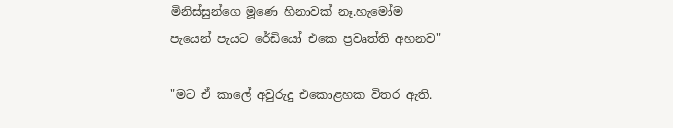මිනිස්සුන්ගෙ මූණෙ හිනාවක් නෑ.හැමෝම පැයෙන් පැයට රේඩියෝ එකෙ ප්‍රවෘත්ති අහනව"

"මට ඒ කාලේ අවුරුදු එකොළහක විතර ඇති.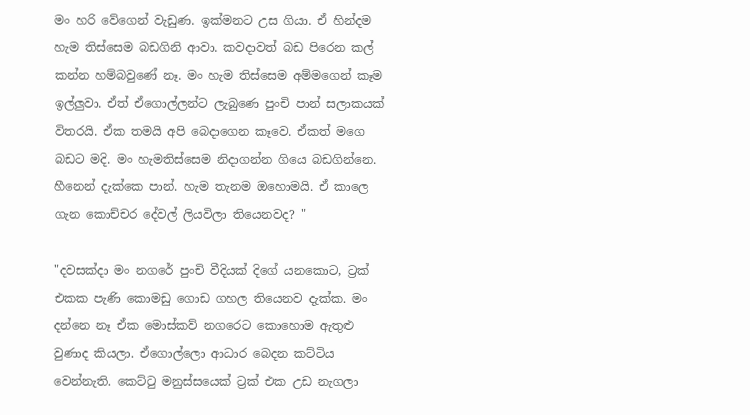මං හරි වේගෙන් වැඩුණ. ඉක්මනට උස ගියා. ඒ හින්දම හැම තිස්සෙම බඩගිනි ආවා. කවදාවත් බඩ පිරෙන කල් කන්න හම්බවුණේ නෑ. මං හැම තිස්සෙම අම්මගෙන් කෑම ඉල්ලුවා. ඒත් ඒගොල්ලන්ට ලැබුණෙ පුංචි පාන් සලාකයක් විතරයි. ඒක තමයි අපි බෙදාගෙන කෑවෙ. ඒකත් මගෙ බඩට මදි. මං හැමතිස්සෙම නිදාගන්න ගියෙ බඩගින්නෙ. හීනෙන් දැක්කෙ පාන්. හැම තැනම ඔහොමයි. ඒ කාලෙ ගැන කොච්චර දේවල් ලියවිලා තියෙනවද? "

"දවසක්දා මං නගරේ පුංචි වීදියක් දිගේ යනකොට, ට්‍රක් එකක පැණි කොමඩු ගොඩ ගහල තියෙනව දැක්ක. මං දන්නෙ නෑ ඒක මොස්කව් නගරෙට කොහොම ඇතුළු වුණාද කියලා. ඒගොල්ලො ආධාර බෙදන කට්ටිය වෙන්නැති. කෙට්ටු මනුස්සයෙක් ට්‍රක් එක උඩ නැගලා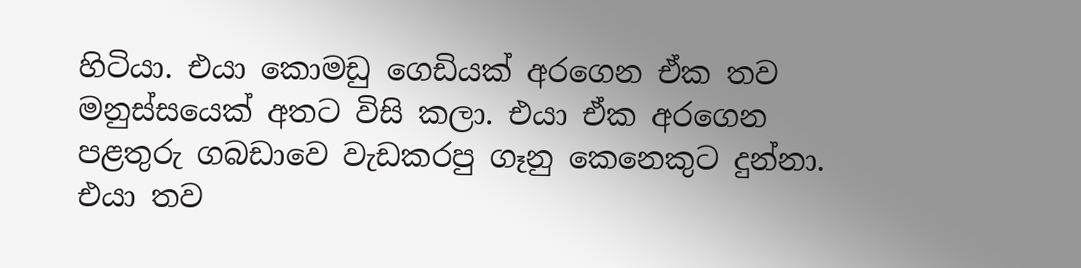හිටියා. එයා කොමඩු ගෙඩියක් අරගෙන ඒක තව මනුස්සයෙක් අතට විසි කලා. එයා ඒක අරගෙන පළතුරු ගබඩාවෙ වැඩකරපු ගෑනු කෙනෙකුට දුන්නා. එයා තව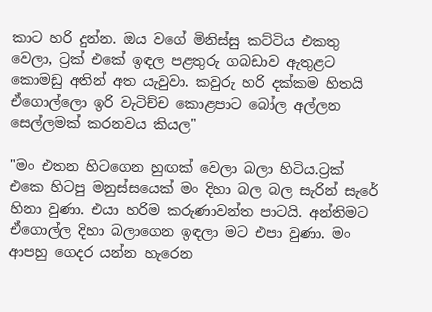කාට හරි දුන්න. ඔය වගේ මිනිස්සු කට්ටිය එකතු වෙලා, ට්‍රක් එකේ ඉඳල පළතුරු ගබඩාව ඇතුළට කොමඩු අතින් අත යැවුවා. කවුරු හරි දක්කම හිතයි ඒගොල්ලො ඉරි වැටිච්ච කොළපාට බෝල අල්ලන සෙල්ලමක් කරනවය කියල"

"මං එතන හිටගෙන හුඟක් වෙලා බලා හිටිය.ට්‍රක් එකෙ හිටපු මනුස්සයෙක් මං දිහා බල බල සැරින් සැරේ හිනා වුණා. එයා හරිම කරුණාවන්ත පාටයි. අන්තිමට ඒගොල්ල දිහා බලාගෙන ඉඳලා මට එපා වුණා. මං ආපහු ගෙදර යන්න හැරෙන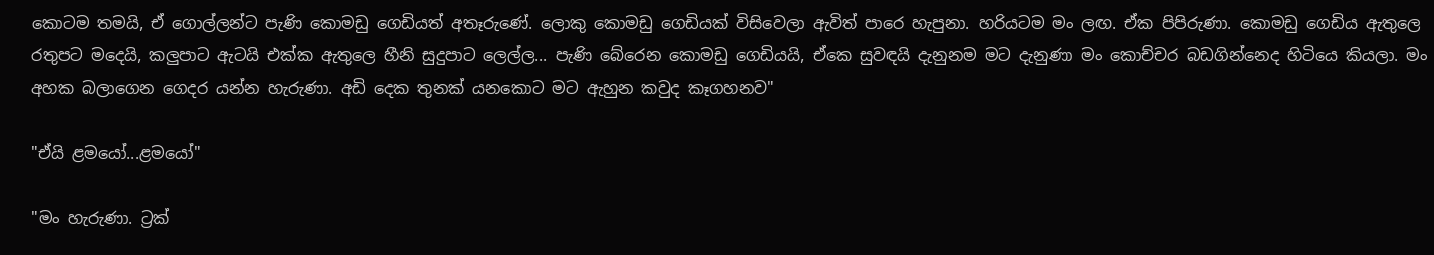කොටම තමයි, ඒ ගොල්ලන්ට පැණි කොමඩු ගෙඩියත් අතෑරුණේ. ලොකු කොමඩු ගෙඩියක් විසිවෙලා ඇවිත් පාරෙ හැපුනා. හරියටම මං ලඟ. ඒක පිපිරුණා. කොමඩු ගෙඩිය ඇතුලෙ රතුපට මදෙයි, කලුපාට ඇටයි එක්ක ඇතුලෙ හීනි සුදුපාට ලෙල්ල... පැණි බේරෙන කොමඩු ගෙඩියයි, ඒකෙ සුවඳයි දැනුනම මට දැනුණා මං කොච්චර බඩගින්නෙද හිටියෙ කියලා. මං අහක බලාගෙන ගෙදර යන්න හැරුණා. අඩි දෙක තුනක් යනකොට මට ඇහුන කවුද කෑගහනව"

"ඒයි ළමයෝ...ළමයෝ"

"මං හැරුණා. ට්‍රක්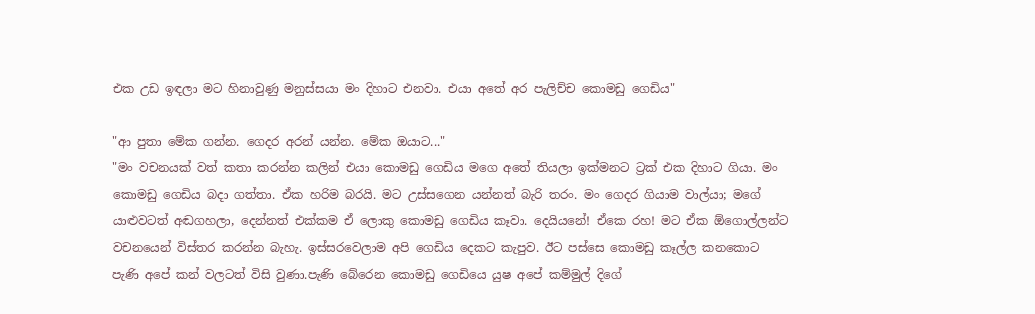එක උඩ ඉඳලා මට හිනාවුණු මනුස්සයා මං දිහාට එනවා. එයා අතේ අර පැලිච්ච කොමඩු ගෙඩිය"

"ආ පුතා මේක ගන්න. ගෙදර අරන් යන්න. මේක ඔයාට..."
"මං වචනයක් වත් කතා කරන්න කලින් එයා කොමඩු ගෙඩිය මගෙ අතේ තියලා ඉක්මනට ට්‍රක් එක දිහාට ගියා. මං කොමඩු ගෙඩිය බදා ගත්තා. ඒක හරිම බරයි. මට උස්සගෙන යන්නත් බැරි තරං. මං ගෙදර ගියාම වාල්යා; මගේ යාළුවටත් අඬගහලා, දෙන්නත් එක්කම ඒ ලොකු කොමඩු ගෙඩිය කෑවා. දෙයියනේ! ඒකෙ රහ! මට ඒක ඕගොල්ලන්ට වචනයෙන් විස්තර කරන්න බැහැ. ඉස්සරවෙලාම අපි ගෙඩිය දෙකට කැපුව. ඊට පස්සෙ කොමඩු කෑල්ල කනකොට පැණි අපේ කන් වලටත් විසි වුණා.පැණි බේරෙන කොමඩු ගෙඩියෙ යුෂ අපේ කම්මුල් දිගේ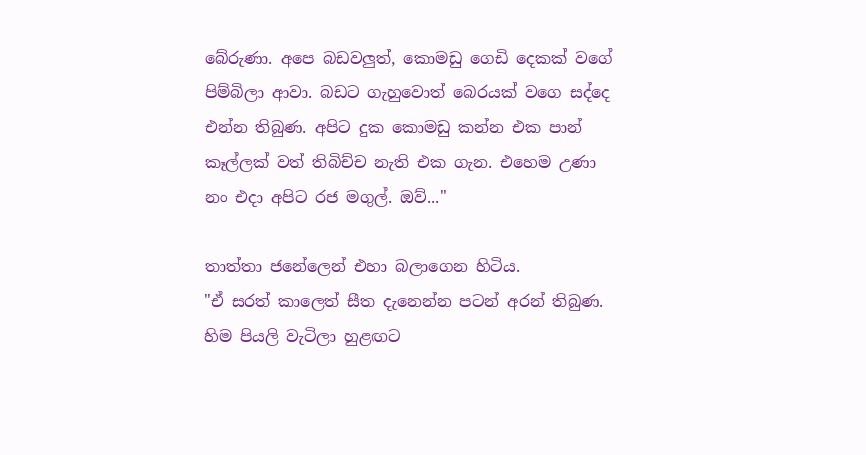බේරුණා. අපෙ බඩවලුත්, කොමඩු ගෙඩි දෙකක් වගේ පිම්බිලා ආවා. බඩට ගැහුවොත් බෙරයක් වගෙ සද්දෙ එන්න තිබුණ. අපිට දුක කොමඩු කන්න එක පාන් කෑල්ලක් වත් තිබිච්ච නැති එක ගැන. එහෙම උණා නං එදා අපිට රජ මගුල්. ඔව්..."

තාත්තා ජනේලෙන් එහා බලාගෙන හිටිය.
"ඒ සරත් කාලෙත් සීත දැනෙන්න පටන් අරන් තිබුණ. හිම පියලි වැටිලා හුළඟට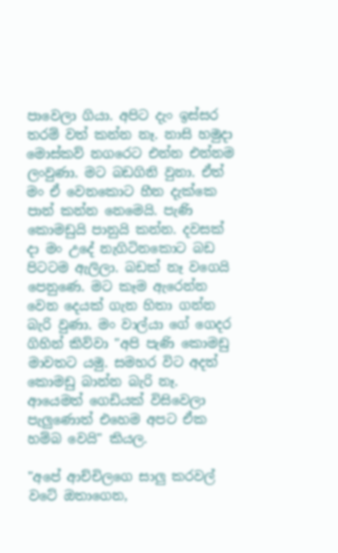පාවෙලා ගියා. අපිට දැං ඉස්සර තරම් වත් කන්න නෑ. නාසි හමුදා මොස්කව් නගරෙට එන්න එන්නම ලංවුණා. මට බඩගිනි වුනා. ඒත් මං ඒ වෙනකොට හීන දැක්කෙ පාන් කන්න නෙමෙයි. පැණි කොමඩුයි පානුයි කන්න. දවසක් දා මං උදේ නැගිටිනකොට බඩ පිටටම ඇලිලා. බඩක් නෑ වගෙයි පෙනුණෙ. මට කෑම ඇරෙන්න වෙන දෙයක් ගැන හිතා ගන්න බැරි වුණා. මං වාල්යා ගේ ගෙදර ගිහින් කිව්වා "අපි පැණි කොමඩු මාවතට යමු. සමහර විට අදත් කොමඩු බාන්න බැරි නෑ. ආයෙමත් ගෙඩියක් විසිවෙලා පැලුණොත් එහෙම අපට ඒක හම්බ වෙයි" කියල.

"අපේ ආච්චිලගෙ සාලු කරවල් වටේ ඔතාගෙන,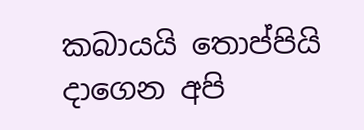කබායයි තොප්පියි දාගෙන අපි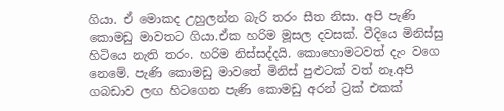ගියා. ඒ මොකද උහුලන්න බැරි තරං සීත නිසා. අපි පැණි කොමඩු මාවතට ගියා.ඒක හරිම මූසල දවසක්. වීදියෙ මිනිස්සු හිටියෙ නැති තරං. හරිම නිස්සද්දයි. කොහොමටවත් දැං වගෙ නෙමේ. පැණි කොමඩු මාවතේ මිනිස් පුළුටක් වත් නෑ.අපි ගබඩාව ලඟ හිටගෙන පැණි කොමඩු අරන් ට්‍රක් එකක්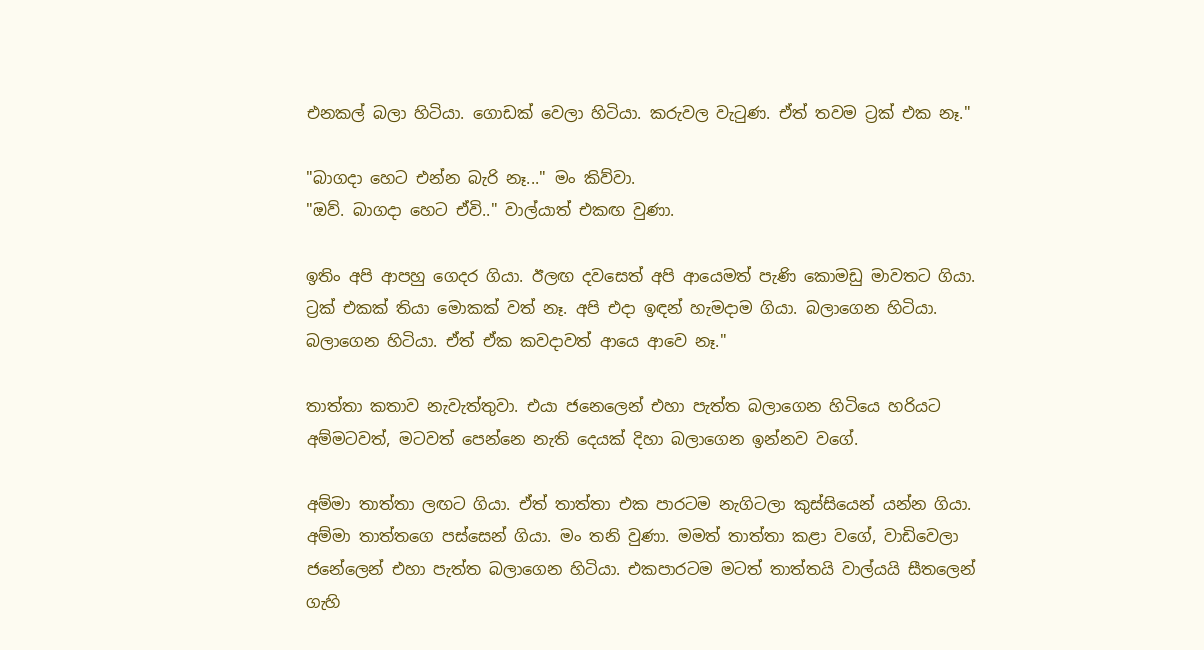එනකල් බලා හිටියා. ගොඩක් වෙලා හිටියා. කරුවල වැටුණ. ඒත් තවම ට්‍රක් එක නෑ."

"බාගදා හෙට එන්න බැරි නෑ..." මං කිව්වා.
"ඔව්. බාගදා හෙට ඒවි.." වාල්යාත් එකඟ වුණා.

ඉතිං අපි ආපහු ගෙදර ගියා. ඊලඟ දවසෙත් අපි ආයෙමත් පැණි කොමඩු මාවතට ගියා. ට්‍රක් එකක් තියා මොකක් වත් නෑ. අපි එදා ඉඳන් හැමදාම ගියා. බලාගෙන හිටියා. බලාගෙන හිටියා. ඒත් ඒක කවදාවත් ආයෙ ආවෙ නෑ."

තාත්තා කතාව නැවැත්තුවා. එයා ජනෙලෙන් එහා පැත්ත බලාගෙන හිටියෙ හරියට අම්මටවත්, මටවත් පෙන්නෙ නැති දෙයක් දිහා බලාගෙන ඉන්නව වගේ.

අම්මා තාත්තා ලඟට ගියා. ඒත් තාත්තා එක පාරටම නැගිටලා කුස්සියෙන් යන්න ගියා. අම්මා තාත්තගෙ පස්සෙන් ගියා. මං තනි වුණා. මමත් තාත්තා කළා වගේ, වාඩිවෙලා ජනේලෙන් එහා පැත්ත බලාගෙන හිටියා. එකපාරටම මටත් තාත්තයි වාල්යයි සීතලෙන් ගැහි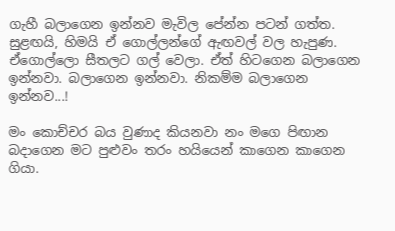ගැහී බලාගෙන ඉන්නව මැවිල පේන්න පටන් ගත්ත. සුළඟයි, හිමයි ඒ ගොල්ලන්ගේ ඇඟවල් වල හැපුණ. ඒගොල්ලො සීතලට ගල් වෙලා. ඒත් හිටගෙන බලාගෙන ඉන්නවා. බලාගෙන ඉන්නවා. නිකම්ම බලාගෙන ඉන්නව...!

මං කොච්චර බය වුණාද කියනවා නං මගෙ පිඟාන බදාගෙන මට පුළුවං තරං හයියෙන් කාගෙන කාගෙන ගියා.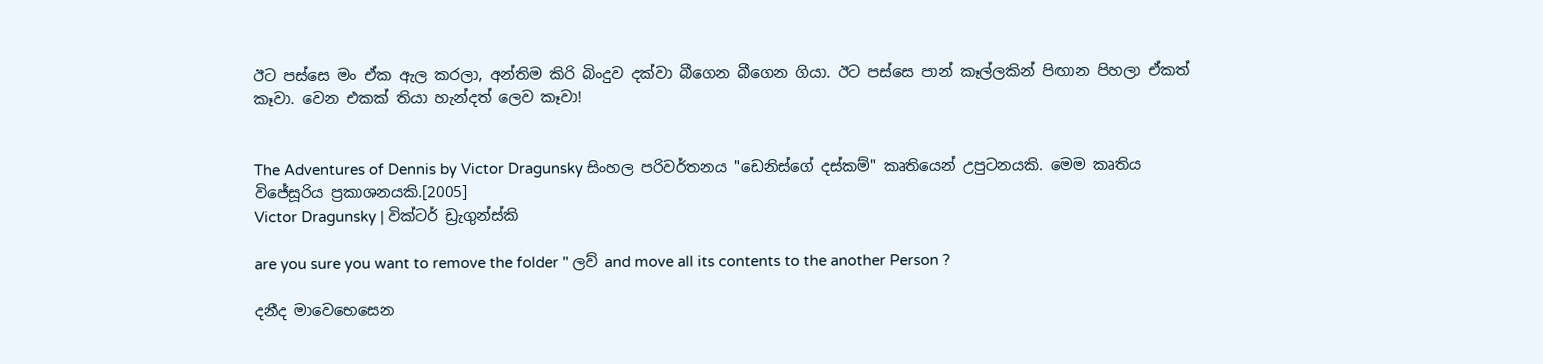ඊට පස්සෙ මං ඒක ඇල කරලා, අන්තිම කිරි බිංදුව දක්වා බීගෙන බීගෙන ගියා. ඊට පස්සෙ පාන් කෑල්ලකින් පිඟාන පිහලා ඒකත් කෑවා. වෙන එකක් තියා හැන්දත් ලෙව කෑවා!


The Adventures of Dennis by Victor Dragunsky සිංහල පරිවර්තනය "ඩෙනිස්ගේ දස්කම්" කෘතියෙන් උපුටනයකි. මෙම කෘතිය විජේසූරිය ප්‍රකාශනයකි.[2005]
Victor Dragunsky | වික්ටර් ඩ්‍රැගුන්ස්කි

are you sure you want to remove the folder " ලව් and move all its contents to the another Person ?

දනීද මාවෙභෙසෙන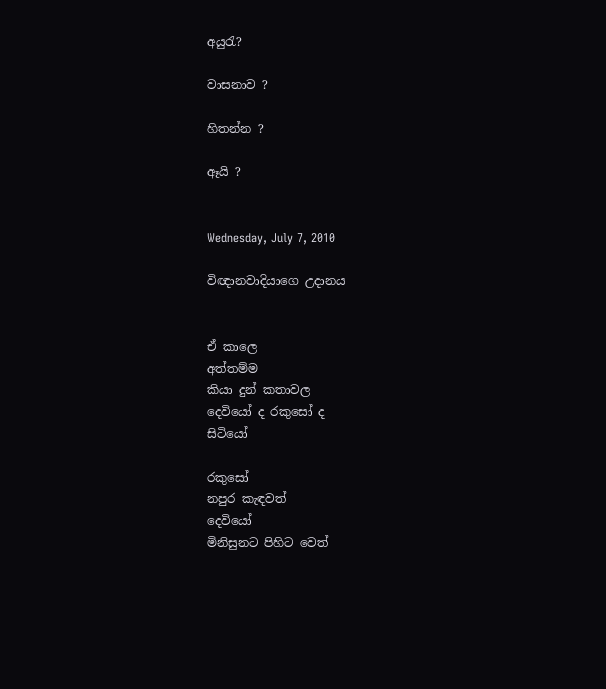අයුරැ?

වාසනාව ?

හිතන්න ?

ඈයි ?


Wednesday, July 7, 2010

විඥානවාදියාගෙ උදානය


ඒ කාලෙ
අත්තම්ම
කියා දුන් කතාවල
දෙවියෝ ද රකුසෝ ද
සිටියෝ

රකුසෝ
නපුර කැඳවත්
දෙවියෝ
මිනිසුනට පිහිට වෙත්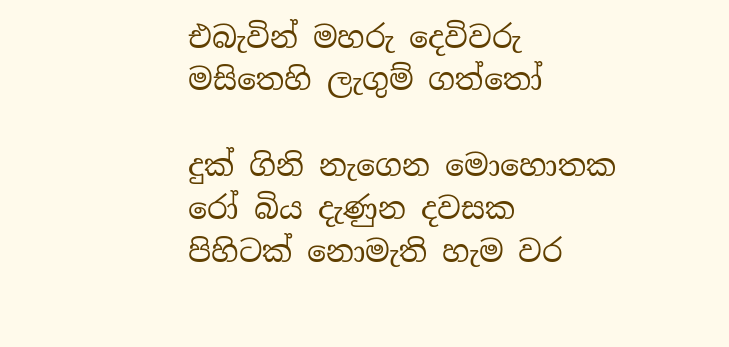එබැවින් මහරු දෙවිවරු
මසිතෙහි ලැගුම් ගත්තෝ

දුක් ගිනි නැගෙන මොහොතක
රෝ බිය දැණුන දවසක
පිහිටක් නොමැති හැම වර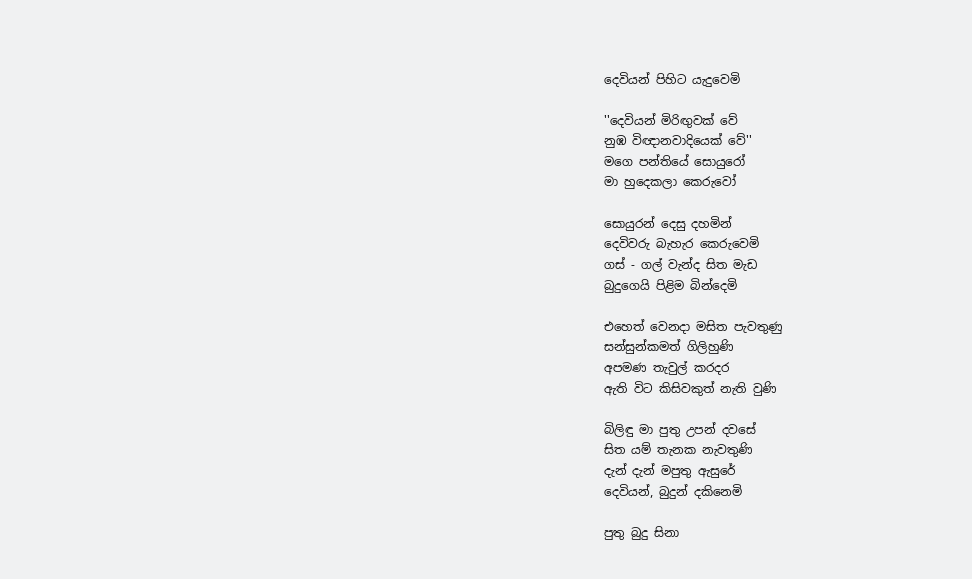දෙවියන් පිහිට යැදුවෙමි

''දෙවියන් මිරිඟුවක් වේ
නුඹ විඥානවාදියෙක් වේ''
මගෙ පන්තියේ සොයුරෝ
මා හුදෙකලා කෙරුවෝ

සොයුරන් දෙසු දහමින්
දෙවිවරු බැහැර කෙරුවෙමි
ගස් - ගල් වැන්ද සිත මැඩ
බුදුගෙයි පිළිම බින්දෙමි

එහෙත් වෙනදා මසිත පැවතුණු
සන්සුන්කමත් ගිලිහුණි
අපමණ තැවුල් කරදර
ඇති විට කිසිවකුත් නැති වුණි

බිලිඳු මා පුතු උපන් දවසේ
සිත යම් තැනක නැවතුණි
දැන් දැන් මපුතු ඇසුරේ
දෙවියන්, බුදුන් දකිනෙමි

පුතු බුදු සිනා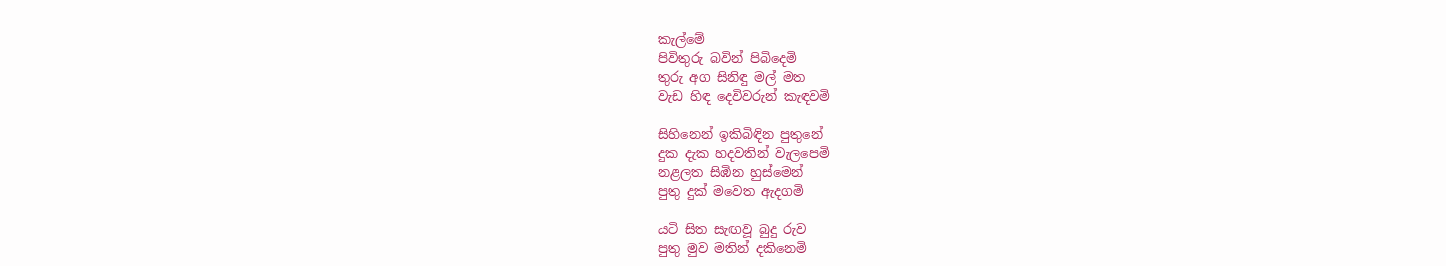කැල්මේ
පිවිතුරු බවින් පිබිදෙමි
තුරු අග සිනිඳු මල් මත
වැඩ හිඳ දෙවිවරුන් කැඳවමි

සිහිනෙන් ඉකිබිඳින පුතුනේ
දුක දැක හදවතින් වැලපෙමි
නළලත සිඹින හුස්මෙන්
පුතු දුක් මවෙත ඇදගමි

යටි සිත සැඟවූ බුදු රුව
පුතු මුව මතින් දකිනෙමි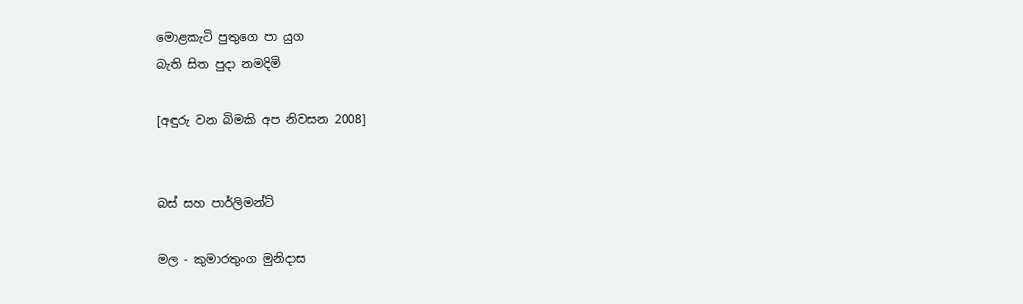මොළකැටි පුතුගෙ පා යුග
බැති සිත පුදා නමදිමි

[අඳුරු වන බිමකි අප නිවසන 2008]


බස් සහ පාර්ලිමන්ට්

මල - කුමාරතුංග මුනිදාස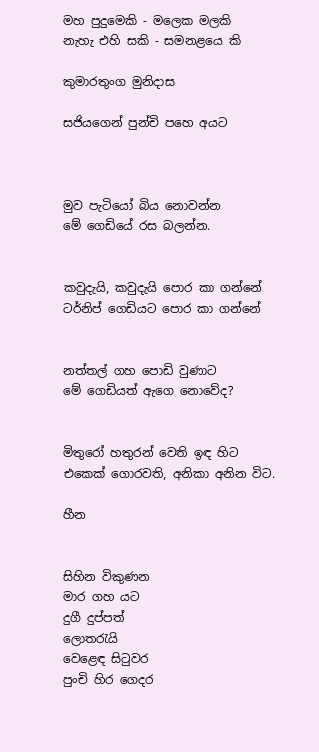මහ පුදුමෙකි - මලෙක මලකි
නැහැ එහි සකි - සමනළයෙ කි

කුමාරතුංග මුනිදාස

සජියගෙන් පුන්චි පහෙ අයට



මුව පැටියෝ බිය නොවන්න
මේ ගෙඩියේ රස බලන්න.


කවුදැයි, කවුදැයි පොර කා ගන්නේ
ටර්නිප් ගෙඩියට පොර කා ගන්නේ


නත්තල් ගහ පොඩි වුණාට
මේ ගෙඩියත් ඇගෙ නොවේද?


මිතුරෝ හතුරන් වෙති ඉඳ හිට
එකෙක් ගොරවති, අනිකා අනින විට.

හීන


සිහින විකුණන
මාර ගහ යට
දුගී දුප්පත්
ලොතරැයි
වෙළෙඳ සිටුවර
පුංචි හිර ගෙදර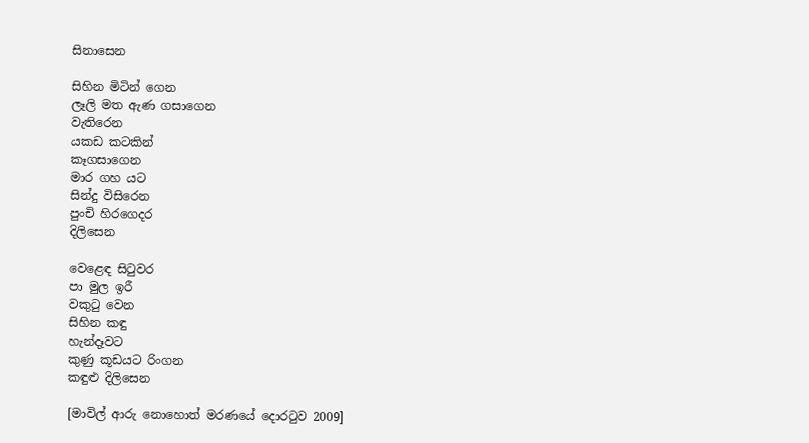සිනාසෙන

සිහින මිටින් ගෙන
ලෑලි මත ඇණ ගසාගෙන
වැතිරෙන
යකඩ කටකින්
කෑගසාගෙන
මාර ගහ යට
සින්දු විසිරෙන
පුංචි හිරගෙදර
දිලිසෙන

වෙළෙඳ සිටුවර
පා මුල ඉරී
වකුටු වෙන
සිහින කඳු
හැන්දෑවට
කුණු කූඩයට රිංගන
කඳුළු දිලිසෙන

[මාවිල් ආරු නොහොත් මරණයේ දොරටුව 2009]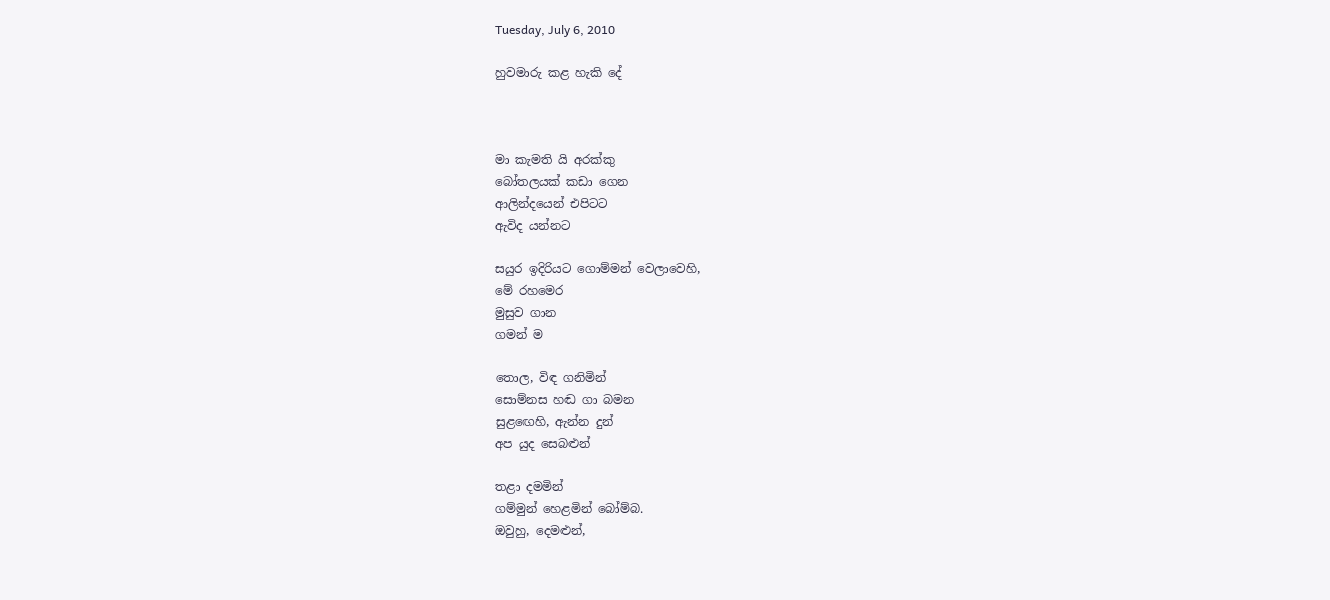Tuesday, July 6, 2010

හුවමාරු කළ හැකි දේ



මා කැමති යි අරක්කු
බෝතලයක් කඩා ගෙන
ආලින්දයෙන් එපිටට
ඇවිද යන්නට

සයුර ඉදිරියට ගොම්මන් වෙලාවෙහි,
මේ රහමෙර
මුසුව ගාන
ගමන් ම

තොල, විඳ ගනිමින්
සොම්නස හඬ ගා බමන
සුළඟෙහි, ඇන්න දුන්
අප යුද සෙබළුන්

තළා දමමින්
ගම්මුන් හෙළමින් බෝම්බ.
ඔවුහු, දෙමළුන්,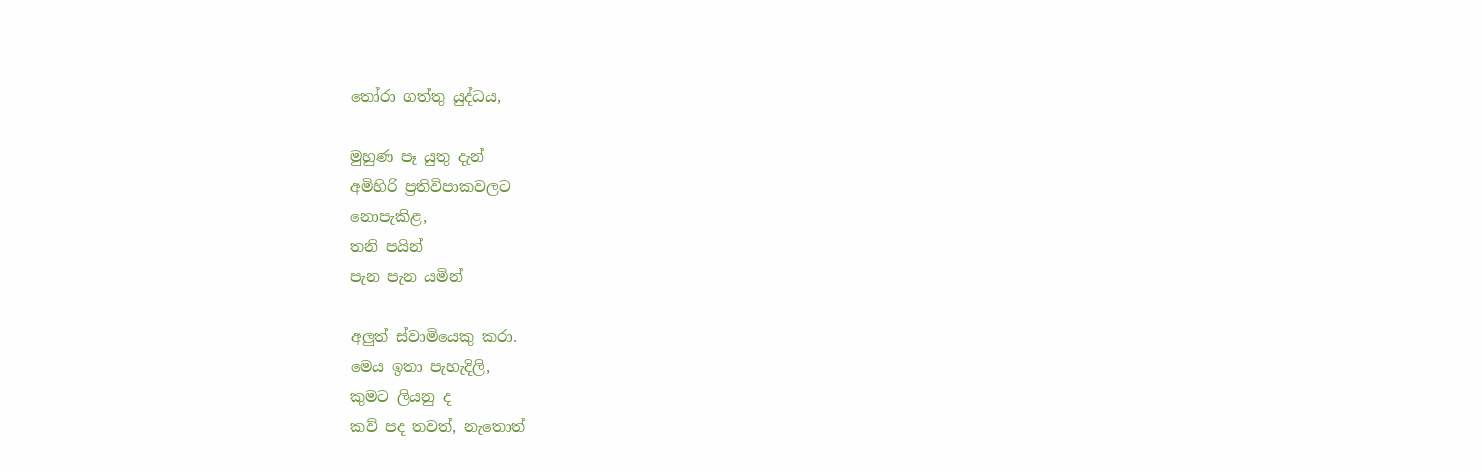තෝරා ගත්තු යුද්ධය,

මුහුණ පෑ යුතු දැන්
අමිහිරි ප්‍රතිවිපාකවලට
නොපැකිළ,
තනි පයින්
පැන පැන යමින්

අලුත් ස්වාමියෙකු කරා.
මෙය ඉතා පැහැදිලි,
කුමට ලියනු ද
කව් පද තවත්, නැතොත්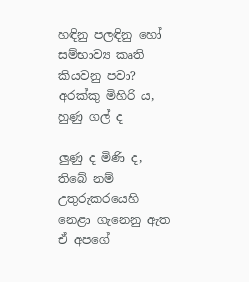හඳිනු පලඳිනු හෝ
සම්භාව්‍ය කෘති කියවනු පවා?
අරක්කු මිහිරි ය,
හුණු ගල් ද

ලුණු ද මිණි ද,
තිබේ නම් උතුරුකරයෙහි
නෙළා ගැනෙනු ඇත
ඒ අපගේ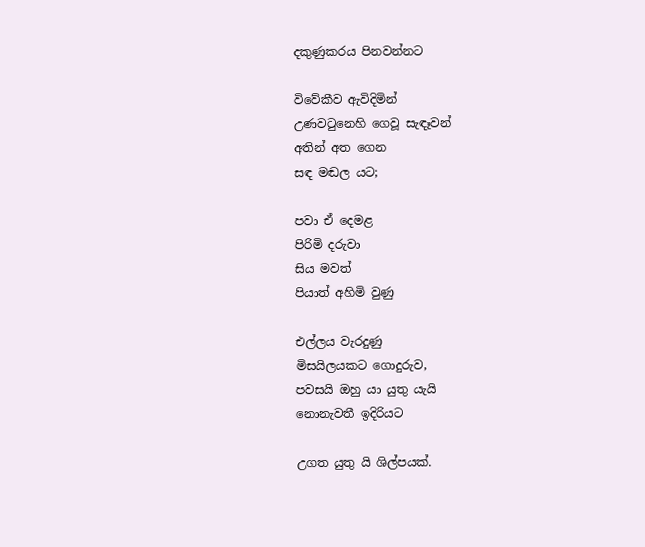දකුණුකරය පිනවන්නට

විවේකීව ඇවිදිමින්
උණවටුනෙහි ගෙවූ සැඳෑවන්
අතින් අත ගෙන
සඳ මඬල යට;

පවා ඒ දෙමළ
පිරිමි දරුවා
සිය මවත්
පියාත් අහිමි වුණු

එල්ලය වැරදුණු
මිසයිලයකට ගොදුරුව,
පවසයි ඔහු යා යුතු යැයි
නොනැවතී ඉදිරියට

උගත යුතු යි ශිල්පයක්.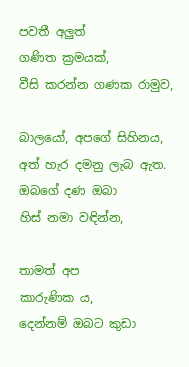පවතී අලුත්
ගණිත ක්‍රමයක්,
වීසි කරන්න ගණක රාමුව,

බාලයෝ, අපගේ සිහිනය,
අත් හැර දමනු ලැබ ඇත.
ඔබගේ දණ ඔබා
හිස් නමා වඳින්න,

තාමත් අප
කාරුණික ය,
දෙන්නම් ඔබට කුඩා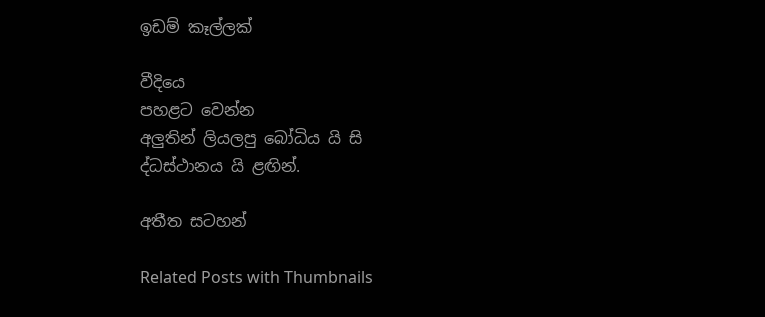ඉඩම් කෑල්ලක්

වීදියෙ
පහළට වෙන්න
අලුතින් ලියලපු බෝධිය යි සි
ද්ධස්ථානය යි ළඟින්.

අතීත සටහන්

Related Posts with Thumbnails